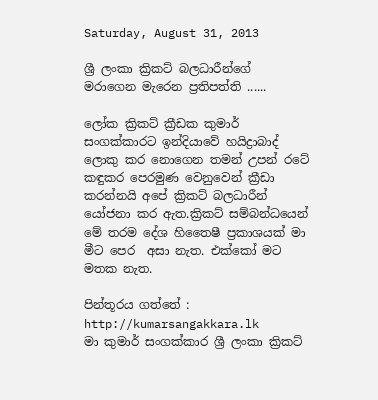Saturday, August 31, 2013

ශ්‍රී ලංකා ක්‍රිකට් බලධාරීන්ගේ මරාගෙන මැරෙන ප්‍රතිපත්ති ......

ලෝක ක්‍රිකට් ක්‍රීඩක කුමාර් සංගක්කාරට ඉන්දියාවේ හයිද්‍රාබාද් ලොකු කර නොගෙන තමන් උපන් රටේ කඳුකර පෙරමුණ වෙනුවෙන් ක්‍රීඩා කරන්නයි අපේ ක්‍රිකට් බලධාරීන් යෝජනා කර ඇත.ක්‍රිකට් සම්බන්ධයෙන් මේ තරම දේශ හිතෛෂී ප්‍රකාශයක් මා මීට පෙර  අසා නැත. එක්කෝ මට මතක නැත.

පින්තූරය ගත්තේ : http://kumarsangakkara.lk
මා කුමාර් සංගක්කාර ශ්‍රී ලංකා ක්‍රිකට්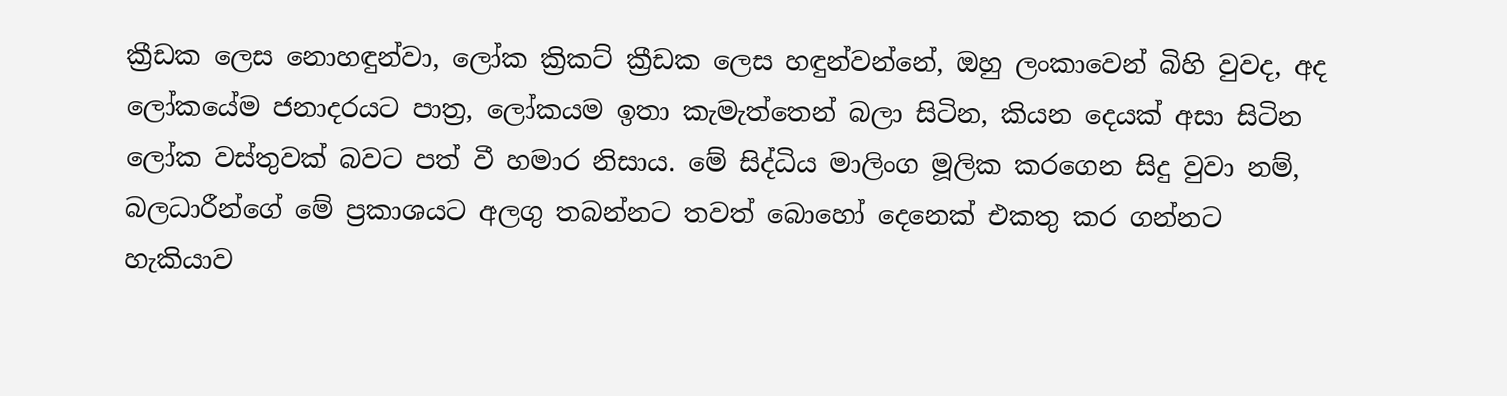ක්‍රීඩක ලෙස නොහඳුන්වා, ලෝක ක්‍රිකට් ක්‍රීඩක ලෙස හඳුන්වන්නේ, ඔහු ලංකාවෙන් බිහි වුවද, අද ලෝකයේම ජනාදරයට පාත්‍ර, ලෝකයම ඉතා කැමැත්තෙන් බලා සිටින, කියන දෙයක් අසා සිටින ලෝක වස්තුවක් බවට පත් වී හමාර නිසාය. මේ සිද්ධිය මාලිංග මූලික කරගෙන සිදු වුවා නම්, බලධාරීන්ගේ මේ ප්‍රකාශයට අලගු තබන්නට තවත් බොහෝ දෙනෙක් එකතු කර ගන්නට හැකියාව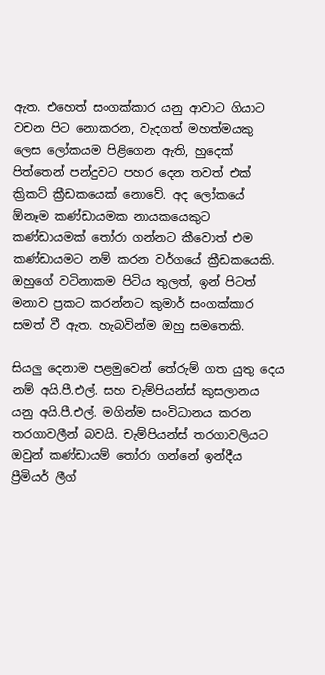ඇත. එහෙත් සංගක්කාර යනු ආවාට ගියාට වචන පිට නොකරන, වැදගත් මහත්මයකු ලෙස ලෝකයම පිළිගෙන ඇති, හුදෙක් පිත්තෙන් පන්දුවට පහර දෙන තවත් එක්  ක්‍රිකට් ක්‍රීඩකයෙක් නොවේ. අද ලෝකයේ ඕනෑම කණ්ඩායමක නායකයෙකුට කණ්ඩායමක් තෝරා ගන්නට කීවොත් එම කණ්ඩායමට නම් කරන වර්ගයේ ක්‍රීඩකයෙකි. ඔහුගේ වටිනාකම පිටිය තුලත්, ඉන් පිටත් මනාව ප්‍රකට කරන්නට කුමාර් සංගක්කාර සමත් වී ඇත. හැබවින්ම ඔහු සමතෙකි.

සියලු දෙනාම පළමුවෙන් තේරුම් ගත යුතු දෙය නම් අයි.පී.එල්. සහ චැම්පියන්ස් කුසලානය යනු අයි.පී.එල්. මගින්ම සංවිධානය කරන තරගාවලීන් බවයි. චැම්පියන්ස් තරගාවලියට ඔවුන් කණ්ඩායම් තෝරා ගන්නේ ඉන්දීය ප්‍රීමියර් ලීග්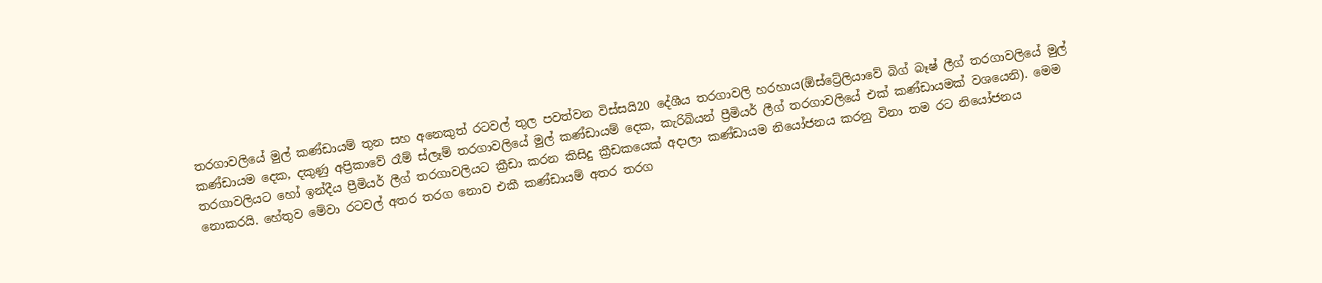තරගාවලියේ මුල් කණ්ඩායම් තුන සහ අනෙකුත් රටවල් තුල පවත්වන විස්සයි20 දේශීය තරගාවලි හරහාය(ඕස්ට්‍රේලියාවේ බිග් බෑෂ් ලීග් තරගාවලියේ මුල් කණ්ඩායම දෙක, දකුණු අප්‍රිකාවේ රෑම් ස්ලෑම් තරගාවලියේ මුල් කණ්ඩායම් දෙක, කැරිබියන් ප්‍රීමියර් ලීග් තරගාවලියේ එක් කණ්ඩායමක් වශයෙනි). මෙම තරගාවලියට හෝ ඉන්දීය ප්‍රීමියර් ලීග් තරගාවලියට ක්‍රීඩා කරන කිසිදු ක්‍රීඩකයෙක් අදාලා කණ්ඩායම නියෝජනය කරනු විනා තම රට නියෝජනය නොකරයි. හේතුව මේවා රටවල් අතර තරග නොව එකී කණ්ඩායම් අතර තරග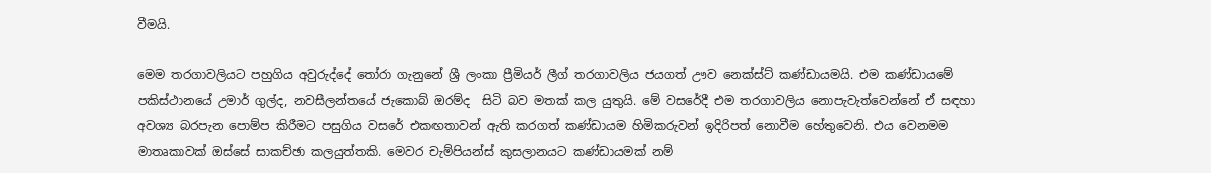වීමයි.

මෙම තරගාවලියට පහුගිය අවුරුද්දේ තෝරා ගැනුනේ ශ්‍රී ලංකා ප්‍රීමියර් ලීග් තරගාවලිය ජයගත් ඌව නෙක්ස්ට් කණ්ඩායමයි. එම කණ්ඩායමේ පකිස්ථානයේ උමාර් ගුල්ද, නවසීලන්තයේ ජැකොබ් ඔරම්ද  සිටි බව මතක් කල යුතුයි. මේ වසරේදී එම තරගාවලිය නොපැවැත්වෙන්නේ ඒ සඳහා අවශ්‍ය බරපැන පොම්ප කිරීමට පසුගිය වසරේ එකඟතාවන් ඇති කරගත් කණ්ඩායම හිමිකරුවන් ඉදිරිපත් නොවීම හේතුවෙනි. එය වෙනමම මාතෘකාවක් ඔස්සේ සාකච්ඡා කලයුත්තකි. මෙවර චැම්පියන්ස් කුසලානයට කණ්ඩායමක් නම්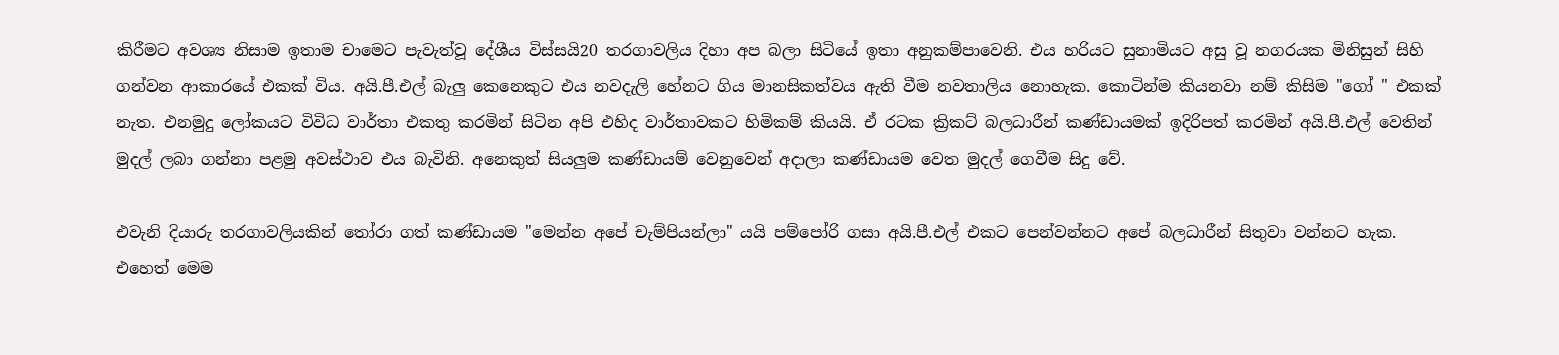කිරීමට අවශ්‍ය නිසාම ඉතාම චාමෙට පැවැත්වූ දේශීය විස්සයි20 තරගාවලිය දිහා අප බලා සිටියේ ඉතා අනුකම්පාවෙනි. එය හරියට සුනාමියට අසු වූ නගරයක මිනිසුන් සිහි ගන්වන ආකාරයේ එකක් විය. අයි.පී.එල් බැලු කෙනෙකුට එය නවදැලි හේනට ගිය මානසිකත්වය ඇති වීම නවතාලිය නොහැක. කොටින්ම කියනවා නම් කිසිම "ගෝ " එකක් නැත. එනමුදු ලෝකයට විවිධ වාර්තා එකතු කරමින් සිටින අපි එහිද වාර්තාවකට හිමිකම් කියයි. ඒ රටක ක්‍රිකට් බලධාරීන් කණ්ඩායමක් ඉදිරිපත් කරමින් අයි.පී.එල් වෙතින් මුදල් ලබා ගන්නා පළමු අවස්ථාව එය බැවිනි. අනෙකුත් සියලුම කණ්ඩායම් වෙනුවෙන් අදාලා කණ්ඩායම වෙත මුදල් ගෙවීම සිදු වේ.

එවැනි දියාරු තරගාවලියකින් තෝරා ගත් කණ්ඩායම "මෙන්න අපේ චැම්පියන්ලා" යයි පම්පෝරි ගසා අයි.පී.එල් එකට පෙන්වන්නට අපේ බලධාරීන් සිතුවා වන්නට හැක. එහෙත් මෙම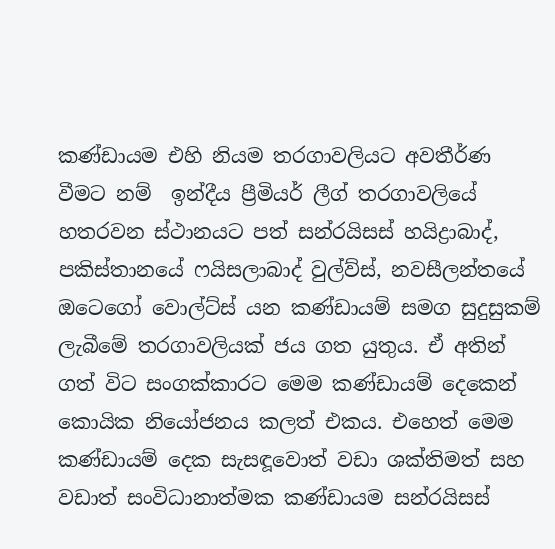කණ්ඩායම එහි නියම තරගාවලියට අවතීර්ණ වීමට නම්  ඉන්දීය ප්‍රීමියර් ලීග් තරගාවලියේ හතරවන ස්ථානයට පත් සන්රයිසස් හයිද්‍රාබාද්, පකිස්තානයේ ෆයිසලාබාද් වුල්ව්ස්, නවසීලන්තයේ ඔටෙගෝ වොල්ට්ස් යන කණ්ඩායම් සමග සුදුසුකම් ලැබීමේ තරගාවලියක් ජය ගත යුතුය. ඒ අතින් ගත් විට සංගක්කාරට මෙම කණ්ඩායම් දෙකෙන් කොයික නියෝජනය කලත් එකය. එහෙත් මෙම කණ්ඩායම් දෙක සැසඳූවොත් වඩා ශක්තිමත් සහ වඩාත් සංවිධානාත්මක කණ්ඩායම සන්රයිසස්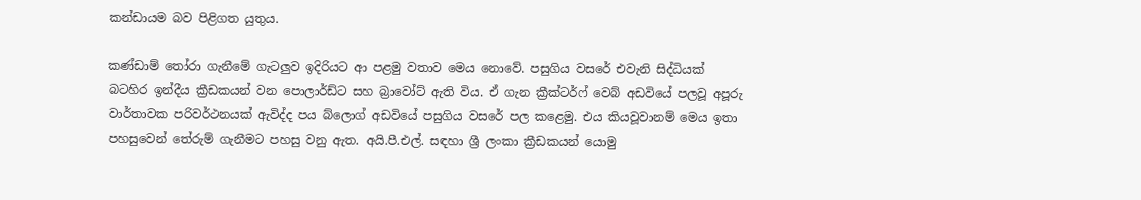කන්ඩායම බව පිළිගත යුතුය.

කණ්ඩාම් තෝරා ගැනීමේ ගැටලුව ඉදිරියට ආ පළමු වතාව මෙය නොවේ. පසුගිය වසරේ එවැනි සිද්ධියක් බටහිර ඉන්දීය ක්‍රීඩකයන් වන පොලාර්ඩ්ට සහ බ්‍රාවෝට් ඇති විය. ඒ ගැන ක්‍රීක්ටර්ෆ් වෙබ් අඩවියේ පලවූ අපූරු වාර්තාවක පරිවර්ථනයක් ඇවිද්ද පය බ්ලොග් අඩවියේ පසුගිය වසරේ පල කළෙමු. එය කියවූවානම් මෙය ඉතා පහසුවෙන් තේරුම් ගැනීමට පහසු වනු ඇත. අයි.පී.එල්. සඳහා ශ්‍රී ලංකා ක්‍රීඩකයන් යොමු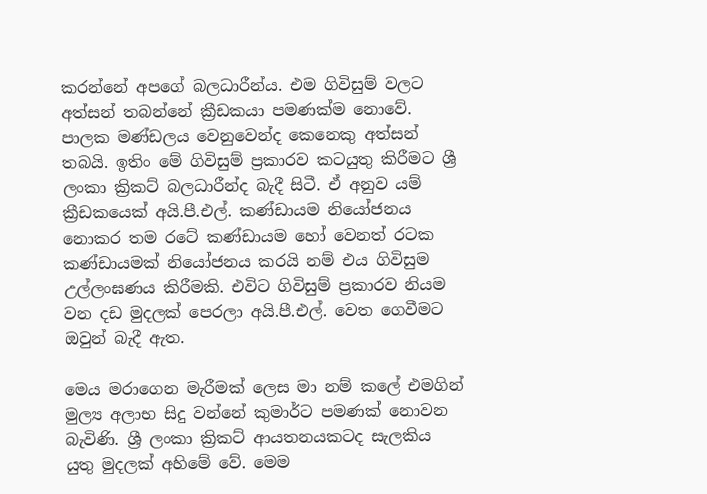කරන්නේ අපගේ බලධාරීන්ය. එම ගිවිසුම් වලට අත්සන් තබන්නේ ක්‍රීඩකයා පමණක්ම නොවේ. පාලක මණ්ඩලය වෙනුවෙන්ද කෙනෙකු අත්සන් තබයි. ඉතිං මේ ගිවිසුම් ප්‍රකාරව කටයුතු කිරීමට ශ්‍රී ලංකා ක්‍රිකට් බලධාරීන්ද බැදී සිටී. ඒ අනුව යම් ක්‍රීඩකයෙක් අයි.පී.එල්. කණ්ඩායම නියෝජනය නොකර තම රටේ කණ්ඩායම හෝ වෙනත් රටක කණ්ඩායමක් නියෝජනය කරයි නම් එය ගිවිසුම උල්ලංඝණය කිරීමකි. එවිට ගිවිසුම් ප්‍රකාරව නියම වන දඩ මුදලක් පෙරලා අයි.පී.එල්. වෙත ගෙවීමට ඔවුන් බැදී ඇත.

මෙය මරාගෙන මැරීමක් ලෙස මා නම් කලේ එමගින් මුල්‍ය අලාභ සිදු වන්නේ කුමාර්ට පමණක් නොවන බැවිණි. ශ්‍රී ලංකා ක්‍රිකට් ආයතනයකටද සැලකිය යුතු මුදලක් අහිමේ වේ. මෙම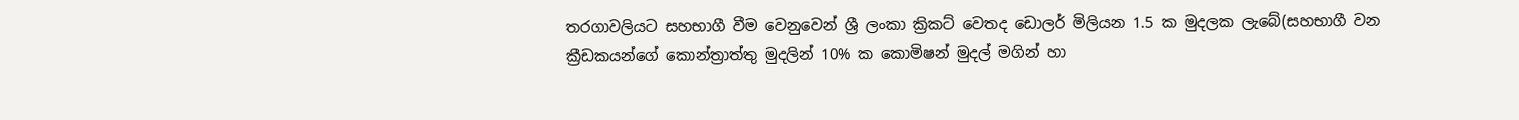තරගාවලියට සහභාගී වීම වෙනුවෙන් ශ්‍රී ලංකා ක්‍රිකට් වෙතද ඩොලර් මිලියන 1.5 ක මුදලක ලැබේ(සහභාගී වන ක්‍රීඩකයන්ගේ කොන්ත්‍රාත්තු මුදලින් 10% ක කොමිෂන් මුදල් මගින් හා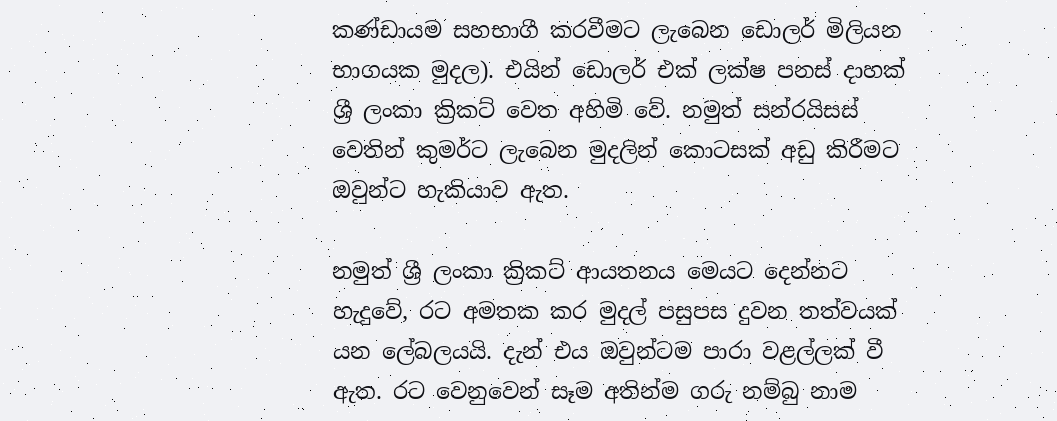කණ්ඩායම සහභාගී කරවීමට ලැබෙන ඩොලර් මිලියන භාගයක මුදල). එයින් ඩොලර් එක් ලක්ෂ පනස් දාහක් ශ්‍රී ලංකා ක්‍රිකට් වෙත අහිමි වේ. නමුත් සන්රයිසස් වෙතින් කුමර්ට ලැබෙන මුදලින් කොටසක් අඩු කිරීමට ඔවුන්ට හැකියාව ඇත.

නමුත් ශ්‍රී ලංකා ක්‍රිකට් ආයතනය මෙයට දෙන්නට හැදුවේ, රට අමතක කර මුදල් පසුපස දුවන තත්වයක් යන ලේබලයයි. දැන් එය ඔවුන්ටම පාරා වළල්ලක් වී ඇත. රට වෙනුවෙන් සෑම අතින්ම ගරු නම්බු නාම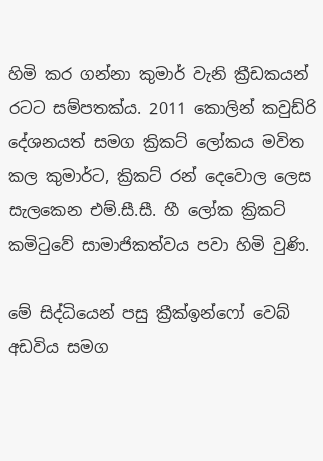හිමි කර ගන්නා කුමාර් වැනි ක්‍රීඩකයන් රටට සම්පතක්ය. 2011 කොලින් කවුඩ්රි දේශනයත් සමග ක්‍රිකට් ලෝකය මවිත කල කුමාර්ට, ක්‍රිකට් රන් දෙවොල ලෙස සැලකෙන එම්.සී.සී. හී ලෝක ක්‍රිකට් කමිටුවේ සාමාජිකත්වය පවා හිමි වුණි.

මේ සිද්ධියෙන් පසු ක්‍රීක්ඉන්ෆෝ වෙබ් අඩවිය සමග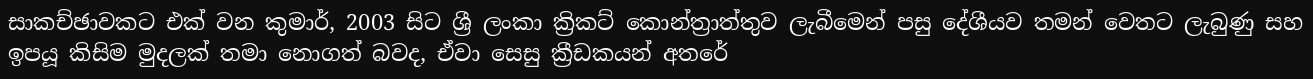සාකච්ඡාවකට එක් වන කුමාර්, 2003 සිට ශ්‍රී ලංකා ක්‍රිකට් කොන්ත්‍රාත්තුව ලැබීමෙන් පසු දේශීයව තමන් වෙතට ලැබුණු සහ ඉපයූ කිසිම මුදලක් තමා නොගත් බවද, ඒවා සෙසු ක්‍රීඩකයන් අතරේ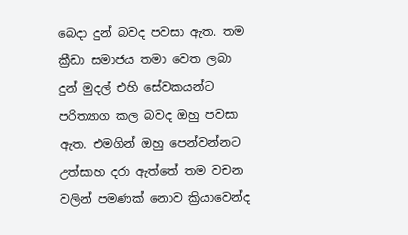බෙදා දුන් බවද පවසා ඇත. තම ක්‍රීඩා සමාජය තමා වෙත ලබා දුන් මුදල් එහි සේවකයන්ට පරිත්‍යාග කල බවද ඔහු පවසා ඇත. එමගින් ඔහු පෙන්වන්නට උත්සාහ දරා ඇත්තේ තම වචන වලින් පමණක් නොව ක්‍රියාවෙන්ද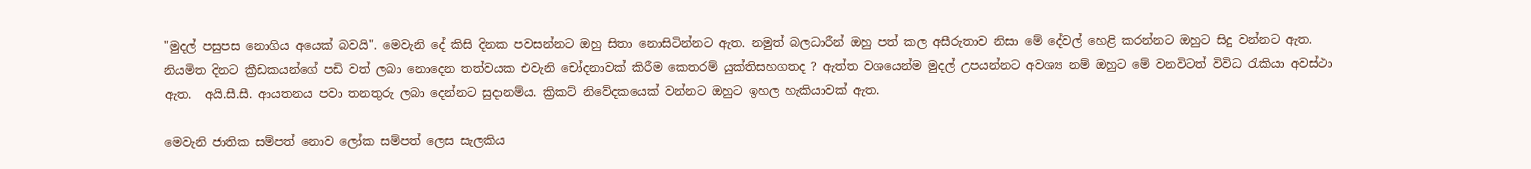"මුදල් පසුපස නොගිය අයෙක් බවයි". මෙවැනි දේ කිසි දිනක පවසන්නට ඔහු සිතා නොසිටින්නට ඇත. නමුත් බලධාරීන් ඔහු පත් කල අසීරුතාව නිසා මේ දේවල් හෙළි කරන්නට ඔහුට සිදු වන්නට ඇත. නියමිත දිනට ක්‍රීඩකයන්ගේ පඩි වත් ලබා නොදෙන තත්වයක එවැනි චෝදනාවක් කිරීම කෙතරම් යුක්තිසහගතද ? ඇත්ත වශයෙන්ම මුදල් උපයන්නට අවශ්‍ය නම් ඔහුට මේ වනවිටත් විවිධ රැකියා අවස්ථා ඇත.  අයි.සී.සී. ආයතනය පවා තනතුරු ලබා දෙන්නට සුදානම්ය. ක්‍රිකට් නිවේදකයෙක් වන්නට ඔහුට ඉහල හැකියාවක් ඇත.

මෙවැනි ජාතික සම්පත් නොව ලෝක සම්පත් ලෙස සැලකිය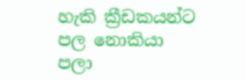හැකි ක්‍රීඩකයන්ට පල නොකියා පලා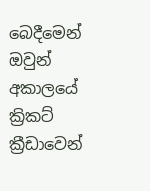බෙදීමෙන් ඔවුන් අකාලයේ ක්‍රිකට් ක්‍රීඩාවෙන්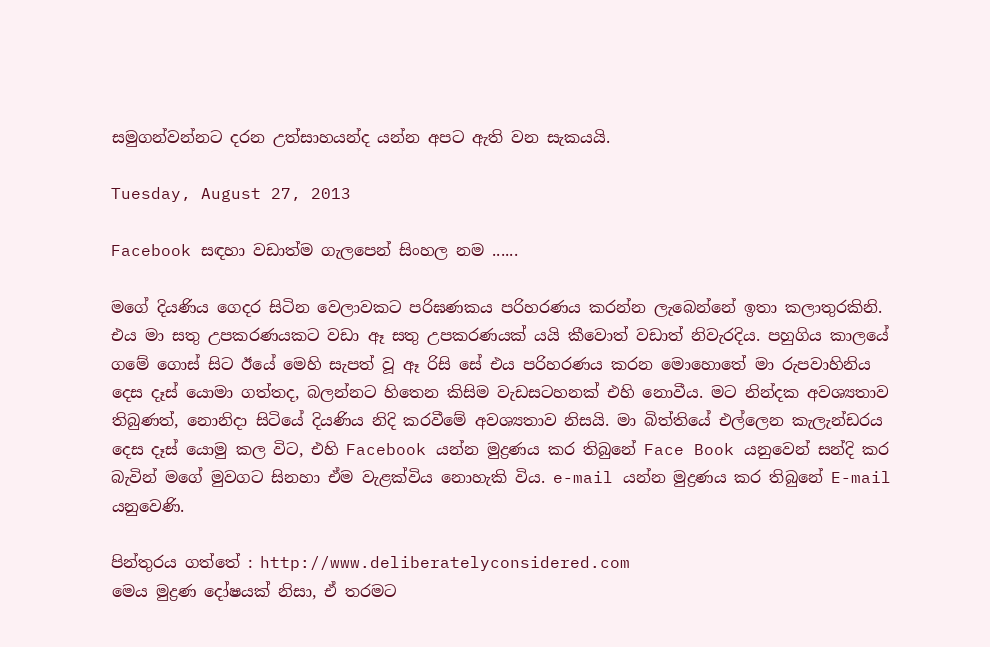සමුගන්වන්නට දරන උත්සාහයන්ද යන්න අපට ඇති වන සැකයයි.

Tuesday, August 27, 2013

Facebook සඳහා වඩාත්ම ගැලපෙන් සිංහල නම ......

මගේ දියණිය ගෙදර සිටින වෙලාවකට පරිඝණකය පරිහරණය කරන්න ලැබෙන්නේ ඉතා කලාතුරකිනි. එය මා සතු උපකරණයකට වඩා ඈ සතු උපකරණයක් යයි කීවොත් වඩාත් නිවැරදිය. පහුගිය කාලයේ ගමේ ගොස් සිට ඊයේ මෙහි සැපත් වූ ඈ රිසි සේ එය පරිහරණය කරන මොහොතේ මා රුපවාහිනිය දෙස දෑස් යොමා ගත්තද, බලන්නට හිතෙන කිසිම වැඩසටහනක් එහි නොවීය. මට නින්දක අවශ්‍යතාව තිබුණත්, නොනිදා සිටියේ දියණිය නිදි කරවීමේ අවශ්‍යතාව නිසයි. මා බිත්තියේ එල්ලෙන කැලැන්ඩරය දෙස දෑස් යොමු කල විට, එහි Facebook යන්න මුද්‍රණය කර තිබුනේ Face Book යනුවෙන් සන්දි කර බැවින් මගේ මුවගට සිනහා ඒම වැළක්විය නොහැකි විය. e-mail යන්න මුද්‍රණය කර තිබුනේ E-mail යනුවෙණි.

පින්තුරය ගත්තේ : http://www.deliberatelyconsidered.com
මෙය මුද්‍රණ දෝෂයක් නිසා, ඒ තරමට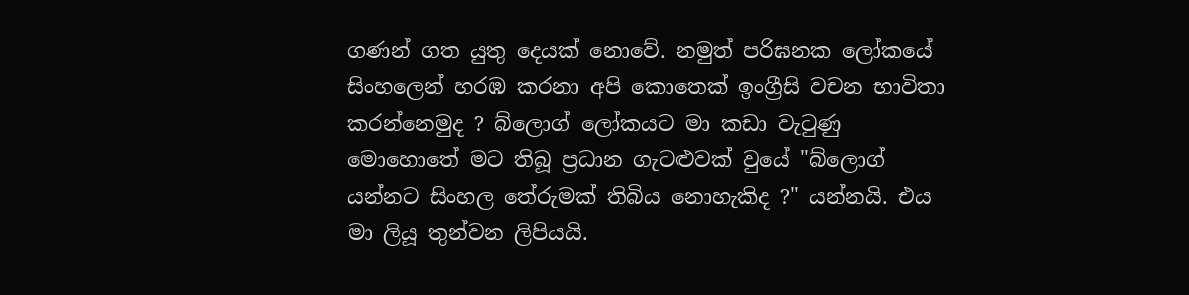ගණන් ගත යුතු දෙයක් නොවේ. නමුත් පරිඝනක ලෝකයේ සිංහලෙන් හරඹ කරනා අපි කොතෙක් ඉංග්‍රීසි වචන භාවිතා කරන්නෙමුද ? බ්ලොග් ලෝකයට මා කඩා වැටුණු මොහොතේ මට තිබූ ප්‍රධාන ගැටළුවක් වුයේ "බ්ලොග් යන්නට සිංහල තේරුමක් තිබිය නොහැකිද ?" යන්නයි. එය මා ලියූ තුන්වන ලිපියයි.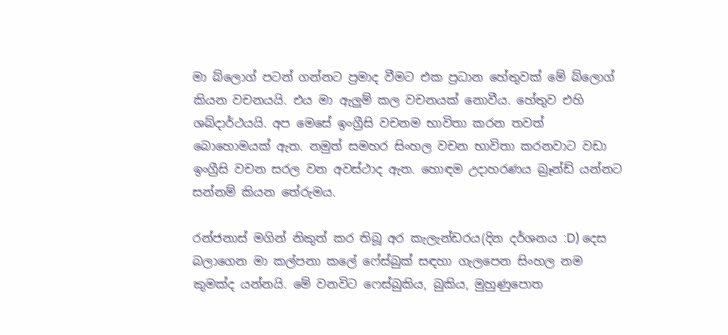මා බ්ලොග් පටන් ගන්නට ප්‍රමාද වීමට එක ප්‍රධාන හේතුවක් මේ බ්ලොග් කියන වචනයයි. එය මා ඇලුම් කල වචනයක් නොවීය. හේතුව එහි ශබ්දාර්ථයයි. අප මෙසේ ඉංග්‍රීසි වචනම භාවිතා කරන තවත් බොහොමයක් ඇත. නමුත් සමහර සිංහල වචන භාවිතා කරනවාට වඩා ඉංග්‍රීසි වචන සරල වන අවස්ථාද ඇත. හොඳම උදාහරණය බ්‍රෑන්ඩ් යන්නට සන්නම් කියන තේරුමය.

රන්ජනාස් මගින් නිකුත් කර තිබූ අර කැලැන්ඩරය(දින දර්ශනය :D) දෙස බලාගෙන මා කල්පනා කලේ ෆේස්බුක් සඳහා ගැලපෙන සිංහල නම කුමක්ද යන්නයි. මේ වනවිට ෆෙස්බුකිය, බුකිය, මුහුණුපොත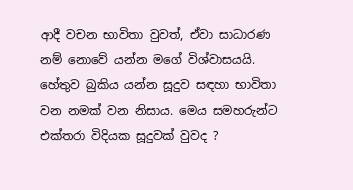ආදී වචන භාවිතා වුවත්, ඒවා සාධාරණ නම් නොවේ යන්න මගේ විශ්වාසයයි. හේතුව බුකිය යන්න සූදුව සඳහා භාවිතා වන නමක් වන නිසාය. මෙය සමහරුන්ට එක්තරා විදියක සූදුවක් වුවද ?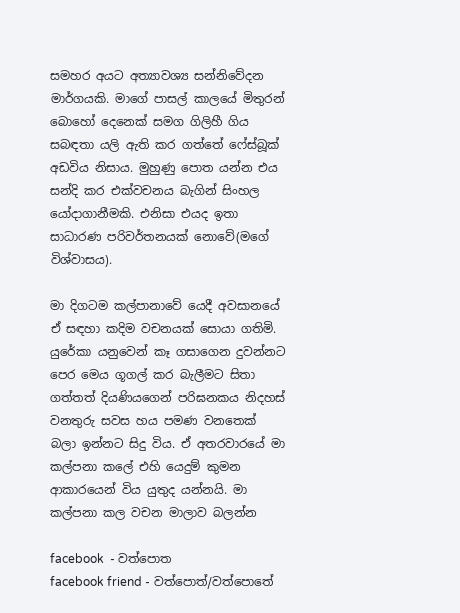සමහර අයට අත්‍යාවශ්‍ය සන්නිවේදන මාර්ගයකි. මාගේ පාසල් කාලයේ මිතුරන් බොහෝ දෙනෙක් සමග ගිලිහී ගිය සබඳතා යලි ඇති කර ගත්තේ ෆේස්බූක් අඩවිය නිසාය. මුහුණු පොත යන්න එය සන්දි කර එක්වචනය බැගින් සිංහල යෝදාගානීමකි. එනිසා එයද ඉතා සාධාරණ පරිවර්තනයක් නොවේ(මගේ විශ්වාසය).

මා දිගටම කල්පානාවේ යෙදී අවසානයේ ඒ සඳහා කදිම වචනයක් සොයා ගතිමි. යුරේකා යනුවෙන් කෑ ගසාගෙන දුවන්නට පෙර මෙය ගූගල් කර බැලීමට සිතා ගත්තත් දියණියගෙන් පරිඝනකය නිදහස් වනතුරු සවස හය පමණ වනතෙක්  බලා ඉන්නට සිදු විය. ඒ අතරවාරයේ මා කල්පනා කලේ එහි යෙදුම් කුමන ආකාරයෙන් විය යුතුද යන්නයි. මා කල්පනා කල වචන මාලාව බලන්න

facebook  - වත්පොත
facebook friend - වත්පොත්/වත්පොතේ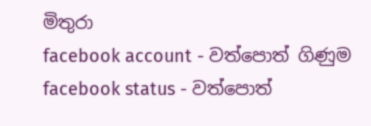මිතුරා
facebook account - වත්පොත් ගිණුම
facebook status - වත්පොත්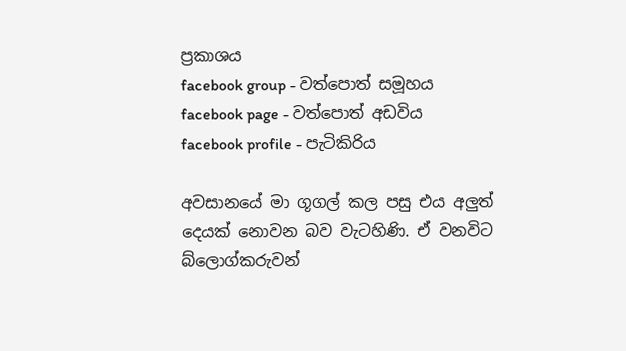ප්‍රකාශය
facebook group - වත්පොත් සමූහය
facebook page - වත්පොත් අඩවිය
facebook profile - පැටිකිරිය

අවසානයේ මා ගූගල් කල පසු එය අලුත් දෙයක් නොවන බව වැටහිණි. ඒ වනවිට බ්ලොග්කරුවන්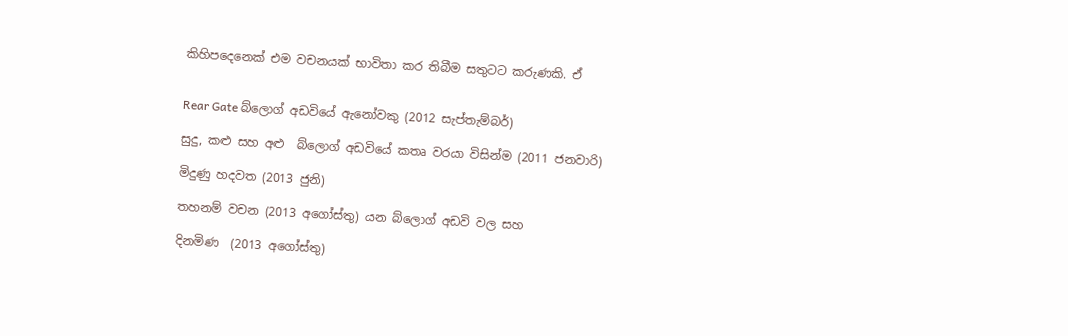කිහිපදෙනෙක් එම වචනයක් භාවිතා කර තිබීම සතුටට කරුණකි. ඒ


Rear Gate බ්ලොග් අඩවියේ ඇනෝවකු (2012 සැප්තැම්බර්)

සුදු, කළු සහ අළු  බ්ලොග් අඩවියේ කතෘ වරයා විසින්ම (2011 ජනවාරි)

මිදුණු හදවත (2013 ජුනි)

තහනම් වචන (2013 අගෝස්තු) යන බ්ලොග් අඩවි වල සහ

දිනමිණ  (2013 අගෝස්තු)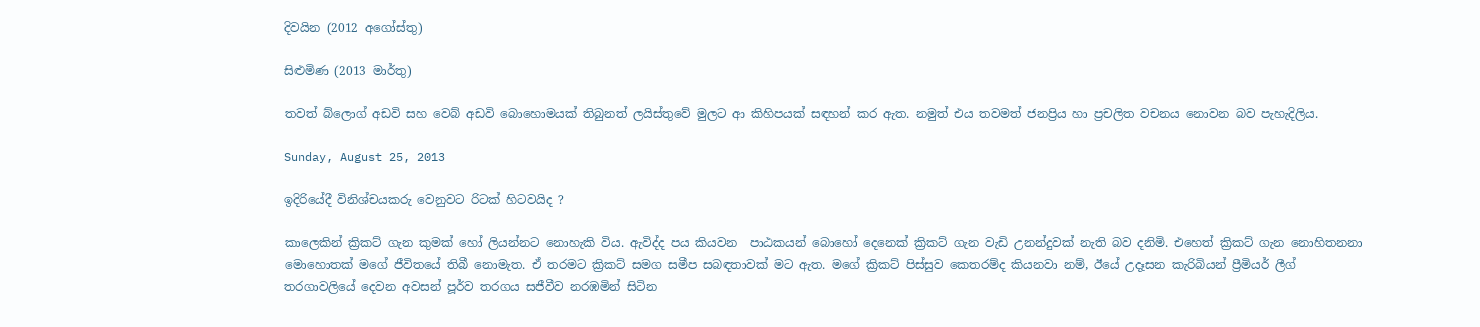දිවයින (2012 අගෝස්තු)

සිළුමිණ (2013 මාර්තු)

තවත් බ්ලොග් අඩවි සහ වෙබ් අඩවි බොහොමයක් තිබුනත් ලයිස්තුවේ මුලට ආ කිහිපයක් සඳහන් කර ඇත. නමුත් එය තවමත් ජනප්‍රිය හා ප්‍රචලිත වචනය නොවන බව පැහැදිලිය.

Sunday, August 25, 2013

ඉදිරියේදී විනිශ්චයකරු වෙනුවට රිටක් හිටවයිද ?

කාලෙකින් ක්‍රිකට් ගැන කුමක් හෝ ලියන්නට නොහැකි විය. ඇවිද්ද පය කියවන  පාඨකයන් බොහෝ දෙනෙක් ක්‍රිකට් ගැන වැඩි උනන්දුවක් නැති බව දනිමි. එහෙත් ක්‍රිකට් ගැන නොහිතනනා මොහොතක් මගේ ජීවිතයේ තිබී නොමැත. ඒ තරමට ක්‍රිකට් සමග සමීප සබඳතාවක් මට ඇත. මගේ ක්‍රිකට් පිස්සුව කෙතරම්ද කියනවා නම්, ඊයේ උදෑසන කැරිබියන් ප්‍රීමියර් ලීග් තරගාවලියේ දෙවන අවසන් පූර්ව තරගය සජීවීව නරඹමින් සිටින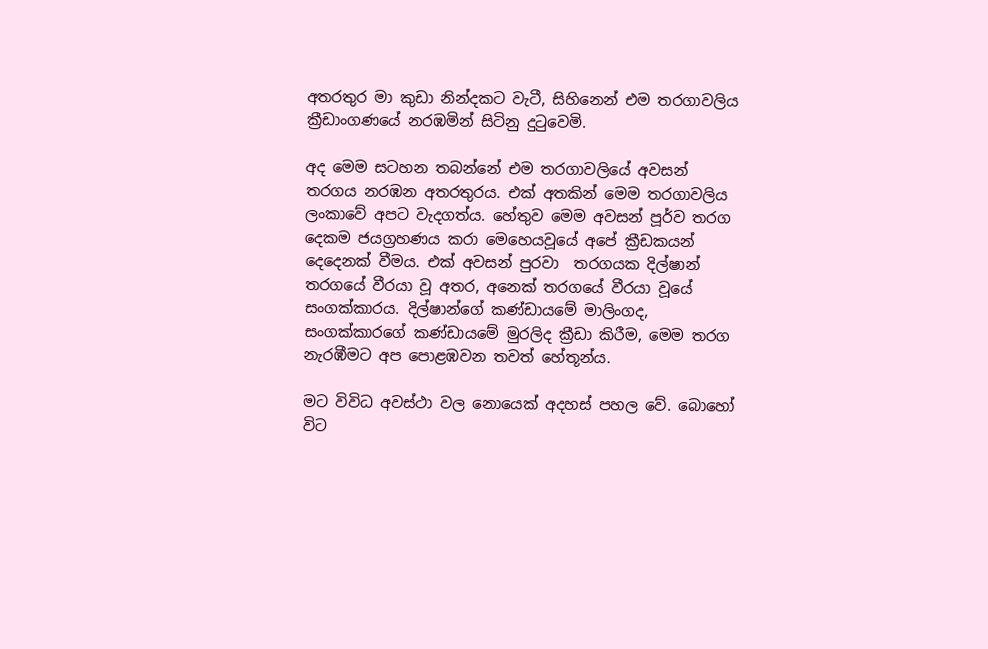අතරතුර මා කුඩා නින්දකට වැටී, සිහිනෙන් එම තරගාවලිය ක්‍රීඩාංගණයේ නරඹමින් සිටිනු දුටුවෙමි.

අද මෙම සටහන තබන්නේ එම තරගාවලියේ අවසන් තරගය නරඹන අතරතුරය. එක් අතකින් මෙම තරගාවලිය ලංකාවේ අපට වැදගත්ය. හේතුව මෙම අවසන් පූර්ව තරග දෙකම ජයග්‍රහණය කරා මෙහෙයවූයේ අපේ ක්‍රීඩකයන් දෙදෙනක් වීමය. එක් අවසන් පුරවා  තරගයක දිල්ෂාන් තරගයේ වීරයා වූ අතර, අනෙක් තරගයේ වීරයා වූයේ සංගක්කාරය. දිල්ෂාන්ගේ කණ්ඩායමේ මාලිංගද, සංගක්කාරගේ කණ්ඩායමේ මුරලිද ක්‍රීඩා කිරීම, මෙම තරග නැරඹීමට අප පොළඹවන තවත් හේතූන්ය.

මට විවිධ අවස්ථා වල නොයෙක් අදහස් පහල වේ. බොහෝ විට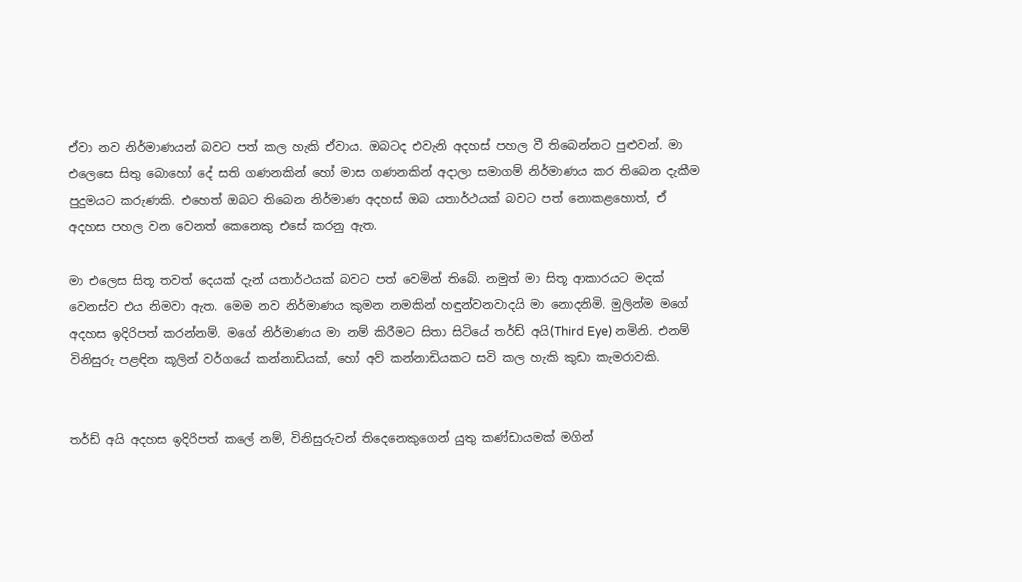ඒවා නව නිර්මාණයන් බවට පත් කල හැකි ඒවාය. ඔබටද එවැනි අදහස් පහල වී තිබෙන්නට පුළුවන්. මා එලෙසෙ සිතු බොහෝ දේ සති ගණනකින් හෝ මාස ගණනකින් අදාලා සමාගම් නිර්මාණය කර තිබෙන දැකීම පුදුමයට කරුණකි. එහෙත් ඔබට තිබෙන නිර්මාණ අදහස් ඔබ යතාර්ථයක් බවට පත් නොකළහොත්, ඒ අදහස පහල වන වෙනත් කෙනෙකු එසේ කරනු ඇත.

මා එලෙස සිතූ තවත් දෙයක් දැන් යතාර්ථයක් බවට පත් වෙමින් තිබේ. නමුත් මා සිතූ ආකාරයට මදක් වෙනස්ව එය නිමවා ඇත. මෙම නව නිර්මාණය කුමන නමකින් හඳුන්වනවාදයි මා නොදනිමි. මුලින්ම මගේ අදහස ඉදිරිපත් කරන්නම්. මගේ නිර්මාණය මා නම් කිරීමට සිතා සිටියේ තර්ඩ් අයි(Third Eye) නමිනි. එනම් විනිසුරු පළඳින කූලින් වර්ගයේ කන්නාඩියක්, හෝ අව් කන්නාඩියකට සවි කල හැකි කුඩා කැමරාවකි.


තර්ඩ් අයි අදහස ඉදිරිපත් කලේ නම්, විනිසුරුවන් තිදෙනෙකුගෙන් යුතු කණ්ඩායමක් මගින්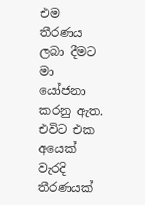එම තීරණය ලබා දීමට මා යෝජනා කරනු ඇත. එවිට එක අයෙක් වැරදි තීරණයක්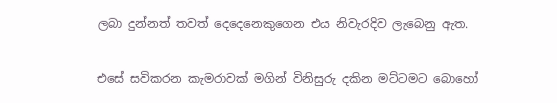ලබා දුන්නත් තවත් දෙදෙනෙකුගෙන එය නිවැරදිව ලැබෙනු ඇත.

එසේ සවිකරන කැමරාවක් මගින් විනිසුරු දකින මට්ටමට බොහෝ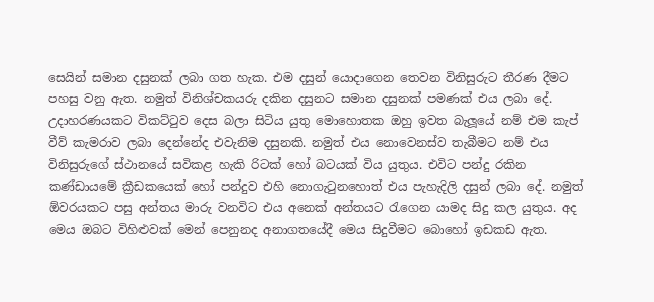සෙයින් සමාන දසුනක් ලබා ගත හැක. එම දසුන් යොදාගෙන තෙවන විනිසුරුට තීරණ දීමට පහසු වනු ඇත. නමුත් විනිශ්චකයරු දකින දසුනට සමාන දසුනක් පමණක් එය ලබා දේ. උදාහරණයකට විකට්ටුව දෙස බලා සිටිය යුතු මොහොතක ඔහු ඉවත බැලූයේ නම් එම කැප් වීව් කැමරාව ලබා දෙන්නේද එවැනිම දසුනකි. නමුත් එය නොවෙනස්ව තැබීමට නම් එය විනිසුරුගේ ස්ථානයේ සවිකළ හැකි රිටක් හෝ බටයක් විය යුතුය. එවිට පන්දු රකින කණ්ඩායමේ ක්‍රීඩකයෙක් හෝ පන්දුව එහි නොගැටුනහොත් එය පැහැදිලි දසුන් ලබා දේ. නමුත් ඕවරයකට පසු අන්තය මාරු වනවිට එය අනෙක් අන්තයට රැගෙන යාමද සිදු කල යුතුය. අද මෙය ඔබට විහිළුවක් මෙන් පෙනුනද අනාගතයේදී මෙය සිදුවීමට බොහෝ ඉඩකඩ ඇත.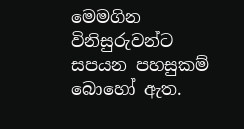මෙමගින විනිසුරුවන්ට සපයන පහසුකම් බොහෝ ඇත.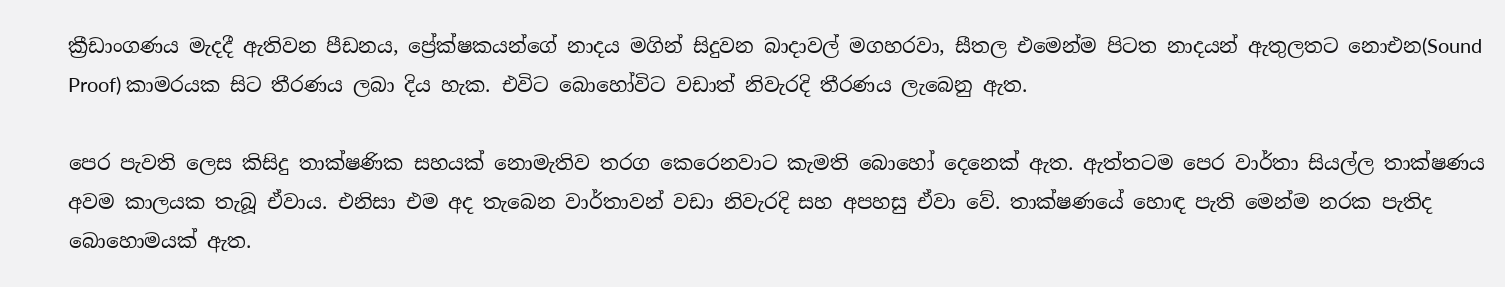ක්‍රීඩාංගණය මැදදී ඇතිවන පීඩනය, ප්‍රේක්ෂකයන්ගේ නාදය මගින් සිදුවන බාදාවල් මගහරවා, සීතල එමෙන්ම පිටත නාදයන් ඇතුලතට නොඑන(Sound Proof) කාමරයක සිට තීරණය ලබා දිය හැක. එවිට බොහෝවිට වඩාත් නිවැරදි තීරණය ලැබෙනු ඇත.

පෙර පැවති ලෙස කිසිදු තාක්ෂණික සහයක් නොමැතිව තරග කෙරෙනවාට කැමති බොහෝ දෙනෙක් ඇත. ඇත්තටම පෙර වාර්තා සියල්ල තාක්ෂණය අවම කාලයක තැබූ ඒවාය. එනිසා එම අද තැබෙන වාර්තාවන් වඩා නිවැරදි සහ අපහසු ඒවා වේ. තාක්ෂණයේ හොඳ පැති මෙන්ම නරක පැතිද බොහොමයක් ඇත.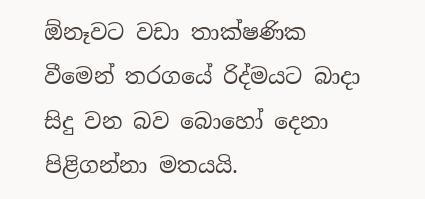ඕනෑවට වඩා තාක්ෂණික වීමෙන් තරගයේ රිද්මයට බාදා සිදු වන බව බොහෝ දෙනා පිළිගන්නා මතයයි.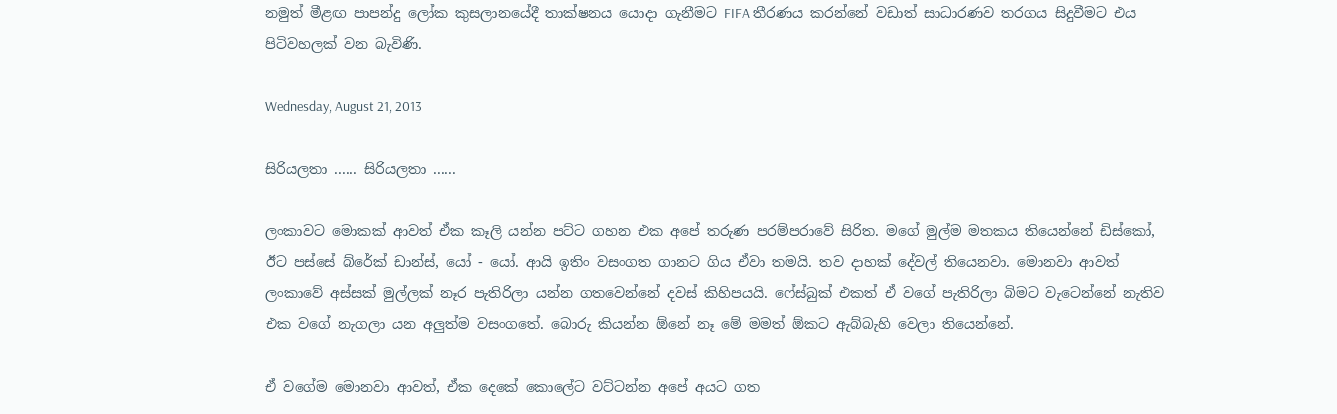නමුත් මීළඟ පාපන්දු ලෝක කුසලානයේදී තාක්ෂනය යොදා ගැනීමට FIFA තීරණය කරන්නේ වඩාත් සාධාරණව තරගය සිදුවීමට එය පිටිවහලක් වන බැවිණි.

Wednesday, August 21, 2013

සිරියලතා ...... සිරියලතා ......

ලංකාවට මොකක් ආවත් ඒක කෑලි යන්න පට්ට ගහන එක අපේ තරුණ පරම්පරාවේ සිරිත. මගේ මුල්ම මතකය තියෙන්නේ ඩිස්කෝ, ඊට පස්සේ බ්රේක් ඩාන්ස්, යෝ - යෝ. ආයි ඉතිං වසංගත ගානට ගිය ඒවා තමයි. තව දාහක් දේවල් තියෙනවා. මොනවා ආවත් ලංකාවේ අස්සක් මුල්ලක් නෑර පැතිරිලා යන්න ගතවෙන්නේ දවස් කිහිපයයි. ෆේස්බුක් එකත් ඒ වගේ පැතිරිලා බිමට වැටෙන්නේ නැතිව එක වගේ නැගලා යන අලුත්ම වසංගතේ. බොරු කියන්න ඕනේ නෑ මේ මමත් ඕකට ඇබ්බැහි වෙලා තියෙන්නේ.

ඒ වගේම මොනවා ආවත්, ඒක දෙකේ කොලේට වට්ටන්න අපේ අයට ගත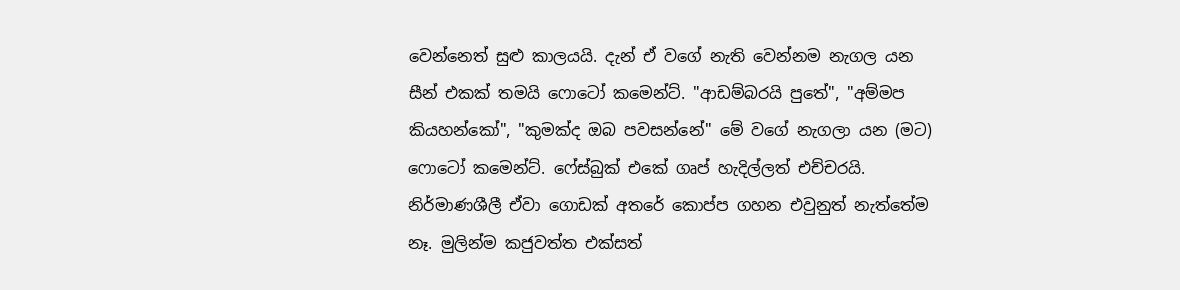වෙන්නෙත් සුළු කාලයයි. දැන් ඒ වගේ නැති වෙන්නම නැගල යන සීන් එකක් තමයි ෆොටෝ කමෙන්ට්. "ආඩම්බරයි පුතේ", "අම්මප කියහන්කෝ", "කුමක්ද ඔබ පවසන්නේ" මේ වගේ නැගලා යන (මට) ෆොටෝ කමෙන්ට්. ෆේස්බුක් එකේ ගෘප් හැදිල්ලත් එච්චරයි. නිර්මාණශීලී ඒවා ගොඩක් අතරේ කොප්ප ගහන එවුනුත් නැත්තේම නෑ. මුලින්ම කජුවත්ත එක්සත්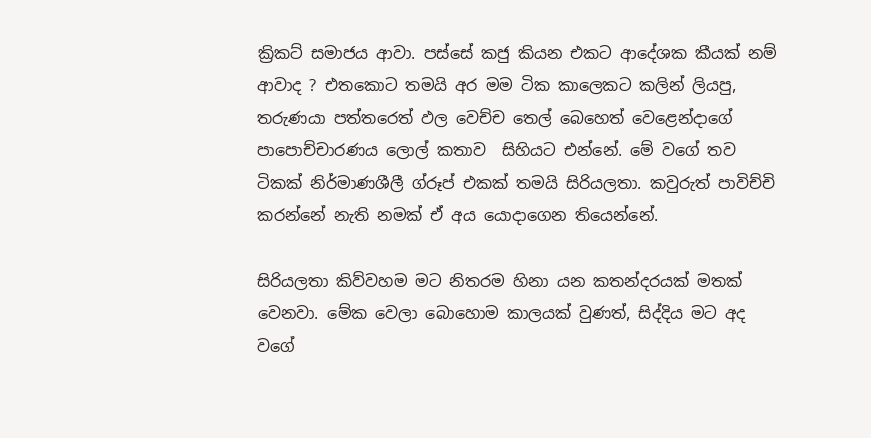ක්‍රිකට් සමාජය ආවා. පස්සේ කජු කියන එකට ආදේශක කීයක් නම් ආවාද ? එතකොට තමයි අර මම ටික කාලෙකට කලින් ලියපු, තරුණයා පත්තරෙත් ඵල වෙච්ච තෙල් බෙහෙත් වෙළෙන්දාගේ පාපොච්චාරණය ලොල් කතාව  සිහියට එන්නේ. මේ වගේ තව ටිකක් නිර්මාණශීලී ග්රූප් එකක් තමයි සිරියලතා. කවුරුත් පාවිච්චි කරන්නේ නැති නමක් ඒ අය යොදාගෙන තියෙන්නේ.

සිරියලතා කිව්වහම මට නිතරම හිනා යන කතන්දරයක් මතක් වෙනවා. මේක වෙලා බොහොම කාලයක් වුණත්, සිද්දිය මට අද වගේ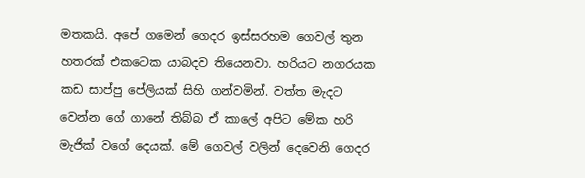මතකයි. අපේ ගමෙන් ගෙදර ඉස්සරහම ගෙවල් තුන හතරක් එකටෙක යාබදව තියෙනවා. හරියට නගරයක කඩ සාප්පු පේලියක් සිහි ගන්වමින්. වත්ත මැදට වෙන්න ගේ ගානේ තිබ්බ ඒ කාලේ අපිට මේක හරි මැජික් වගේ දෙයක්. මේ ගෙවල් වලින් දෙවෙනි ගෙදර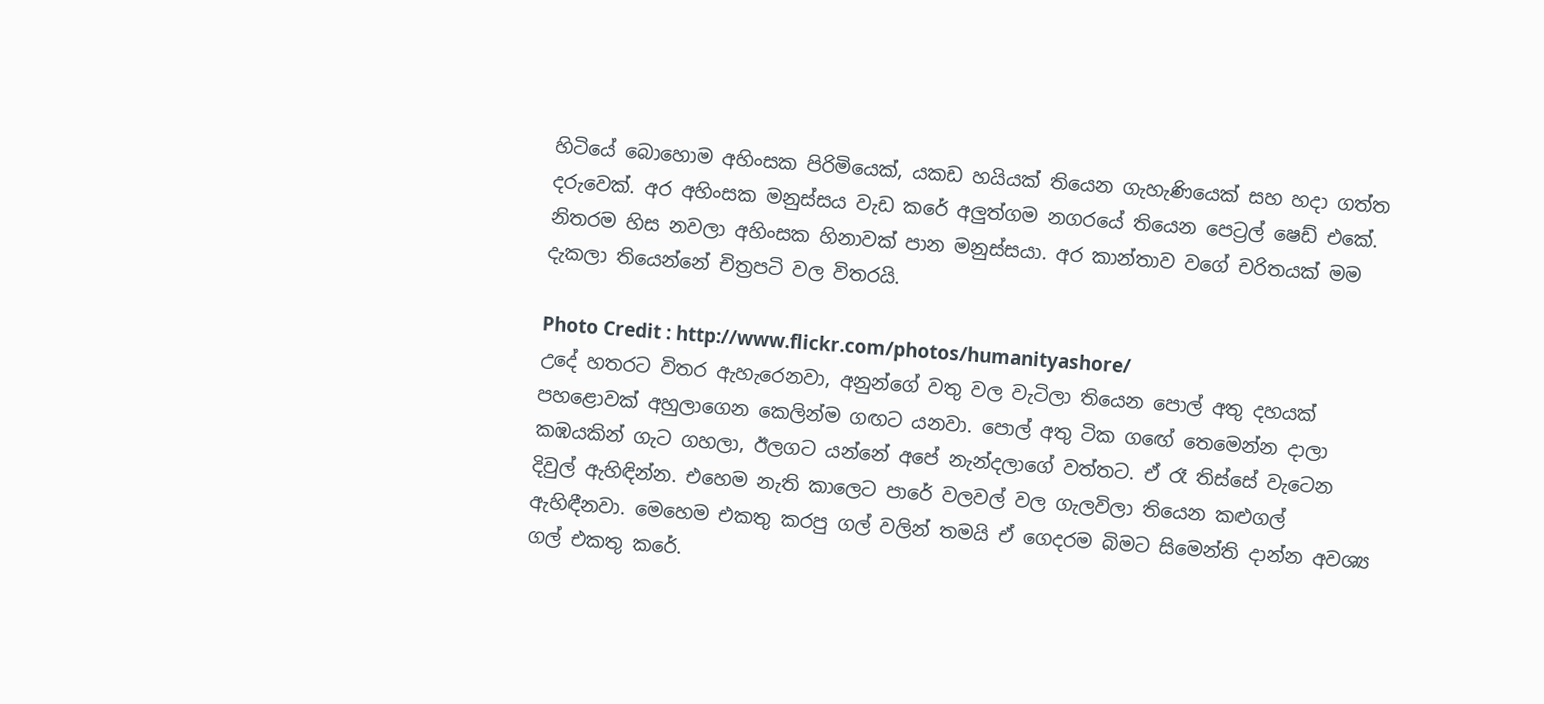හිටියේ බොහොම අහිංසක පිරිමියෙක්, යකඩ හයියක් තියෙන ගැහැණියෙක් සහ හදා ගත්ත දරුවෙක්. අර අහිංසක මනුස්සය වැඩ කරේ අලුත්ගම නගරයේ තියෙන පෙට්‍රල් ෂෙඩ් එකේ. නිතරම හිස නවලා අහිංසක හිනාවක් පාන මනුස්සයා. අර කාන්තාව වගේ චරිතයක් මම දැකලා තියෙන්නේ චිත්‍රපටි වල විතරයි.

Photo Credit : http://www.flickr.com/photos/humanityashore/
උදේ හතරට විතර ඇහැරෙනවා, අනුන්ගේ වතු වල වැටිලා තියෙන පොල් අතු දහයක් පහළොවක් අහුලාගෙන කෙලින්ම ගඟට යනවා. පොල් අතු ටික ගඟේ තෙමෙන්න දාලා කඹයකින් ගැට ගහලා, ඊලගට යන්නේ අපේ නැන්දලාගේ වත්තට. ඒ රෑ තිස්සේ වැටෙන දිවුල් ඇහිඳින්න. එහෙම නැති කාලෙට පාරේ වලවල් වල ගැලවිලා තියෙන කළුගල් ඇහිඳීනවා. මෙහෙම එකතු කරපු ගල් වලින් තමයි ඒ ගෙදරම බිමට සිමෙන්ති දාන්න අවශ්‍ය ගල් එකතු කරේ.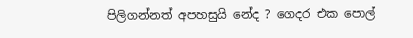පිලිගන්නත් අපහසුයි නේද ? ගෙදර එක පොල්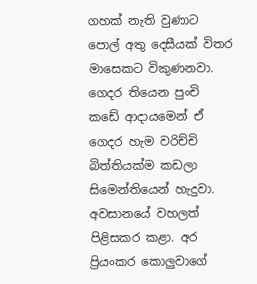ගහක් නැති වුණාට පොල් අතු දෙසීයක් විතර මාසෙකට විකුණනවා. ගෙදර තියෙන පුංචි කඩේ ආදායමෙන් ඒ ගෙදර හැම වරිච්චි බිත්තියක්ම කඩලා සිමෙන්තියෙන් හැදුවා. අවසානයේ වහලත් පිළිසකර කළා. අර ප්‍රියංකර කොලුවාගේ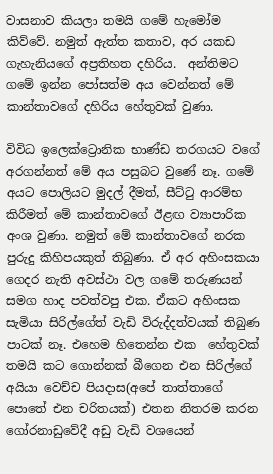වාසනාව කියලා තමයි ගමේ හැමෝම කිව්වේ. නමුත් ඇත්ත කතාව, අර යකඩ ගැහැනියගේ අප්‍රතිහත දහිරිය.  අන්තිමට ගමේ ඉන්න පෝසත්ම අය වෙන්නත් මේ කාන්තාවගේ දහිරිය හේතුවක් වුණා.

විවිධ ඉලෙක්ට්‍රොනික භාණ්ඩ තරගයට වගේ අරගන්නත් මේ අය පසුබට වුණේ නෑ. ගමේ අයට පොලියට මුදල් දීමත්, සීට්ටු ආරම්භ කිරීමත් මේ කාන්තාවගේ ඊළඟ ව්‍යාපාරික අංශ වුණා. නමුත් මේ කාන්තාවගේ නරක පුරුදු කිහිපයකුත් තිබුණා. ඒ අර අහිංසකයා ගෙදර නැති අවස්ථා වල ගමේ තරුණයන් සමග හාද පවත්වපු එක. ඒකට අහිංසක සැමියා සිරිල්ගේත් වැඩි විරුද්දත්වයක් තිබුණ පාටක් නෑ. එහෙම හිතෙන්න එක  හේතුවක් තමයි කට ගොන්නක් බීගෙන එන සිරිල්ගේ  අයියා වෙච්ච පියදාස(අපේ තාත්තාගේ පොතේ එන චරිතයක්) එතන නිතරම කරන ගෝරනාඩුවේදී අඩු වැඩි වශයෙන්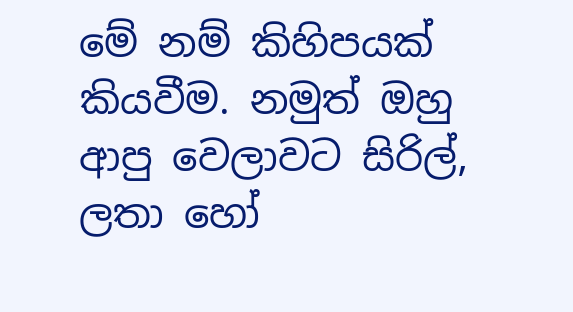මේ නම් කිහිපයක් කියවීම. නමුත් ඔහු ආපු වෙලාවට සිරිල්, ලතා හෝ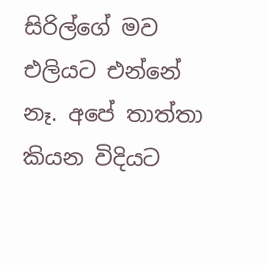සිරිල්ගේ මව එලියට එන්නේ නෑ. අපේ තාත්තා කියන විදියට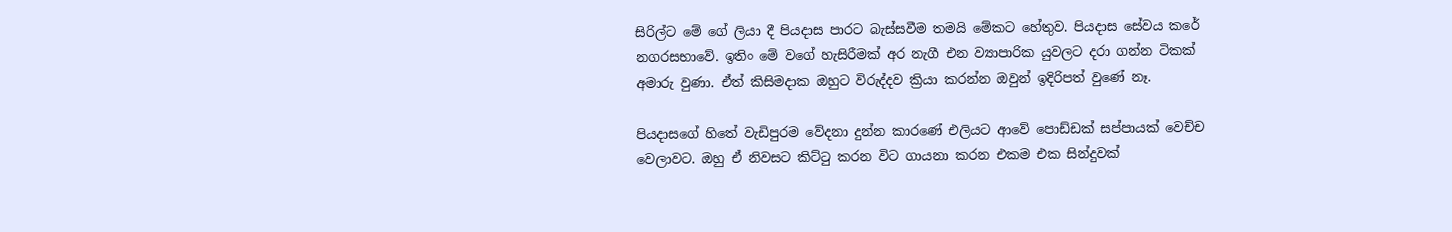සිරිල්ට මේ ගේ ලියා දී පියදාස පාරට බැස්සවීම තමයි මේකට හේතුව. පියදාස සේවය කරේ නගරසභාවේ. ඉතිං මේ වගේ හැසිරීමක් අර නැගී එන ව්‍යාපාරික යුවලට දරා ගන්න ටිකක් අමාරු වුණා. ඒත් කිසිමදාක ඔහුට විරුද්දව ක්‍රියා කරන්න ඔවුන් ඉදිරිපත් වුණේ නෑ.

පියදාසගේ හිතේ වැඩිපුරම වේදනා දුන්න කාරණේ එලියට ආවේ පොඩ්ඩක් සප්පායක් වෙච්ච වෙලාවට. ඔහු ඒ නිවසට කිට්ටු කරන විට ගායනා කරන එකම එක සින්දුවක්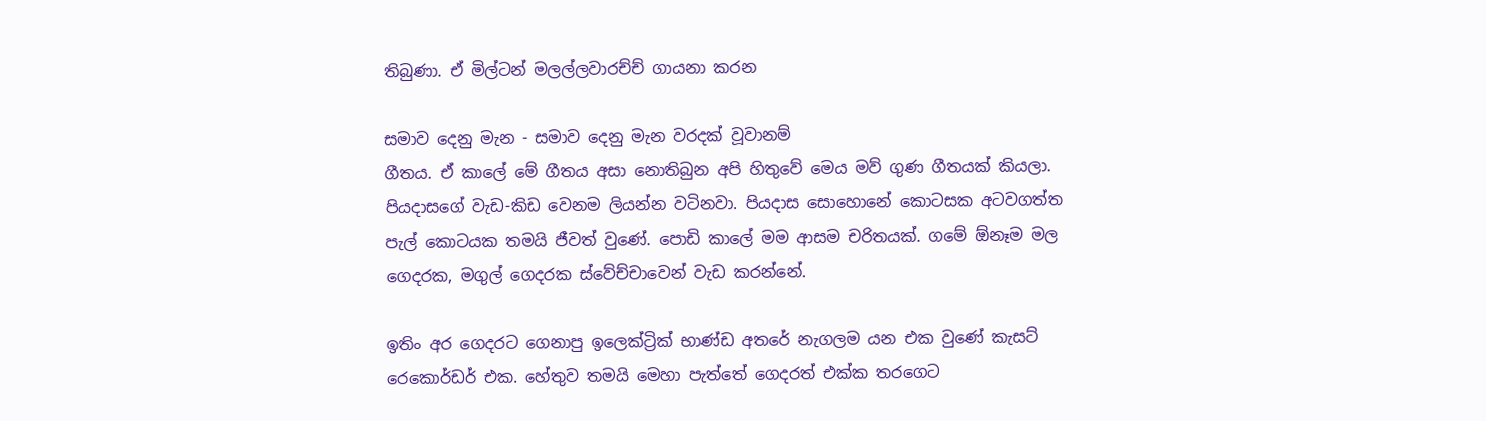තිබුණා. ඒ මිල්ටන් මලල්ලවාරච්ච් ගායනා කරන

සමාව දෙනු මැන - සමාව දෙනු මැන වරදක් වූවානම්
ගීතය. ඒ කාලේ මේ ගීතය අසා නොතිබුන අපි හිතුවේ මෙය මව් ගුණ ගීතයක් කියලා.  පියදාසගේ වැඩ-කිඩ වෙනම ලියන්න වටිනවා. පියදාස සොහොනේ කොටසක අටවගත්ත පැල් කොටයක තමයි ජීවත් වුණේ. පොඩි කාලේ මම ආසම චරිතයක්. ගමේ ඕනෑම මල ගෙදරක, මගුල් ගෙදරක ස්වේච්චාවෙන් වැඩ කරන්නේ.

ඉතිං අර ගෙදරට ගෙනාපු ඉලෙක්ට්‍රික් භාණ්ඩ අතරේ නැගලම යන එක වුණේ කැසට් රෙකොර්ඩර් එක. හේතුව තමයි මෙහා පැත්තේ ගෙදරත් එක්ක තරගෙට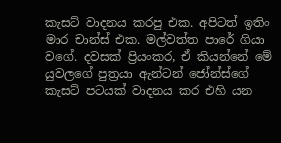කැසට් වාදනය කරපු එක. අපිටත් ඉතිං මාර චාන්ස් එක. මල්වත්ත පාරේ ගියා වගේ. දවසක් ප්‍රියංකර, ඒ කියන්නේ මේ යුවලගේ පුත්‍රයා ඇන්ටන් ජෝන්ස්ගේ කැසට් පටයක් වාදනය කර එහි යන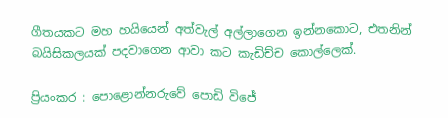ගීතයකට මහ හයියෙන් අත්වැල් අල්ලාගෙන ඉන්නකොට, එතනින් බයිසිකලයක් පදවාගෙන ආවා කට කැඩිච්ච කොල්ලෙක්.

ප්‍රියංකර : පොළොන්නරුවේ පොඩි විජේ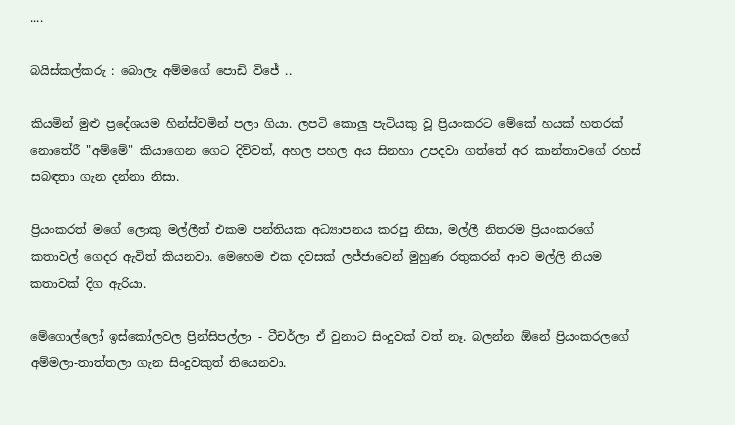....

බයිස්කල්කරු : බොලැ අම්මගේ පොඩි විජේ ..

කියමින් මුළු ප්‍රදේශයම හින්ස්වමින් පලා ගියා. ලපටි කොලු පැටියකු වූ ප්‍රියංකරට මේකේ හයක් හතරක් නොතේරී "අම්මේ" කියාගෙන ගෙට දිව්වත්, අහල පහල අය සිනහා උපදවා ගත්තේ අර කාන්තාවගේ රහස් සබඳතා ගැන දන්නා නිසා.

ප්‍රියංකරත් මගේ ලොකු මල්ලීත් එකම පන්තියක අධ්‍යාපනය කරපු නිසා, මල්ලී නිතරම ප්‍රියංකරගේ කතාවල් ගෙදර ඇවිත් කියනවා. මෙහෙම එක දවසක් ලජ්ජාවෙන් මුහුණ රතුකරන් ආව මල්ලි නියම කතාවක් දිග ඇරියා.

මේගොල්ලෝ ඉස්කෝලවල ප්‍රින්සිපල්ලා - ටීචර්ලා ඒ වුනාට සිංදුවක් වත් නෑ. බලන්න ඕනේ ප්‍රියංකරලගේ අම්මලා-තාත්තලා ගැන සිංදුවකුත් තියෙනවා.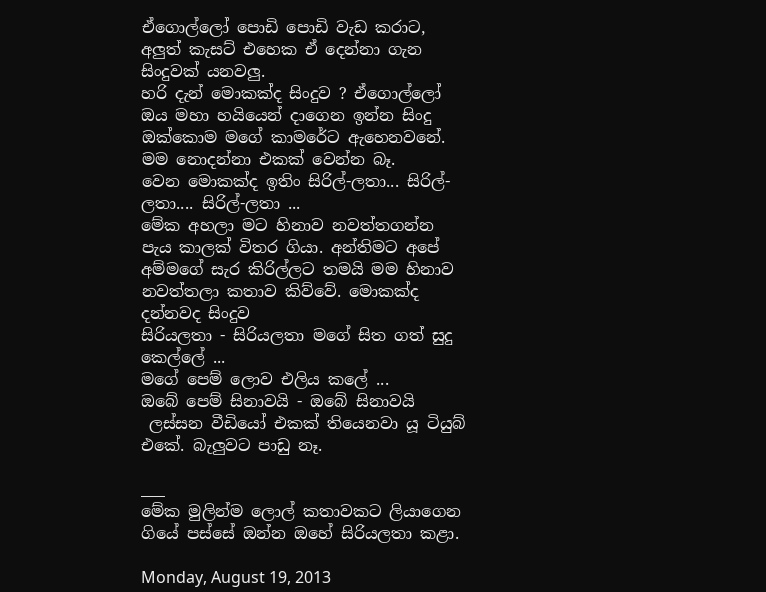ඒගොල්ලෝ පොඩි පොඩි වැඩ කරාට, අලුත් කැසට් එහෙක ඒ දෙන්නා ගැන සිංදුවක් යනවලු.
හරි දැන් මොකක්ද සිංදුව ? ඒගොල්ලෝ ඔය මහා හයියෙන් දාගෙන ඉන්න සිංදු ඔක්කොම මගේ කාමරේට ඇහෙනවනේ. මම නොදන්නා එකක් වෙන්න බෑ.
වෙන මොකක්ද ඉතිං සිරිල්-ලතා... සිරිල්-ලතා.... සිරිල්-ලතා ...
මේක අහලා මට හිනාව නවත්තගන්න පැය කාලක් විතර ගියා. අන්තිමට අපේ අම්මගේ සැර කිරිල්ලට තමයි මම හිනාව නවත්තලා කතාව කිව්වේ. මොකක්ද දන්නවද සිංදුව
සිරියලතා - සිරියලතා මගේ සිත ගත් සුදු කෙල්ලේ ...
මගේ පෙම් ලොව එලිය කලේ ...
ඔබේ පෙම් සිනාවයි - ඔබේ සිනාවයි
 ලස්සන වීඩියෝ එකක් තියෙනවා යූ ටියුබ් එකේ. බැලුවට පාඩු නෑ.

___
මේක මුලින්ම ලොල් කතාවකට ලියාගෙන ගියේ පස්සේ ඔන්න ඔහේ සිරියලතා කළා.

Monday, August 19, 2013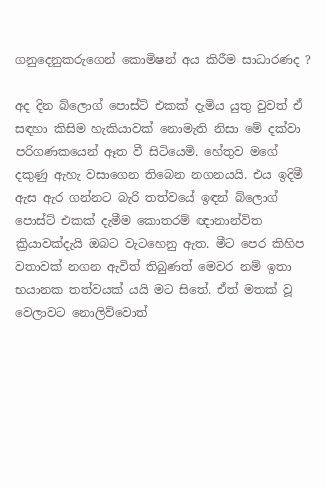ගනුදෙනුකරුගෙන් කොමිෂන් අය කිරීම සාධාරණද ?

අද දින බ්ලොග් පොස්ට් එකක් දැමිය යුතු වුවත් ඒ සඳහා කිසිම හැකියාවක් නොමැති නිසා මේ දක්වා පරිගණකයෙන් ඈත වී සිටියෙමි. හේතුව මගේ දකුණු ඇහැ වසාගෙන තිබෙන නගනයයි. එය ඉදිමී ඇස ඇර ගන්නට බැරි තත්වයේ ඉඳන් බ්ලොග් පොස්ට් එකක් දැමීම කොතරම් ඥානාන්විත ක්‍රියාවක්දැයි ඔබට වැටහෙනු ඇත. මීට පෙර කිහිප වතාවක් නගන ඇවිත් තිබුණත් මෙවර නම් ඉතා භයානක තත්වයක් යයි මට සිතේ. ඒත් මතක් වූ වෙලාවට නොලිව්වොත්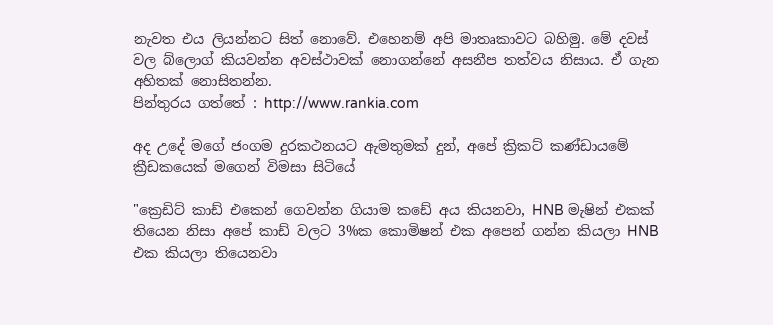නැවත එය ලියන්නට සිත් නොවේ. එහෙනම් අපි මාතෘකාවට බහිමු. මේ දවස් වල බ්ලොග් කියවන්න අවස්ථාවක් නොගන්නේ අසනීප තත්වය නිසාය. ඒ ගැන අහිතක් නොසිතන්න.
පින්තුරය ගත්තේ : http://www.rankia.com

අද උදේ මගේ ජංගම දුරකථනයට ඇමතුමක් දුන්, අපේ ක්‍රිකට් කණ්ඩායමේ ක්‍රීඩකයෙක් මගෙන් විමසා සිටියේ

"ක්‍රෙඩිට් කාඩ් එකෙන් ගෙවන්න ගියාම කඩේ අය කියනවා, HNB මැෂින් එකක් තියෙන නිසා අපේ කාඩ් වලට 3%ක කොමිෂන් එක අපෙන් ගන්න කියලා HNB එක කියලා තියෙනවා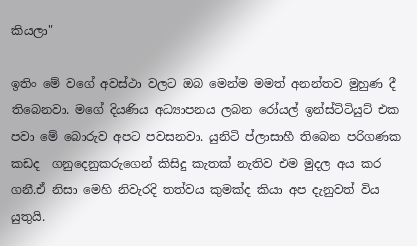කියලා"

ඉතිං මේ වගේ අවස්ථා වලට ඔබ මෙන්ම මමත් අනන්තව මුහුණ දී තිබෙනවා. මගේ දියණිය අධ්‍යාපනය ලබන රෝයල් ඉන්ස්ටිටියුට් එක පවා මේ බොරුව අපට පවසනවා. යුනිටි ප්ලාසාහී තිබෙන පරිගණක කඩද  ගනුදෙනුකරුගෙන් කිසිදු කැතක් නැතිව එම මුදල අය කර ගනී.ඒ නිසා මෙහි නිවැරදි තත්වය කුමක්ද කියා අප දැනුවත් විය යුතුයි.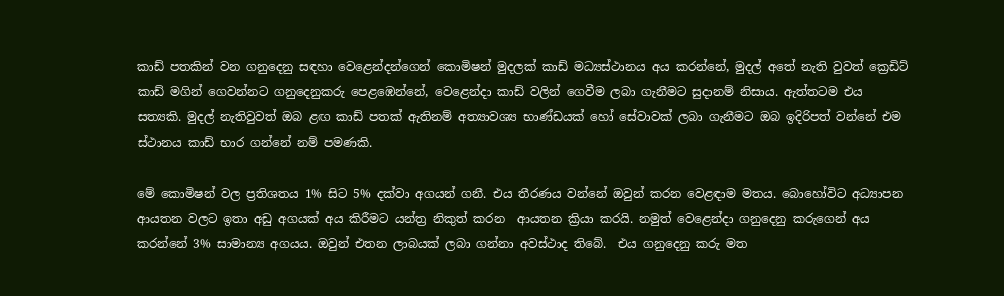කාඩ් පතකින් වන ගනුදෙනු සඳහා වෙළෙන්දන්ගෙන් කොමිෂන් මුදලක් කාඩ් මධ්‍යස්ථානය අය කරන්නේ, මුදල් අතේ නැති වුවත් ක්‍රෙඩිට් කාඩ් මගින් ගෙවන්නට ගනුදෙනුකරු පෙළඹෙන්නේ, වෙළෙන්දා කාඩ් වලින් ගෙවීම ලබා ගැනීමට සුදානම් නිසාය. ඇත්තටම එය සත්‍යකි. මුදල් නැතිවුවත් ඔබ ළඟ කාඩ් පතක් ඇතිනම් අත්‍යාවශ්‍ය භාණ්ඩයක් හෝ සේවාවක් ලබා ගැනීමට ඔබ ඉදිරිපත් වන්නේ එම ස්ථානය කාඩ් භාර ගන්නේ නම් පමණකි.

මේ කොමිෂන් වල ප්‍රතිශතය 1% සිට 5% දක්වා අගයන් ගනී. එය තීරණය වන්නේ ඔවුන් කරන වෙළඳාම මතය. බොහෝවිට අධ්‍යාපන ආයතන වලට ඉතා අඩු අගයක් අය කිරීමට යන්ත්‍ර නිකුත් කරන  ආයතන ක්‍රියා කරයි. නමුත් වෙළෙන්දා ගනුදෙනු කරුගෙන් අය කරන්නේ 3% සාමාන්‍ය අගයය. ඔවුන් එතන ලාබයක් ලබා ගන්නා අවස්ථාද තිබේ.  එය ගනුදෙනු කරු මත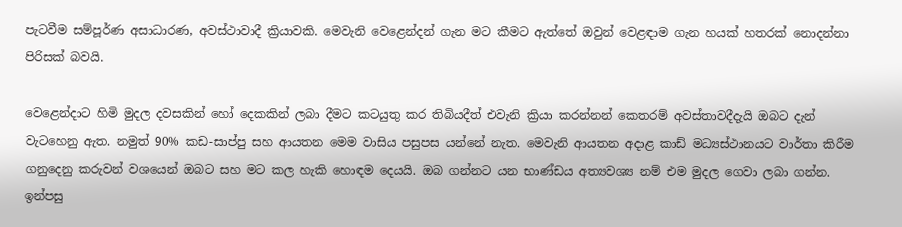පැටවීම සම්පූර්ණ අසාධාරණ, අවස්ථාවාදී ක්‍රියාවකි. මෙවැනි වෙළෙන්දන් ගැන මට කීමට ඇත්තේ ඔවුන් වෙළඳාම ගැන හයක් හතරක් නොදන්නා පිරිසක් බවයි.

වෙළෙන්දාට හිමි මුදල දවසකින් හෝ දෙකකින් ලබා දීමට කටයුතු කර තිබියදීත් එවැනි ක්‍රියා කරන්නන් කෙතරම් අවස්තාවදීදැයි ඔබට දැන් වැටහෙනු ඇත. නමුත් 90% කඩ-සාප්පු සහ ආයතන මෙම වාසිය පසුපස යන්නේ නැත. මෙවැනි ආයතන අදාළ කාඩ් මධ්‍යස්ථානයට වාර්තා කිරීම ගනුදෙනු කරුවන් වශයෙන් ඔබට සහ මට කල හැකි හොඳම දෙයයි. ඔබ ගන්නට යන භාණ්ඩය අත්‍යවශ්‍ය නම් එම මුදල ගෙවා ලබා ගන්න. ඉන්පසු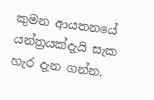කුමන ආයතනයේ යන්ත්‍රයක්දැයි සැක හැර දැන ගන්න.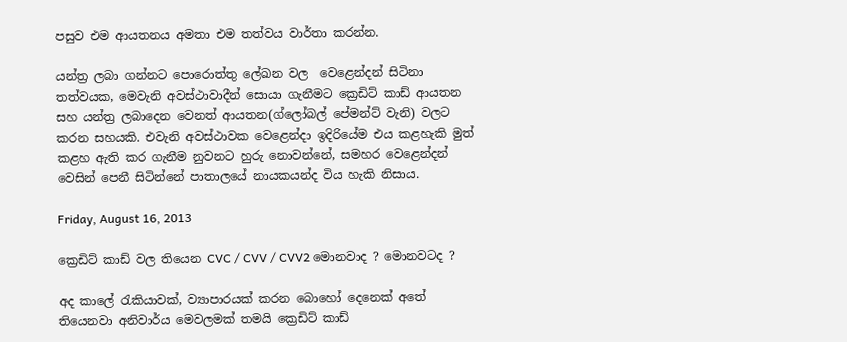පසුව එම ආයතනය අමතා එම තත්වය වාර්තා කරන්න.

යන්ත්‍ර ලබා ගන්නට පොරොත්තු ලේඛන වල  වෙළෙන්දන් සිටිනා තත්වයක, මෙවැනි අවස්ථාවාදීන් සොයා ගැනීමට ක්‍රෙඩිට් කාඩ් ආයතන සහ යන්ත්‍ර ලබාදෙන වෙනත් ආයතන(ග්ලෝබල් පේමන්ට් වැනි) වලට කරන සහයකි. එවැනි අවස්ථාවක වෙළෙන්දා ඉදිරියේම එය කළහැකි මුත් කළහ ඇති කර ගැනීම නුවනට හුරු නොවන්නේ, සමහර වෙළෙන්දන් වෙසින් පෙනී සිටින්නේ පාතාලයේ නායකයන්ද විය හැකි නිසාය.

Friday, August 16, 2013

ක්‍රෙඩිට් කාඩ් වල තියෙන CVC / CVV / CVV2 මොනවාද ? මොනවටද ?

අද කාලේ රැකියාවක්, ව්‍යාපාරයක් කරන බොහෝ දෙනෙක් අතේ තියෙනවා අනිවාර්ය මෙවලමක් තමයි ක්‍රෙඩිට් කාඩ්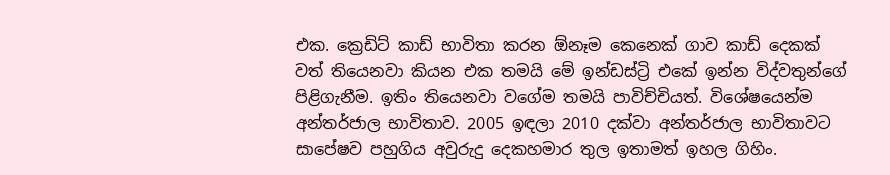එක. ක්‍රෙඩිට් කාඩ් භාවිතා කරන ඕනෑම කෙනෙක් ගාව කාඩ් දෙකක් වත් තියෙනවා කියන එක තමයි මේ ඉන්ඩස්ට්‍රි එකේ ඉන්න විද්වතුන්ගේ පිළිගැනීම. ඉතිං තියෙනවා වගේම තමයි පාවිච්චියත්. විශේෂයෙන්ම අන්තර්ජාල භාවිතාව. 2005 ඉඳලා 2010 දක්වා අන්තර්ජාල භාවිතාවට සාපේෂව පහුගිය අවුරුදු දෙකහමාර තුල ඉතාමත් ඉහල ගිහිං.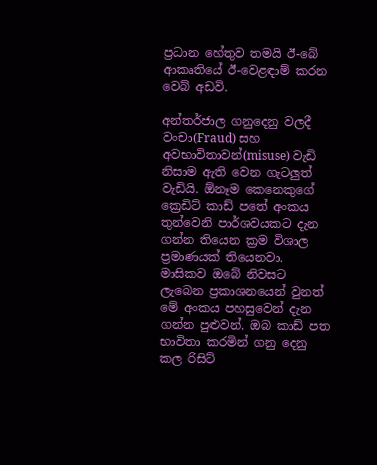ප්‍රධාන හේතුව තමයි ඊ-බේ ආකෘතියේ ඊ-වෙළඳාම් කරන වෙබ් අඩවි.

අන්තර්ජාල ගනුදෙනු වලදී වංචා(Fraud) සහ අවභාවිතාවන්(misuse) වැඩි නිසාම ඇති වෙන ගැටලුත් වැඩියි. ඕනෑම කෙනෙකුගේ ක්‍රෙඩිට් කාඩ් පතේ අංකය තුන්වෙනි පාර්ශවයකට දැන ගන්න තියෙන ක්‍රම විශාල ප්‍රමාණයක් තියෙනවා. මාසිකව ඔබේ නිවසට ලැබෙන ප්‍රකාශනයෙන් වුනත් මේ අංකය පහසුවෙන් දැන ගන්න පුළුවන්. ඔබ කාඩ් පත භාවිතා කරමින් ගනු දෙනු කල රිසිට්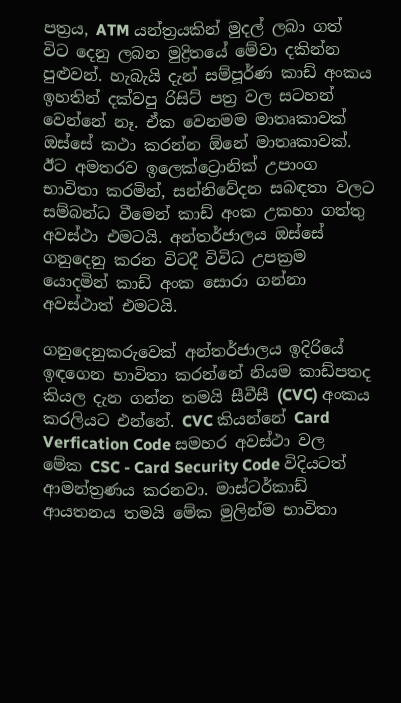පත්‍රය, ATM යන්ත්‍රයකින් මුදල් ලබා ගත් විට දෙනු ලබන මුද්‍රිතයේ මේවා දකින්න පුළුවන්. හැබැයි දැන් සම්පූර්ණ කාඩ් අංකය ඉහතින් දක්වපු රිසිට් පත්‍ර වල සටහන් වෙන්නේ නෑ. ඒක වෙනමම මාතෘකාවක් ඔස්සේ කථා කරන්න ඕනේ මාතෘකාවක්. ඊට අමතරව ඉලෙක්ට්‍රොනික් උපාංග භාවිතා කරමින්, සන්නිවේදන සබඳතා වලට සම්බන්ධ වීමෙන් කාඩ් අංක උකහා ගත්තු අවස්ථා එමටයි. අන්තර්ජාලය ඔස්සේ ගනුදෙනු කරන විටදී විවිධ උපක්‍රම යොදමින් කාඩ් අංක සොරා ගන්නා අවස්ථාත් එමටයි.

ගනුදෙනුකරුවෙක් අන්තර්ජාලය ඉදිරියේ ඉඳගෙන භාවිතා කරන්නේ නියම කාඩ්පතද කියල දැන ගන්න තමයි සීවීසී (CVC) අංකය කරලියට එන්නේ. CVC කියන්නේ Card Verfication Code සමහර අවස්ථා වල මේක CSC - Card Security Code විදියටත් ආමන්ත්‍රණය කරනවා. මාස්ටර්කාඩ් ආයතනය තමයි මේක මුලින්ම භාවිතා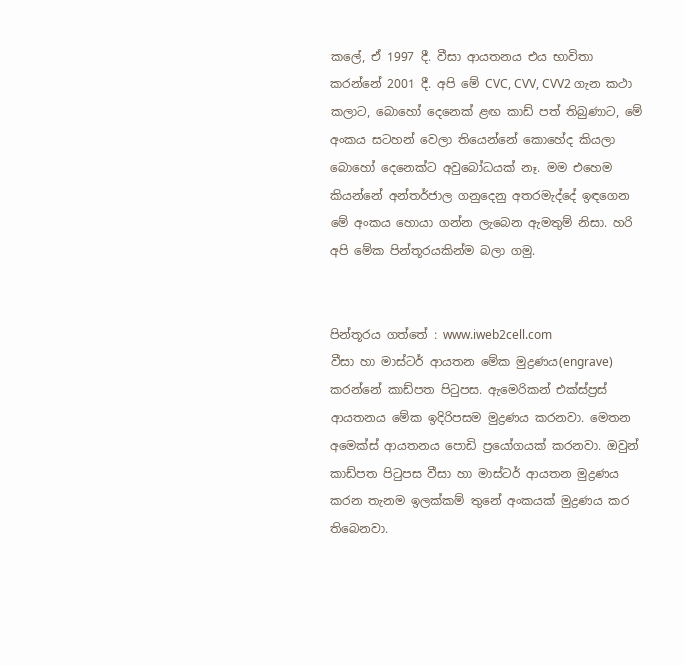කලේ, ඒ 1997 දී. වීසා ආයතනය එය භාවිතා කරන්නේ 2001 දී. අපි මේ CVC, CVV, CVV2 ගැන කථා කලාට, බොහෝ දෙනෙක් ළඟ කාඩ් පත් තිබුණාට, මේ අංකය සටහන් වෙලා තියෙන්නේ කොහේද කියලා බොහෝ දෙනෙක්ට අවුබෝධයක් නෑ. මම එහෙම කියන්නේ අන්තර්ජාල ගනුදෙනු අතරමැද්දේ ඉඳගෙන මේ අංකය හොයා ගන්න ලැබෙන ඇමතුම් නිසා. හරි අපි මේක පින්තූරයකින්ම බලා ගමු.


පින්තූරය ගත්තේ : www.iweb2cell.com
වීසා හා මාස්ටර් ආයතන මේක මුද්‍රණය(engrave) කරන්නේ කාඩ්පත පිටුපස. ඇමෙරිකන් එක්ස්ප්‍රස් ආයතනය මේක ඉදිරිපසම මුද්‍රණය කරනවා. මෙතන අමෙක්ස් ආයතනය පොඩි ප්‍රයෝගයක් කරනවා. ඔවුන් කාඩ්පත පිටුපස වීසා හා මාස්ටර් ආයතන මුද්‍රණය කරන තැනම ඉලක්කම් තුනේ අංකයක් මුද්‍රණය කර තිබෙනවා.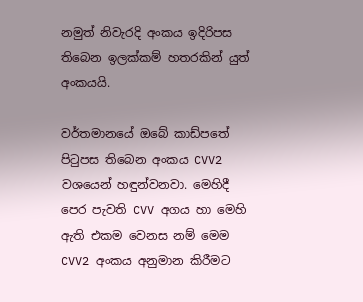නමුත් නිවැරදි අංකය ඉදිරිපස තිබෙන ඉලක්කම් හතරකින් යුත් අංකයයි.

වර්තමානයේ ඔබේ කාඩ්පතේ පිටුපස තිබෙන අංකය CVV2 වශයෙන් හඳුන්වනවා. මෙහිදී පෙර පැවති CVV අගය හා මෙහි ඇති එකම වෙනස නම් මෙම CVV2 අංකය අනුමාන කිරීමට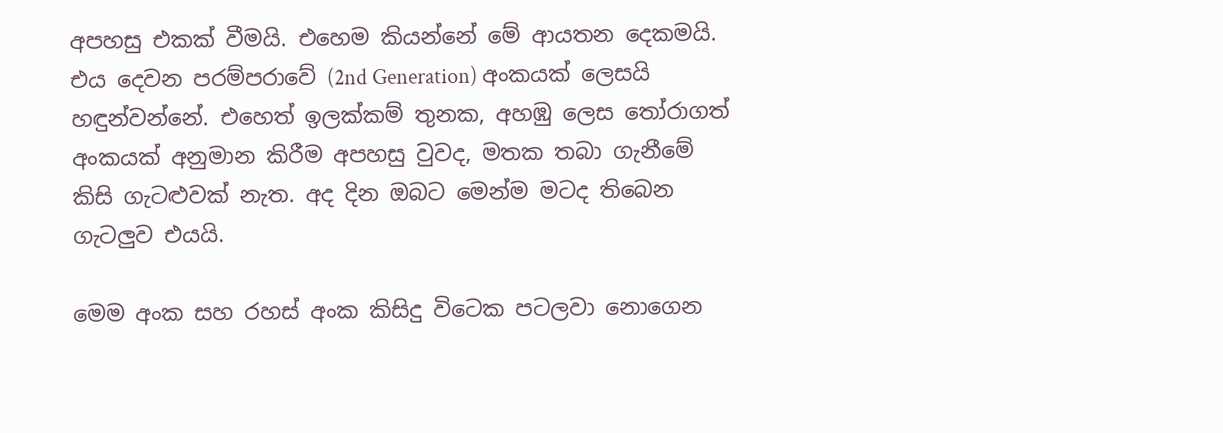අපහසු එකක් වීමයි. එහෙම කියන්නේ මේ ආයතන දෙකමයි. එය දෙවන පරම්පරාවේ (2nd Generation) අංකයක් ලෙසයි හඳුන්වන්නේ. එහෙත් ඉලක්කම් තුනක, අහඹු ලෙස තෝරාගත් අංකයක් අනුමාන කිරීම අපහසු වුවද, මතක තබා ගැනීමේ කිසි ගැටළුවක් නැත. අද දින ඔබට මෙන්ම මටද තිබෙන ගැටලුව එයයි.

මෙම අංක සහ රහස් අංක කිසිදු විටෙක පටලවා නොගෙන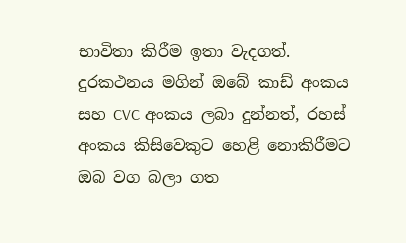භාවිතා කිරීම ඉතා වැදගත්. දුරකථනය මගින් ඔබේ කාඩ් අංකය සහ CVC අංකය ලබා දුන්නත්, රහස් අංකය කිසිවෙකුට හෙළි නොකිරීමට ඔබ වග බලා ගත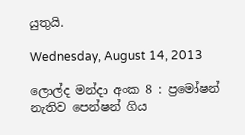යුතුයි.

Wednesday, August 14, 2013

ලොල්ද මන්දා අංක 8 : ප්‍රමෝෂන් නැතිව පෙන්ෂන් ගිය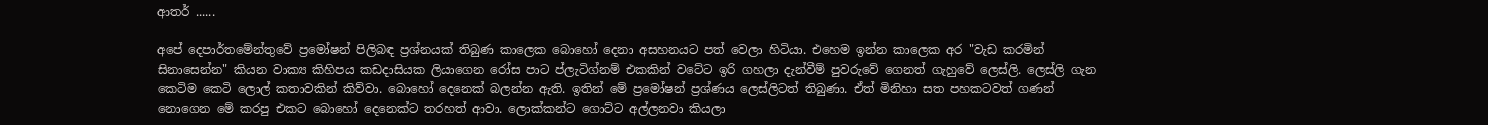ආතර් ......

අපේ දෙපාර්තමේන්තුවේ ප්‍රමෝෂන් පිලිබඳ ප්‍රශ්නයක් තිබුණ කාලෙක බොහෝ දෙනා අසහනයට පත් වෙලා හිටියා. එහෙම ඉන්න කාලෙක අර "වැඩ කරමින් සිනාසෙන්න" කියන වාක්‍ය කිහිපය කඩදාසියක ලියාගෙන රෝස පාට ප්ලැටිග්නම් එකකින් වටේට ඉරි ගහලා දැන්වීම් පුවරුවේ ගෙනත් ගැහුවේ ලෙස්ලි. ලෙස්ලි ගැන කෙටිම කෙටි ලොල් කතාවකින් කිව්වා. බොහෝ දෙනෙක් බලන්න ඇති. ඉතින් මේ ප්‍රමෝෂන් ප්‍රශ්ණය ලෙස්ලිටත් තිබුණා. ඒත් මිනිහා සත පහකටවත් ගණන් නොගෙන මේ කරපු එකට බොහෝ දෙනෙක්ට තරහත් ආවා. ලොක්කන්ට ගොට්ට අල්ලනවා කියලා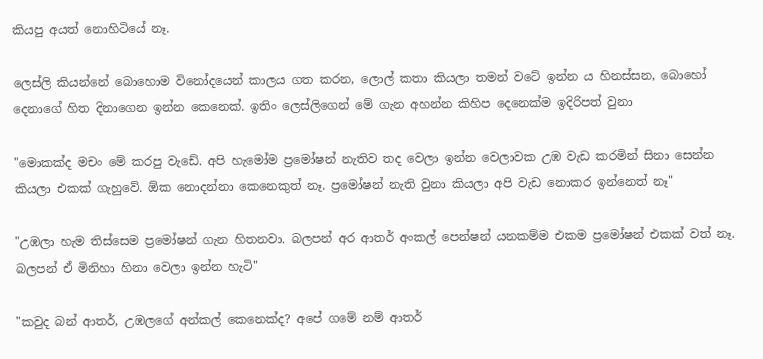කියපු අයත් නොහිටියේ නෑ.

ලෙස්ලි කියන්නේ බොහොම විනෝදයෙන් කාලය ගත කරන, ලොල් කතා කියලා තමන් වටේ ඉන්න ය හිනස්සන, බොහෝ දෙනාගේ හිත දිනාගෙන ඉන්න කෙනෙක්. ඉතිං ලෙස්ලිගෙන් මේ ගැන අහන්න කිහිප දෙනෙක්ම ඉදිරිපත් වුනා

"මොකක්ද මචං මේ කරපු වැඩේ. අපි හැමෝම ප්‍රමෝෂන් නැතිව තද වෙලා ඉන්න වෙලාවක උඹ වැඩ කරමින් සිනා සෙන්න කියලා එකක් ගැහුවේ. ඕක නොදන්නා කෙනෙකුත් නෑ. ප්‍රමෝෂන් නැති වුනා කියලා අපි වැඩ නොකර ඉන්නෙත් නෑ"

"උඹලා හැම තිස්සෙම ප්‍රමෝෂන් ගැන හිතනවා. බලපන් අර ආතර් අංකල් පෙන්ෂන් යනකම්ම එකම ප්‍රමෝෂන් එකක් වත් නෑ. බලපන් ඒ මිනිහා හිනා වෙලා ඉන්න හැටි"

"කවුද බන් ආතර්, උඹලගේ අන්කල් කෙනෙක්ද? අපේ ගමේ නම් ආතර්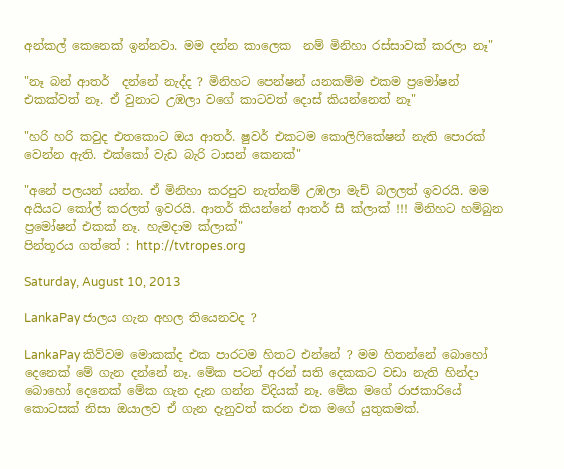අන්කල් කෙනෙක් ඉන්නවා. මම දන්න කාලෙක  නම් මිනිහා රස්සාවක් කරලා නෑ"

"නෑ බන් ආතර්  දන්නේ නැද්ද ? මිනිහට පෙන්ෂන් යනකම්ම එකම ප්‍රමෝෂන් එකක්වත් නෑ. ඒ වුනාට උඹලා වගේ කාටවත් දොස් කියන්නෙත් නෑ"

"හරි හරි කවුද එතකොට ඔය ආතර්. ෂුවර් එකටම කොලිෆිකේෂන් නැති පොරක් වෙන්න ඇති. එක්කෝ වැඩ බැරි ටාසන් කෙනක්"

"අනේ පලයන් යන්න. ඒ මිනිහා කරපුව නැත්නම් උඹලා මැච් බලලත් ඉවරයි. මම අයියට කෝල් කරලත් ඉවරයි. ආතර් කියන්නේ ආතර් සී ක්ලාක් !!! මිනිහට හම්බුන ප්‍රමෝෂන් එකක් නෑ. හැමදාම ක්ලාක්"
පින්තූරය ගත්තේ : http://tvtropes.org

Saturday, August 10, 2013

LankaPay ජාලය ගැන අහල තියෙනවද ?

LankaPay කිව්වම මොකක්ද එක පාරටම හිතට එන්නේ ? මම හිතන්නේ බොහෝ දෙනෙක් මේ ගැන දන්නේ නෑ. මේක පටන් අරන් සති දෙකකට වඩා නැති හින්දා බොහෝ දෙනෙක් මේක ගැන දැන ගන්න විදියක් නෑ. මේක මගේ රාජකාරියේ කොටසක් නිසා ඔයාලව ඒ ගැන දැනුවත් කරන එක මගේ යුතුකමක්.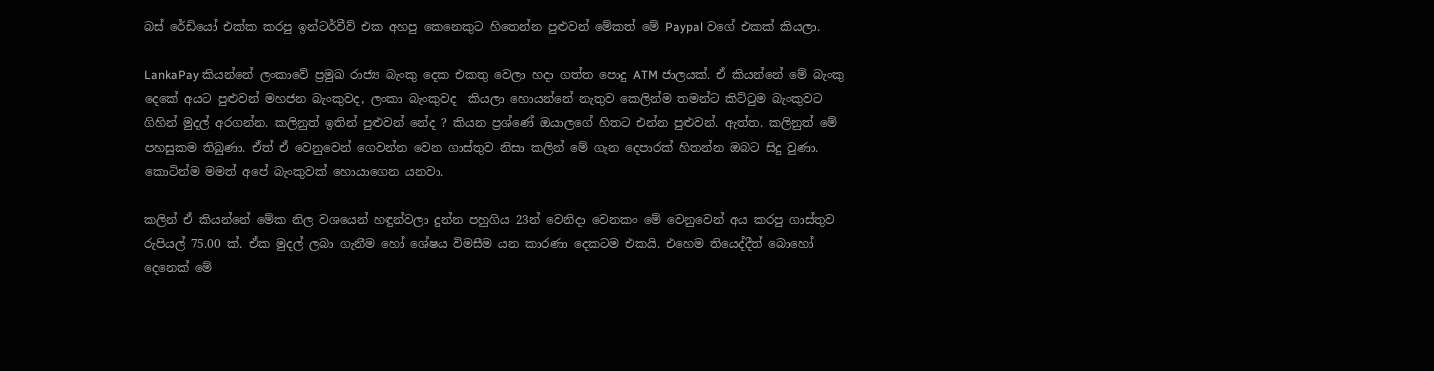බස් රේඩියෝ එක්ක කරපු ඉන්ටර්වීව් එක අහපු කෙනෙකුට හිතෙන්න පුළුවන් මේකත් මේ Paypal වගේ එකක් කියලා.

LankaPay කියන්නේ ලංකාවේ ප්‍රමුඛ රාජ්‍ය බැංකු දෙක එකතු වෙලා හදා ගත්ත පොදු ATM ජාලයක්. ඒ කියන්නේ මේ බැංකු දෙකේ අයට පුළුවන් මහජන බැංකුවද, ලංකා බැංකුවද  කියලා හොයන්නේ නැතුව කෙලින්ම තමන්ට කිට්ටුම බැංකුවට ගිහින් මුදල් අරගන්න. කලිනුත් ඉතින් පුළුවන් නේද ? කියන ප්‍රශ්ණේ ඔයාලගේ හිතට එන්න පුළුවන්. ඇත්ත. කලිනුත් මේ පහසුකම තිබුණා. ඒත් ඒ වෙනුවෙන් ගෙවන්න වෙන ගාස්තුව නිසා කලින් මේ ගැන දෙපාරක් හිතන්න ඔබට සිදු වුණා. කොටින්ම මමත් අපේ බැංකුවක් හොයාගෙන යනවා.

කලින් ඒ කියන්නේ මේක නිල වශයෙන් හඳුන්වලා දුන්න පහුගිය 23න් වෙනිදා වෙනකං මේ වෙනුවෙන් අය කරපු ගාස්තුව රුපියල් 75.00 ක්. ඒක මුදල් ලබා ගැනීම හෝ ශේෂය විමසීම යන කාරණා දෙකටම එකයි. එහෙම තියෙද්දීත් බොහෝ දෙනෙක් මේ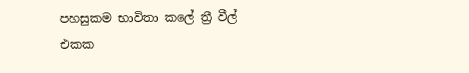පහසුකම භාවිතා කලේ ත්‍රී වීල් එකක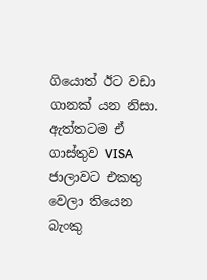ගියොත් ඊට වඩා ගානක් යන නිසා. ඇත්තටම ඒ ගාස්තුව VISA ජාලාවට එකතු වෙලා තියෙන බැංකු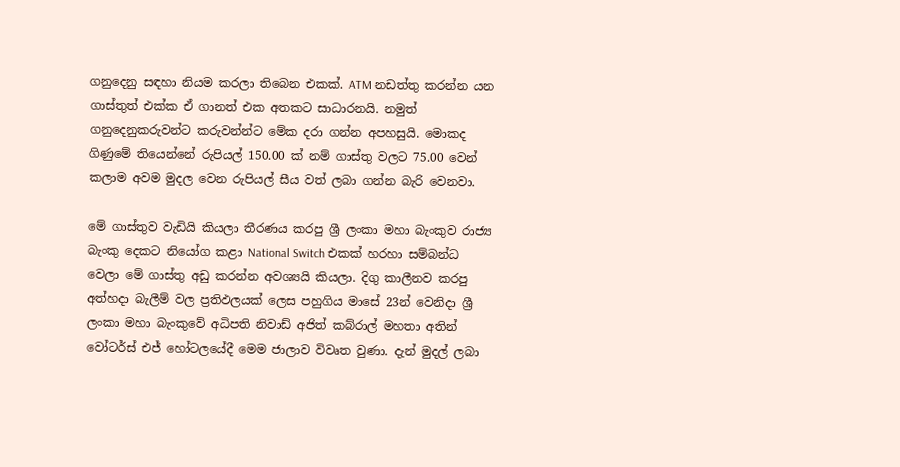ගනුදෙනු සඳහා නියම කරලා තිබෙන එකක්. ATM නඩත්තු කරන්න යන ගාස්තුත් එක්ක ඒ ගානත් එක අතකට සාධාරනයි. නමුත් ගනුදෙනුකරුවන්ට කරුවන්න්ට මේක දරා ගන්න අපහසුයි. මොකද ගිණුමේ තියෙන්නේ රුපියල් 150.00 ක් නම් ගාස්තු වලට 75.00 වෙන් කලාම අවම මුදල වෙන රුපියල් සීය වත් ලබා ගන්න බැරි වෙනවා.

මේ ගාස්තුව වැඩියි කියලා තීරණය කරපු ශ්‍රී ලංකා මහා බැංකුව රාජ්‍ය බැංකු දෙකට නියෝග කළා National Switch එකක් හරහා සම්බන්ධ වෙලා මේ ගාස්තු අඩු කරන්න අවශ්‍යයි කියලා. දිගු කාලීනව කරපු අත්හදා බැලීම් වල ප්‍රතිඵලයක් ලෙස පහුගිය මාසේ 23න් වෙනිදා ශ්‍රී ලංකා මහා බැංකුවේ අධිපති නිවාඩ් අජිත් කබ්රාල් මහතා අතින් වෝටර්ස් එජ් හෝටලයේදී මෙම ජාලාව විවෘත වුණා. දැන් මුදල් ලබා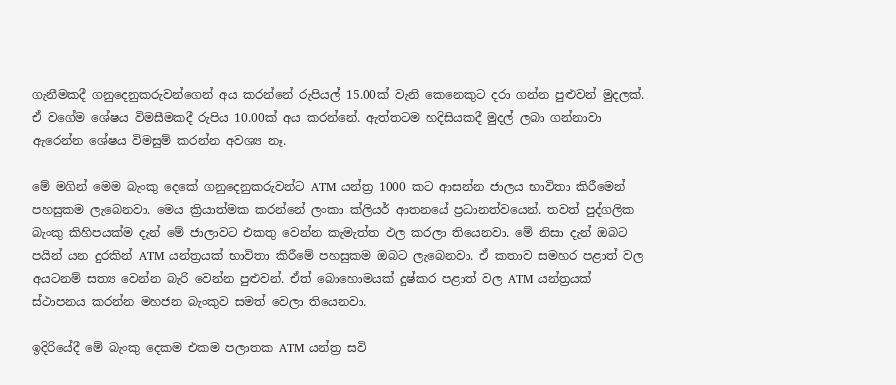ගැනීමකදී ගනුදෙනුකරුවන්ගෙන් අය කරන්නේ රුපියල් 15.00ක් වැනි කෙනෙකුට දරා ගන්න පුළුවන් මුදලක්. ඒ වගේම ශේෂය විමසීමකදී රුපිය 10.00ක් අය කරන්නේ. ඇත්තටම හදිසියකදී මුදල් ලබා ගන්නාවා ඇරෙන්න ශේෂය විමසුම් කරන්න අවශ්‍ය නෑ.

මේ මගින් මෙම බැංකු දෙකේ ගනුදෙනුකරුවන්ට ATM යන්ත්‍ර 1000 කට ආසන්න ජාලය භාවිතා කිරීමෙන් පහසුකම ලැබෙනවා. මෙය ක්‍රියාත්මක කරන්නේ ලංකා ක්ලියර් ආතනයේ ප්‍රධානත්වයෙන්. තවත් පුද්ගලික බැංකු කිහිපයක්ම දැන් මේ ජාලාවට එකතු වෙන්න කැමැත්ත ඵල කරලා තියෙනවා. මේ නිසා දැන් ඔබට පයින් යන දුරකින් ATM යන්ත්‍රයක් භාවිතා කිරීමේ පහසුකම ඔබට ලැබෙනවා. ඒ කතාව සමහර පළාත් වල අයටනම් සත්‍ය වෙන්න බැරි වෙන්න පුළුවන්. ඒත් බොහොමයක් දුෂ්කර පළාත් වල ATM යන්ත්‍රයක් ස්ථාපනය කරන්න මහජන බැංකුව සමත් වෙලා තියෙනවා.

ඉදිරියේදී මේ බැංකු දෙකම එකම පලාතක ATM යන්ත්‍ර සවි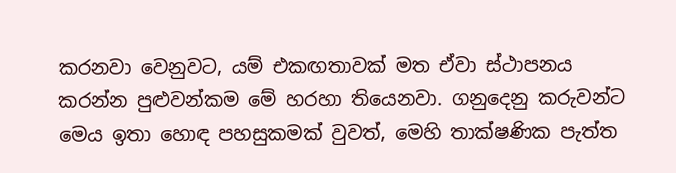කරනවා වෙනුවට, යම් එකඟතාවක් මත ඒවා ස්ථාපනය කරන්න පුළුවන්කම මේ හරහා තියෙනවා. ගනුදෙනු කරුවන්ට මෙය ඉතා හොඳ පහසුකමක් වුවත්, මෙහි තාක්ෂණික පැත්ත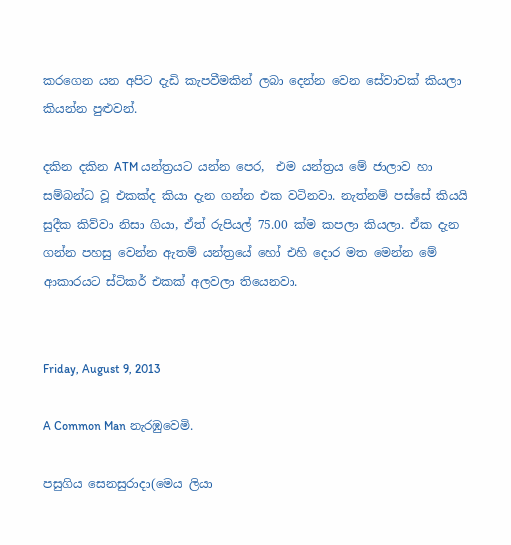කරගෙන යන අපිට දැඩි කැපවීමකින් ලබා දෙන්න වෙන සේවාවක් කියලා කියන්න පුළුවන්.

දකින දකින ATM යන්ත්‍රයට යන්න පෙර,  එම යන්ත්‍රය මේ ජාලාව හා සම්බන්ධ වූ එකක්ද කියා දැන ගන්න එක වටිනවා. නැත්නම් පස්සේ කියයි සුදීක කිව්වා නිසා ගියා, ඒත් රුපියල් 75.00 ක්ම කපලා කියලා. ඒක දැන ගන්න පහසු වෙන්න ඇතම් යන්ත්‍රයේ හෝ එහි දොර මත මෙන්න මේ ආකාරයට ස්ටිකර් එකක් අලවලා තියෙනවා.


Friday, August 9, 2013

A Common Man නැරඹුවෙමි.

පසුගිය සෙනසුරාදා(මෙය ලියා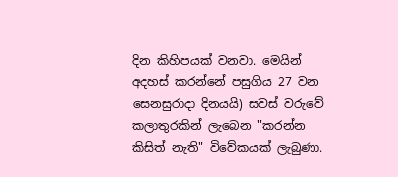දින කිහිපයක් වනවා. මෙයින් අදහස් කරන්නේ පසුගිය 27 වන සෙනසුරාදා දිනයයි) සවස් වරුවේ කලාතුරකින් ලැබෙන "කරන්න කිසිත් නැති" විවේකයක් ලැබුණා.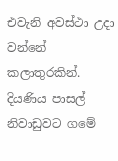එවැනි අවස්ථා උදා වන්නේ කලාතුරකින්. දියණිය පාසල් නිවාඩුවට ගමේ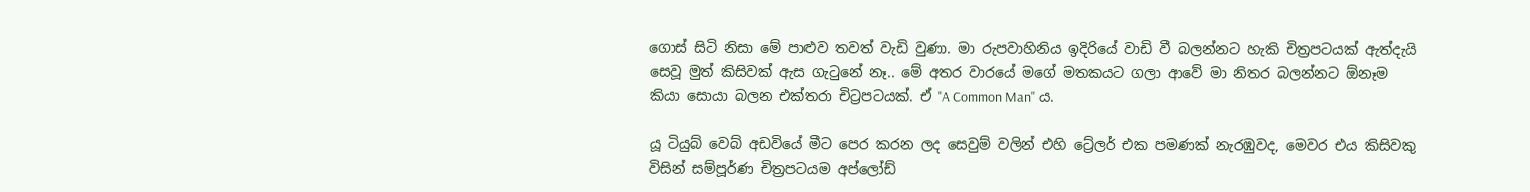ගොස් සිටි නිසා මේ පාළුව තවත් වැඩි වුණා. මා රුපවාහිනිය ඉදිරියේ වාඩි වී බලන්නට හැකි චිත්‍රපටයක් ඇත්දැයි සෙවූ මුත් කිසිවක් ඇස ගැටුනේ නෑ.. මේ අතර වාරයේ මගේ මතකයට ගලා ආවේ මා නිතර බලන්නට ඕනෑම කියා සොයා බලන එක්තරා චිට්‍රපටයක්. ඒ "A Common Man" ය.

යූ ටියුබ් වෙබ් අඩවියේ මීට පෙර කරන ලද සෙවුම් වලින් එහි ට්‍රේලර් එක පමණක් නැරඹුවද, මෙවර එය කිසිවකු විසින් සම්පූර්ණ චිත්‍රපටයම අප්ලෝඩ්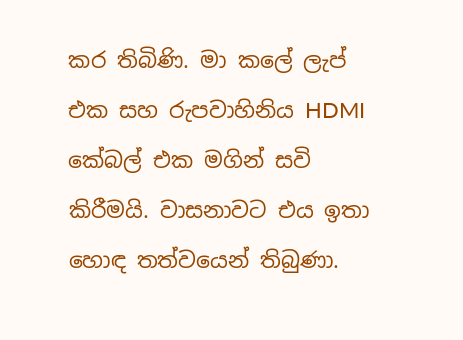කර තිබිණි. මා කලේ ලැප් එක සහ රුපවාහිනිය HDMI කේබල් එක මගින් සවි කිරීමයි. වාසනාවට එය ඉතා හොඳ තත්වයෙන් තිබුණා.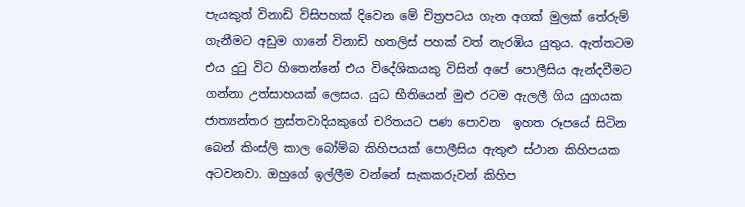පැයකුත් විනාඩි විසිපහක් දිවෙන මේ චිත්‍රපටය ගැන අගක් මුලක් තේරුම් ගැනීමට අඩුම ගානේ විනාඩි හතලිස් පහක් වත් නැරඹිය යුතුය. ඇත්තටම එය දුටු විට හිතෙන්නේ එය විදේශිකයකු විසින් අපේ පොලීසිය ඇන්දවීමට ගන්නා උත්සාහයක් ලෙසය. යුධ භීතියෙන් මුළු රටම ඇලලී ගිය යුගයක ජාත්‍යන්තර ත්‍රස්තවාදියකුගේ චරිතයට පණ පොවන  ඉහත රූපයේ සිටින බෙන් කිංස්ලි කාල බෝම්බ කිහිපයක් පොලීසිය ඇතුළු ස්ථාන කිහිපයක අටවනවා. ඔහුගේ ඉල්ලීම වන්නේ සැකකරුවන් කිහිප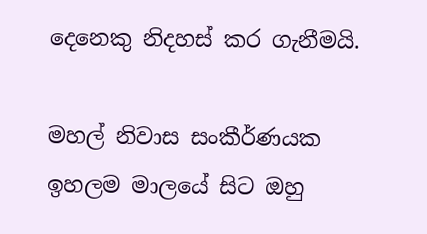දෙනෙකු නිදහස් කර ගැනීමයි.

මහල් නිවාස සංකීර්ණයක ඉහලම මාලයේ සිට ඔහු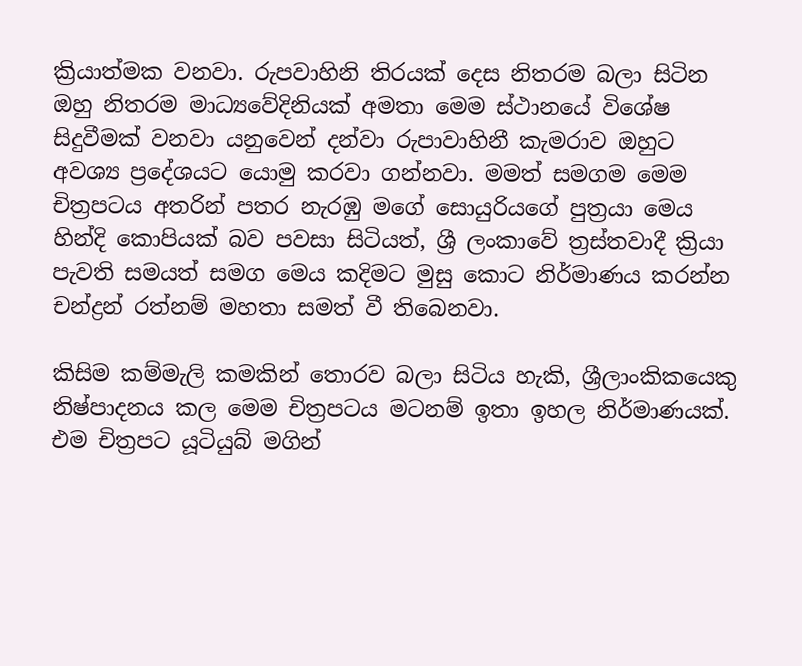ක්‍රියාත්මක වනවා. රුපවාහිනි තිරයක් දෙස නිතරම බලා සිටින ඔහු නිතරම මාධ්‍යවේදිනියක් අමතා මෙම ස්ථානයේ විශේෂ සිදුවීමක් වනවා යනුවෙන් දන්වා රුපාවාහිනී කැමරාව ඔහුට අවශ්‍ය ප්‍රදේශයට යොමු කරවා ගන්නවා. මමත් සමගම මෙම චිත්‍රපටය අතරින් පතර නැරඹු මගේ සොයුරියගේ පුත්‍රයා මෙය හින්දි කොපියක් බව පවසා සිටියත්, ශ්‍රී ලංකාවේ ත්‍රස්තවාදී ක්‍රියා පැවති සමයත් සමග මෙය කදිමට මුසු කොට නිර්මාණය කරන්න චන්ද්‍රන් රත්නම් මහතා සමත් වී තිබෙනවා.

කිසිම කම්මැලි කමකින් තොරව බලා සිටිය හැකි, ශ්‍රීලාංකිකයෙකු නිෂ්පාදනය කල මෙම චිත්‍රපටය මටනම් ඉතා ඉහල නිර්මාණයක්. එම චිත්‍රපට යූටියුබ් මගින්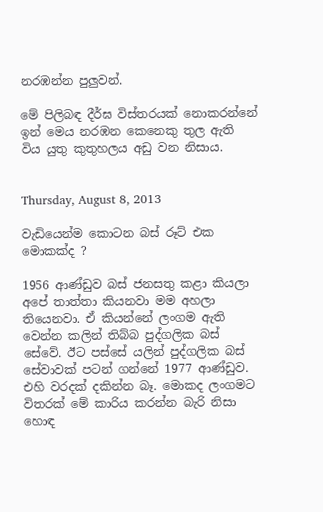නරඹන්න පුලුවන්.

මේ පිලිබඳ දීර්ඝ විස්තරයක් නොකරන්නේ ඉන් මෙය නරඹන කෙනෙකු තුල ඇති විය යුතු කුතුහලය අඩු වන නිසාය.


Thursday, August 8, 2013

වැඩියෙන්ම කොටන බස් රූට් එක මොකක්ද ?

1956 ආණ්ඩුව බස් ජනසතු කළා කියලා අපේ තාත්තා කියනවා මම අහලා තියෙනවා. ඒ කියන්නේ ලංගම ඇති වෙන්න කලින් තිබ්බ පුද්ගලික බස් සේවේ. ඊට පස්සේ යලින් පුද්ගලික බස් සේවාවක් පටන් ගන්නේ 1977 ආණ්ඩුව. එහි වරදක් දකින්න බෑ. මොකද ලංගමට විතරක් මේ කාරිය කරන්න බැරි නිසා හොඳ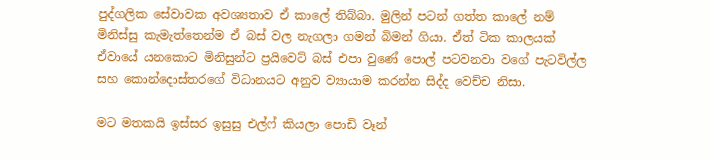පුද්ගලික සේවාවක අවශ්‍යතාව ඒ කාලේ තිබ්බා. මුලින් පටන් ගත්ත කාලේ නම් මිනිස්සු කැමැත්තෙන්ම ඒ බස් වල නැගලා ගමන් බිමන් ගියා. ඒත් ටික කාලයක් ඒවායේ යනකොට මිනිසුන්ට ප්‍රයිවෙට් බස් එපා වුණේ පොල් පටවනවා වගේ පැටවිල්ල සහ කොන්දොස්තරගේ විධානයට අනුව ව්‍යායාම කරන්න සිද්ද වෙච්ච නිසා.

මට මතකයි ඉස්සර ඉසුසු එල්ෆ් කියලා පොඩි වෑන්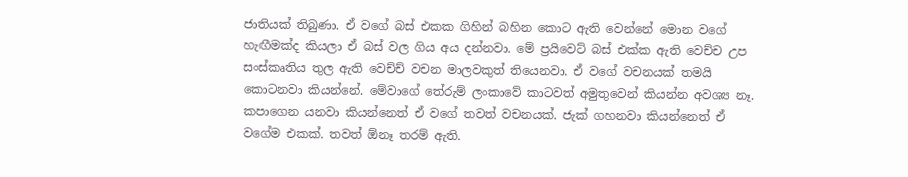ජාතියක් තිබුණා. ඒ වගේ බස් එකක ගිහින් බහින කොට ඇති වෙන්නේ මොන වගේ හැඟීමක්ද කියලා ඒ බස් වල ගිය අය දන්නවා. මේ ප්‍රයිවෙට් බස් එක්ක ඇති වෙච්ච උප සංස්කෘතිය තුල ඇති වෙච්ච් වචන මාලවකුත් තියෙනවා. ඒ වගේ වචනයක් තමයි කොටනවා කියන්නේ. මේවාගේ තේරුම් ලංකාවේ කාටවත් අමුතුවෙන් කියන්න අවශ්‍ය නෑ. කපාගෙන යනවා කියන්නෙත් ඒ වගේ තවත් වචනයක්. ජැක් ගහනවා කියන්නෙත් ඒ වගේම එකක්. තවත් ඕනෑ තරම් ඇති.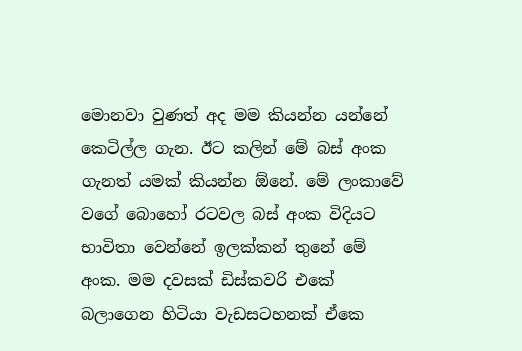මොනවා වුණත් අද මම කියන්න යන්නේ කෙටිල්ල ගැන. ඊට කලින් මේ බස් අංක ගැනත් යමක් කියන්න ඕනේ. මේ ලංකාවේ වගේ බොහෝ රටවල බස් අංක විදියට භාවිතා වෙන්නේ ඉලක්කන් තුනේ මේ අංක. මම දවසක් ඩිස්කවරි එකේ බලාගෙන හිටියා වැඩසටහනක් ඒකෙ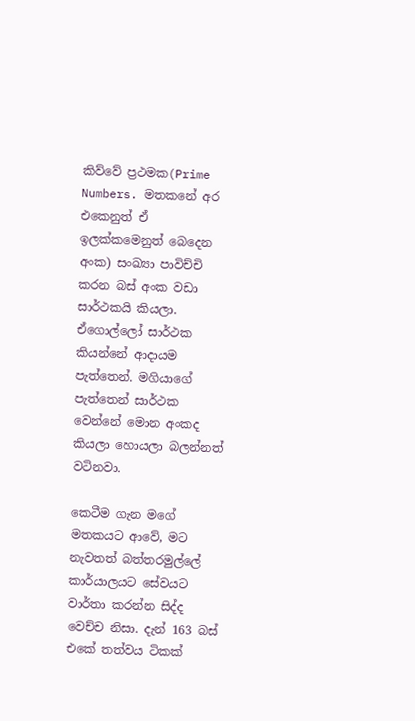කිව්වේ ප්‍රථමක(Prime Numbers. මතකනේ අර එකෙනුත් ඒ ඉලක්කමෙනුත් බෙදෙන අංක) සංඛ්‍යා පාවිච්චි කරන බස් අංක වඩා සාර්ථකයි කියලා. ඒගොල්ලෝ සාර්ථක කියන්නේ ආදායම පැත්තෙන්. මගියාගේ පැත්තෙන් සාර්ථක වෙන්නේ මොන අංකද කියලා හොයලා බලන්නත් වටිනවා.

කෙටීම ගැන මගේ මතකයට ආවේ, මට නැවතත් බත්තරමුල්ලේ කාර්යාලයට සේවයට වාර්තා කරන්න සිද්ද වෙච්ච නිසා. දැන් 163 බස් එකේ තත්වය ටිකක්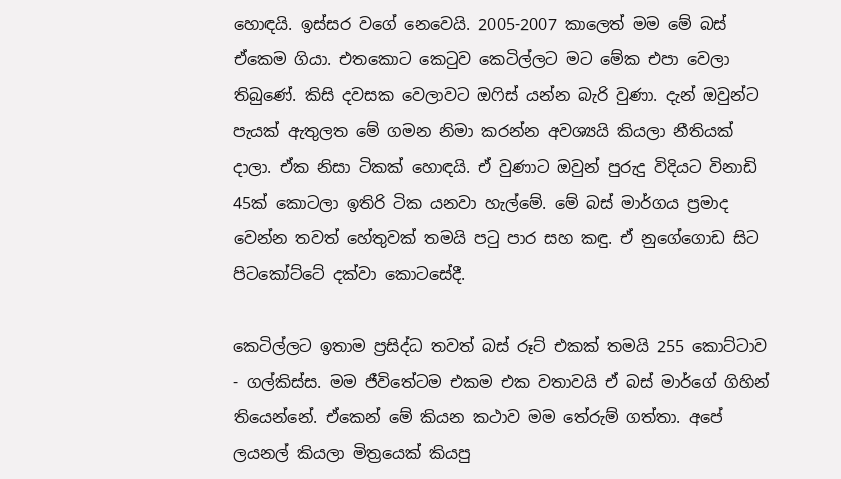හොඳයි. ඉස්සර වගේ නෙවෙයි. 2005-2007 කාලෙත් මම මේ බස් ඒකෙම ගියා. එතකොට කෙටුව කෙටිල්ලට මට මේක එපා වෙලා තිබුණේ. කිසි දවසක වෙලාවට ඔෆිස් යන්න බැරි වුණා. දැන් ඔවුන්ට පැයක් ඇතුලත මේ ගමන නිමා කරන්න අවශ්‍යයි කියලා නීතියක් දාලා. ඒක නිසා ටිකක් හොඳයි. ඒ වුණාට ඔවුන් පුරුදු විදියට විනාඩි 45ක් කොටලා ඉතිරි ටික යනවා හැල්මේ. මේ බස් මාර්ගය ප්‍රමාද වෙන්න තවත් හේතුවක් තමයි පටු පාර සහ කඳු. ඒ නුගේගොඩ සිට පිටකෝට්ටේ දක්වා කොටසේදී.

කෙටිල්ලට ඉතාම ප්‍රසිද්ධ තවත් බස් රූට් එකක් තමයි 255 කොට්ටාව - ගල්කිස්ස. මම ජීවිතේටම එකම එක වතාවයි ඒ බස් මාර්ගේ ගිහින් තියෙන්නේ. ඒකෙන් මේ කියන කථාව මම තේරුම් ගත්තා. අපේ ලයනල් කියලා මිත්‍රයෙක් කියපු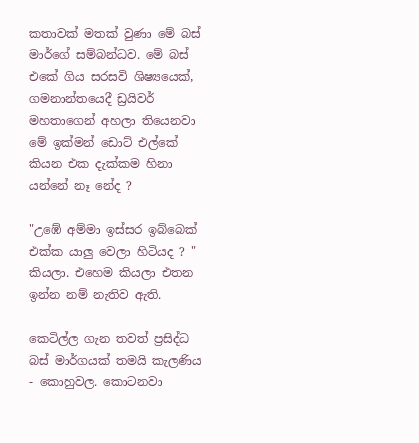කතාවක් මතක් වුණා මේ බස් මාර්ගේ සම්බන්ධව. මේ බස් එකේ ගිය සරසවි ශිෂ්‍යයෙක්, ගමනාන්තයෙදී ඩ්‍රයිවර් මහතාගෙන් අහලා තියෙනවා
මේ ඉක්මන් ඩොට් එල්කේ කියන එක දැක්කම හිනා යන්නේ නෑ නේද ?

"උඹේ අම්මා ඉස්සර ඉබ්බෙක් එක්ක යාලු වෙලා හිටියද ? " කියලා. එහෙම කියලා එතන ඉන්න නම් නැතිව ඇති.

කෙටිල්ල ගැන තවත් ප්‍රසිද්ධ බස් මාර්ගයක් තමයි කැලණිය - කොහුවල. කොටනවා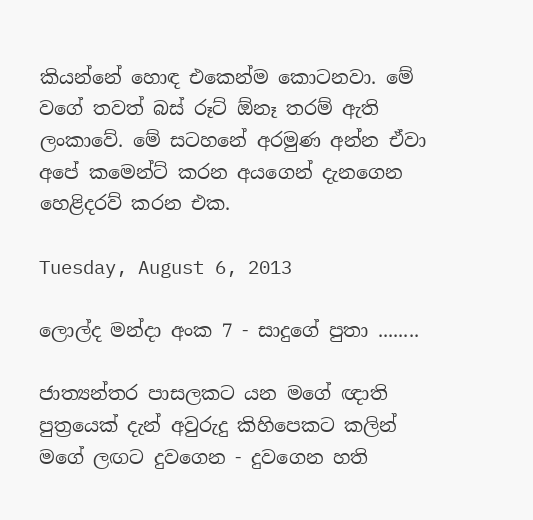කියන්නේ හොඳ එකෙන්ම කොටනවා. මේ වගේ තවත් බස් රූට් ඕනෑ තරම් ඇති ලංකාවේ. මේ සටහනේ අරමුණ අන්න ඒවා අපේ කමෙන්ට් කරන අයගෙන් දැනගෙන හෙළිදරව් කරන එක.

Tuesday, August 6, 2013

ලොල්ද මන්දා අංක 7 - සාදුගේ පුතා ........

ජාත්‍යන්තර පාසලකට යන මගේ ඥාති පුත්‍රයෙක් දැන් අවුරුදු කිහිපෙකට කලින් මගේ ලඟට දුවගෙන - දුවගෙන හති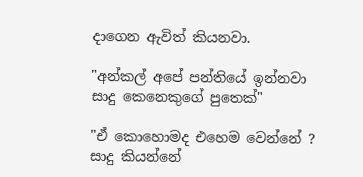දාගෙන ඇවිත් කියනවා.

"අන්කල් අපේ පන්තියේ ඉන්නවා සාදු කෙනෙකුගේ පුතෙක්"

"ඒ කොහොමද එහෙම වෙන්නේ ? සාදු කියන්නේ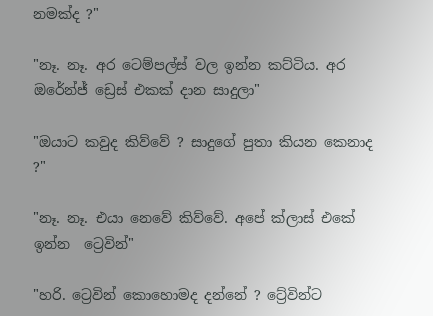නමක්ද ?"

"නෑ. නෑ. අර ටෙම්පල්ස් වල ඉන්න කට්ටිය. අර ඔරේන්ජ් ඩ්‍රෙස් එකක් දාන සාදුලා"

"ඔයාට කවුද කිව්වේ ? සාදුගේ පුතා කියන කෙනාද ?"

"නෑ. නෑ. එයා නෙවේ කිව්වේ. අපේ ක්ලාස් එකේ ඉන්න  ට්‍රෙවින්"

"හරි. ට්‍රෙවින් කොහොමද දන්නේ ? ට්‍රේවින්ට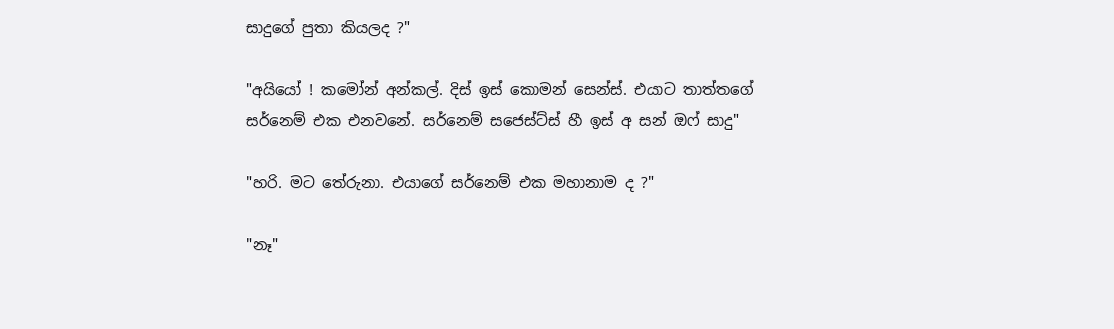සාදුගේ පුතා කියලද ?"

"අයියෝ ! කමෝන් අන්කල්. දිස් ඉස් කොමන් සෙන්ස්. එයාට තාත්තගේ සර්නෙම් එක එනවනේ. සර්නෙම් සජෙස්ට්ස් හී ඉස් අ සන් ඔෆ් සාදු"

"හරි. මට තේරුනා. එයාගේ සර්නෙම් එක මහානාම ද ?"

"නෑ"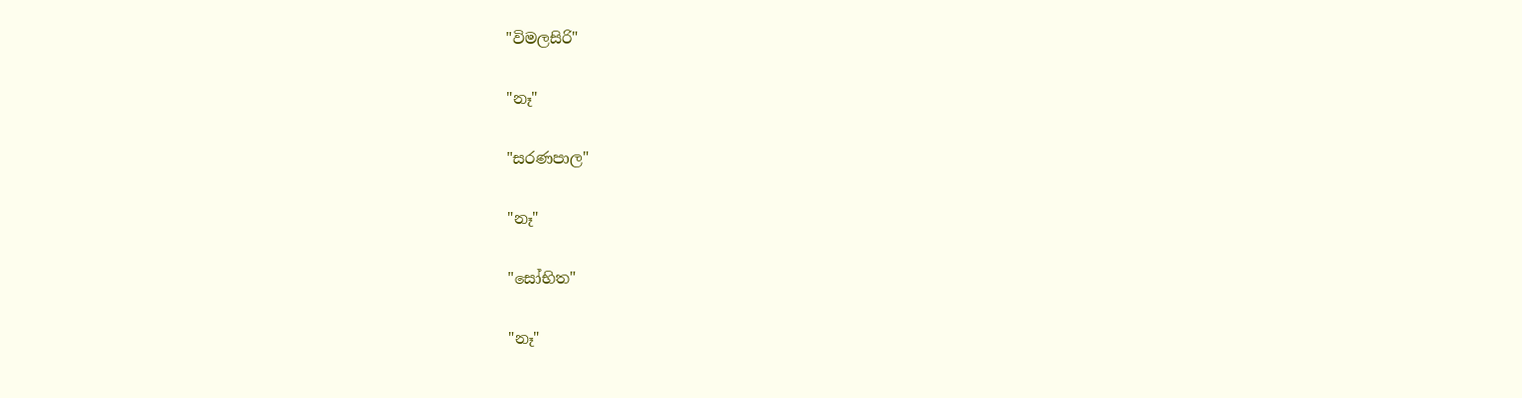"විමලසිරි"

"නෑ"

"සරණපාල"

"නෑ"

"සෝභිත"

"නෑ"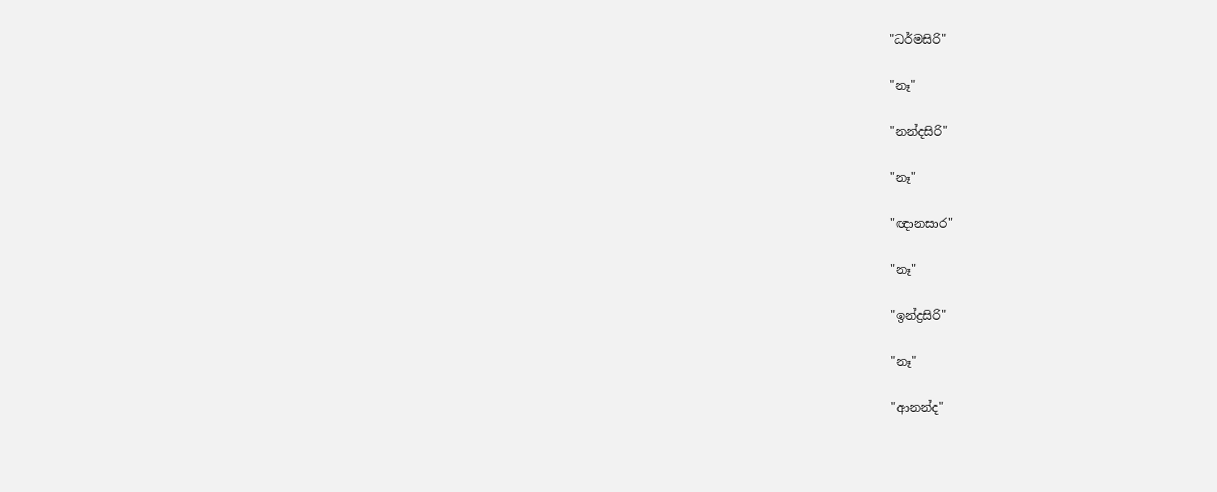"ධර්මසිරි"

"නෑ"

"නන්දසිරි"

"නෑ"

"ඥානසාර"

"නෑ"

"ඉන්ද්‍රසිරි"

"නෑ"

"ආනන්ද"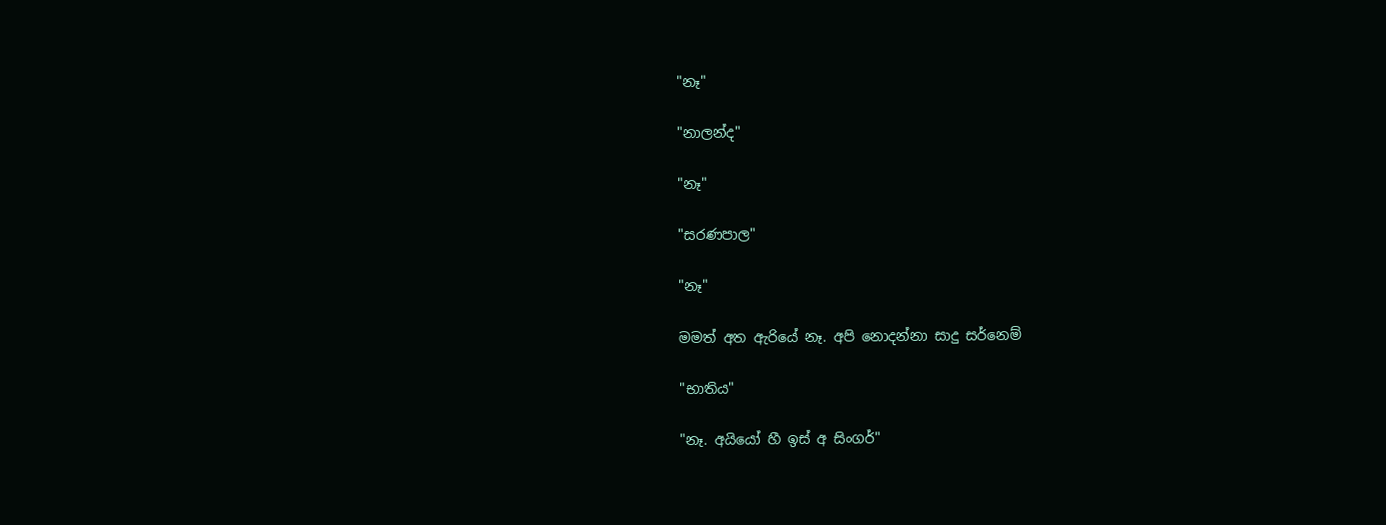"නෑ"

"නාලන්ද"

"නෑ"

"සරණපාල"

"නෑ"

මමත් අත ඇරියේ නෑ. අපි නොදන්නා සාදු සර්නෙම්

"භාතිය"

"නෑ. අයියෝ හී ඉස් අ සිංගර්"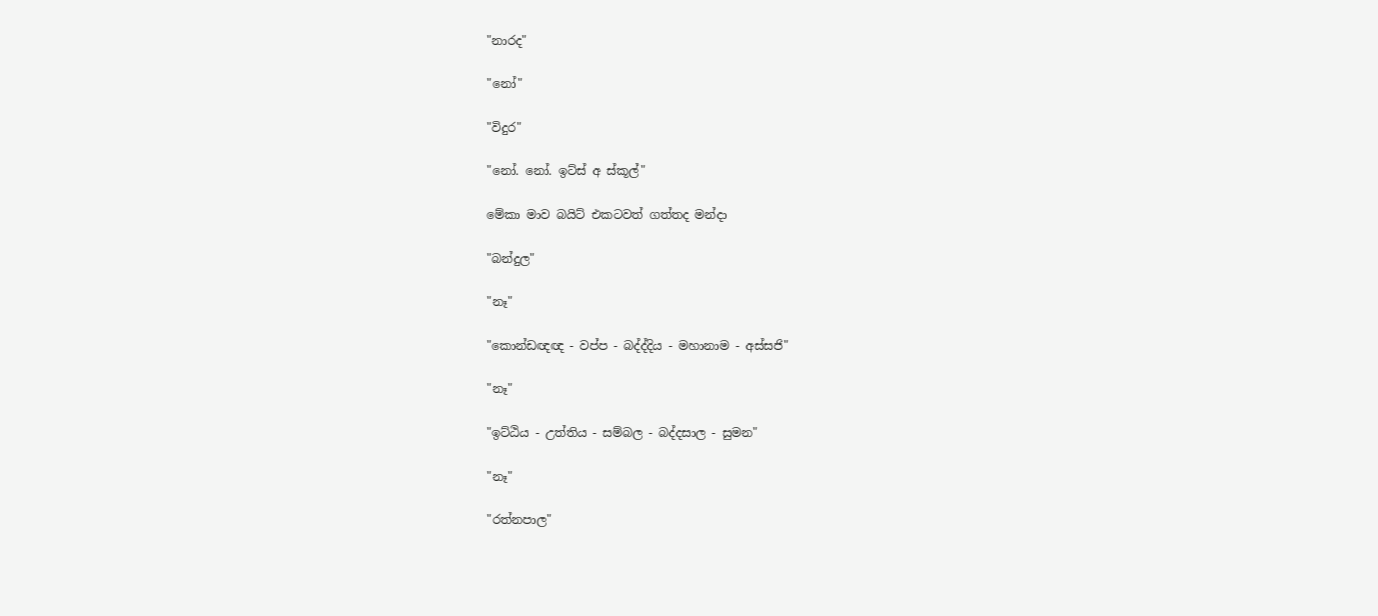"නාරද"

"නෝ"

"විදුර"

"නෝ. නෝ. ඉට්ස් අ ස්කූල්"

මේකා මාව බයිට් එකටවත් ගත්තද මන්දා

"බන්දුල"

"නෑ"

"කොන්ඩඥඥ - වප්ප - බද්ද්දිය - මහානාම - අස්සජි"

"නෑ"

"ඉට්ඨිය - උත්තිය - සම්බල - බද්දසාල - සුමන"

"නෑ"

"රත්නපාල"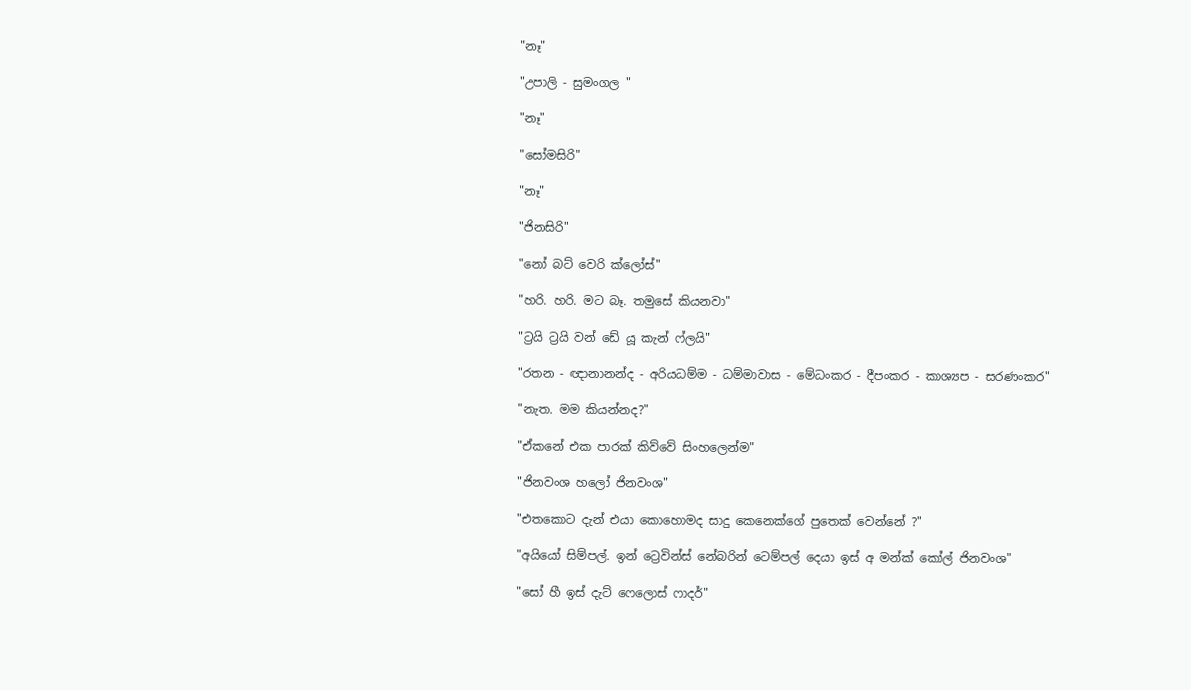"නෑ"

"උපාලි - සුමංගල "

"නෑ"

"සෝමසිරි"

"නෑ"

"ජිනසිරි"

"නෝ බට් වෙරි ක්ලෝස්"

"හරි. හරි. මට බෑ. තමුසේ කියනවා"

"ට්‍රයි ට්‍රයි වන් ඩේ යූ කැන් ෆ්ලයි"

"රතන - ඥානානන්ද - අරියධම්ම - ධම්මාවාස - මේධංකර - දීපංකර - කාශ්‍යප - සරණංකර"

"නැත. මම කියන්නද?"

"ඒකනේ එක පාරක් කිව්වේ සිංහලෙන්ම"

"ජිනවංශ හලෝ ජිනවංශ"

"එතකොට දැන් එයා කොහොමද සාදු කෙනෙක්ගේ පුතෙක් වෙන්නේ ?"

"අයියෝ සිම්පල්. ඉන් ට්‍රෙවින්ස් නේබරින් ටෙම්පල් දෙයා ඉස් අ මන්ක් කෝල් ජිනවංශ"

"සෝ හී ඉස් දැට් ෆෙලොස් ෆාදර්"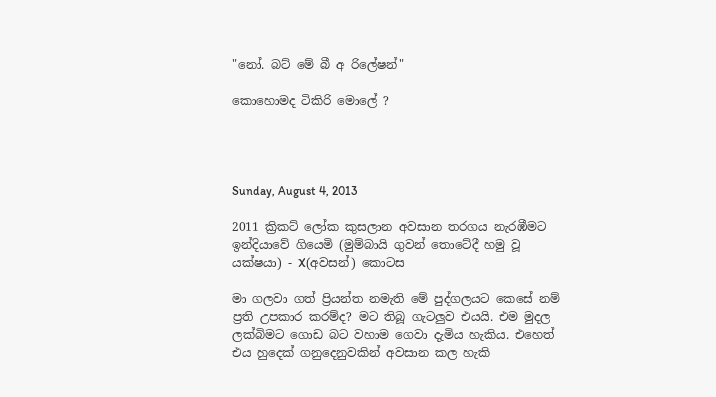"නෝ. බට් මේ බී අ රිලේෂන්"

කොහොමද ටිකිරි මොලේ ?




Sunday, August 4, 2013

2011 ක්‍රිකට් ලෝක කුසලාන අවසාන තරගය නැරඹීමට ඉන්දියාවේ ගියෙමි (මුම්බායි ගුවන් තොටේදී හමු වූ යක්ෂයා) - X(අවසන්) කොටස

මා ගලවා ගත් ප්‍රියන්ත නමැති මේ පුද්ගලයට කෙසේ නම් ප්‍රති උපකාර කරම්ද? මට තිබූ ගැටලුව එයයි. එම මුදල ලක්බිමට ගොඩ බට වහාම ගෙවා දැමිය හැකිය. එහෙත් එය හුදෙක් ගනුදෙනුවකින් අවසාන කල හැකි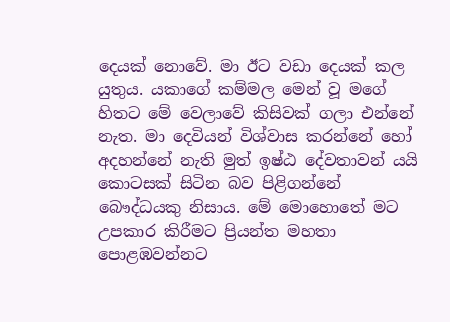දෙයක් නොවේ. මා ඊට වඩා දෙයක් කල යුතුය. යකාගේ කම්මල මෙන් වූ මගේ හිතට මේ වෙලාවේ කිසිවක් ගලා එන්නේ නැත. මා දෙවියන් විශ්වාස කරන්නේ හෝ අදහන්නේ නැති මුත් ඉෂ්ඨ දේවතාවන් යයි කොටසක් සිටින බව පිළිගන්නේ බෞද්ධයකු නිසාය. මේ මොහොතේ මට උපකාර කිරීමට ප්‍රියන්ත මහතා පොළඹවන්නට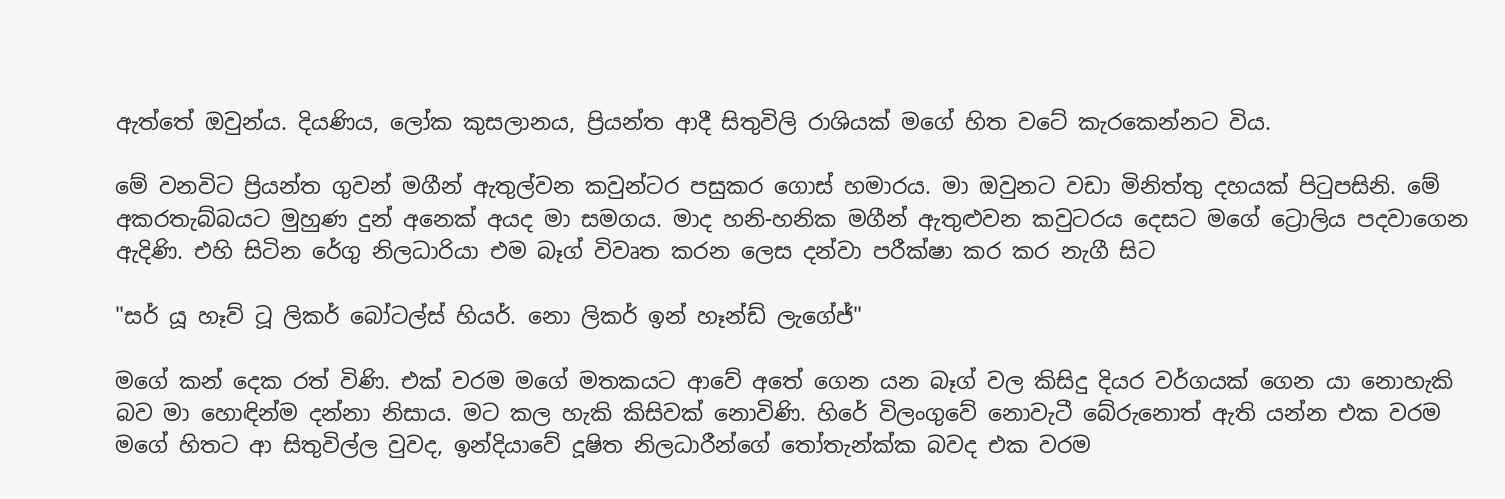ඇත්තේ ඔවුන්ය. දියණිය, ලෝක කුසලානය, ප්‍රියන්ත ආදී සිතුවිලි රාශියක් මගේ හිත වටේ කැරකෙන්නට විය.

මේ වනවිට ප්‍රියන්ත ගුවන් මගීන් ඇතුල්වන කවුන්ටර පසුකර ගොස් හමාරය. මා ඔවුනට වඩා මිනිත්තු දහයක් පිටුපසිනි. මේ අකරතැබ්බයට මුහුණ දුන් අනෙක් අයද මා සමගය. මාද හනි-හනික මගීන් ඇතුළුවන කවුටරය දෙසට මගේ ට්‍රොලිය පදවාගෙන ඇදිණි. එහි සිටින රේගු නිලධාරියා එම බෑග් විවෘත කරන ලෙස දන්වා පරීක්ෂා කර කර නැගී සිට

"සර් යූ හෑව් ටූ ලිකර් බෝටල්ස් හියර්. නො ලිකර් ඉන් හෑන්ඩ් ලැගේජ්"

මගේ කන් දෙක රත් විණි. එක් වරම මගේ මතකයට ආවේ අතේ ගෙන යන බෑග් වල කිසිදු දියර වර්ගයක් ගෙන යා නොහැකි බව මා හොඳින්ම දන්නා නිසාය. මට කල හැකි කිසිවක් නොවිණි. හිරේ විලංගුවේ නොවැටී බේරුනොත් ඇති යන්න එක වරම මගේ හිතට ආ සිතුවිල්ල වුවද, ඉන්දියාවේ දූෂිත නිලධාරීන්ගේ තෝතැන්ක්ක බවද එක වරම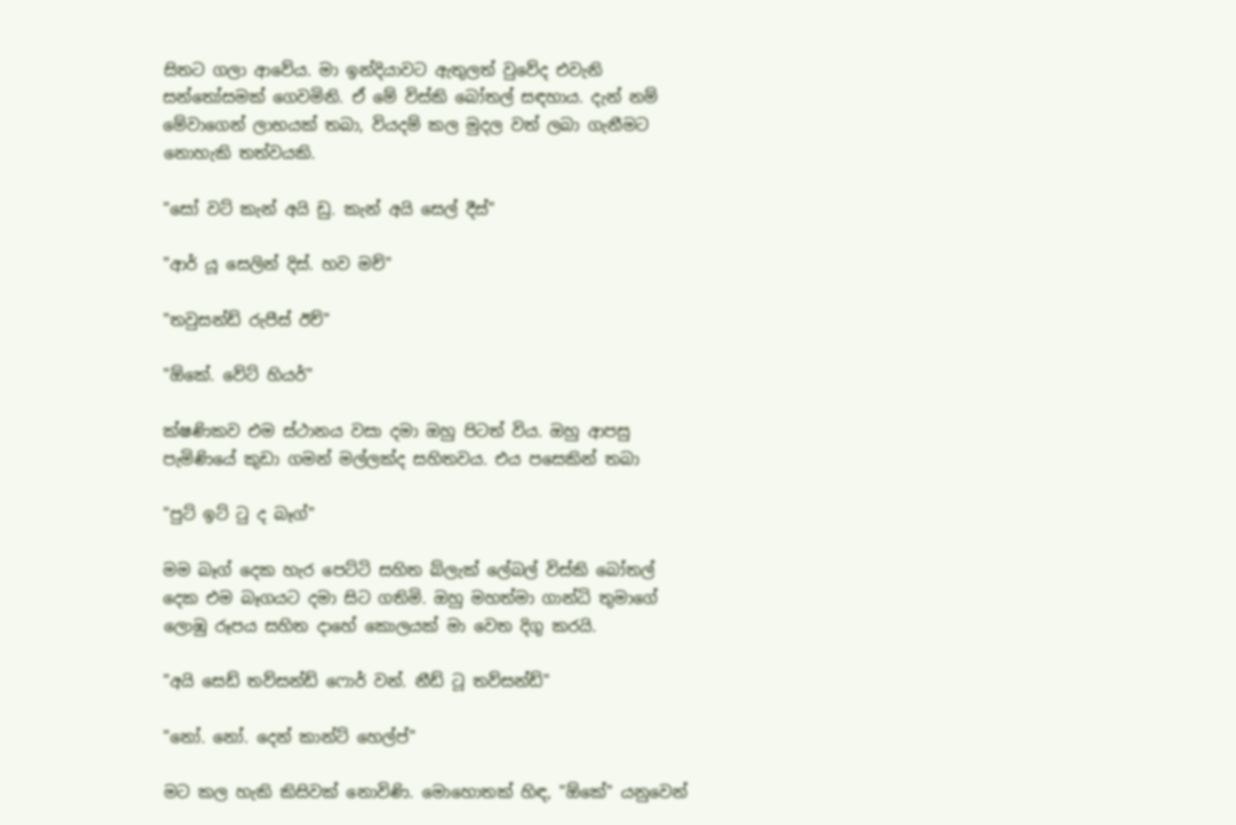සිතට ගලා ආවේය. මා ඉන්දියාවට ඇතුලත් වුවේද එවැනි සන්තෝසමක් ගෙවමිනි. ඒ මේ විස්කි බෝතල් සඳහාය. දැන් නම් මේවාගෙන් ලාභයක් තබා, වියදම් කල මුදල වත් ලබා ගැනීමට නොහැකි තත්වයකි.

"සෝ වට් කැන් අයි ඩු. කැන් අයි සෙල් දීස්"

"ආර් යූ සෙලින් දිස්. හව මච්"

"තවුසන්ඩ් රුපීස් ඊච්"

"ඕකේ. වේට් හියර්"

ක්ෂණිකව එම ස්ථානය වසා දමා ඔහු පිටත් විය. ඔහු ආපසු පැමිණියේ කුඩා ගමන් මල්ලක්ද සහිතවය. එය පසෙකින් තබා

"පුට් ඉට් ටු ද බෑග්"

මම බෑග් දෙක හැර පෙට්ටි සහිත බ්ලැක් ලේබල් විස්කි බෝතල් දෙක එම බෑගයට දමා සිට ගතිමි. ඔහු මහත්මා ගාන්ධි තුමාගේ ලොඹු රූපය සහිත දාහේ කොලයක් මා වෙත දිගු කරයි.

"අයි සෙඩ් තව්සන්ඩ් ෆොර් වන්. නීඩ් ටූ තව්සන්ඩ්"

"නෝ. නෝ. දෙන් කාන්ට් හෙල්ප්"

මට කල හැකි කිසිවක් නොවිණි. මොහොතක් හිඳ, "ඕකේ" යනුවෙන්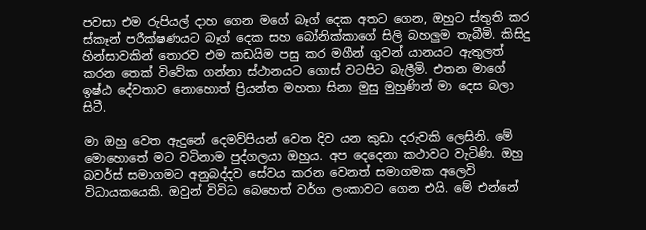පවසා එම රුපියල් දාහ ගෙන මගේ බෑග් දෙක අතට ගෙන, ඔහුට ස්තුති කර ස්කෑන් පරීක්ෂණයට බෑග් දෙක සහ බෝනික්කාගේ සිලි බහලුම තැබීමි. කිසිදු හින්සාවකින් තොරව එම කඩයිම පසු කර මගීන් ගුවන් යානයට ඇතුලත් කරන තෙක් විවේක ගන්නා ස්ථානයට ගොස් වටපිට බැලීමි. එතන මාගේ ඉෂ්ඨ දේවතාව නොහොත් ප්‍රියන්ත මහතා සිනා මුසු මුහුණින් මා දෙස බලා සිටී.

මා ඔහු වෙත ඇදුනේ දෙමව්පියන් වෙත දිව යන කුඩා දරුවකි ලෙසිනි. මේ මොහොතේ මට වටිනාම පුද්ගලයා ඔහුය. අප දෙදෙනා කථාවට වැටිණි. ඔහු බවර්ස් සමාගමට අනුබද්දව සේවය කරන වෙනත් සමාගමක අලෙවි විධායකයෙකි. ඔවුන් විවිධ බෙහෙත් වර්ග ලංකාවට ගෙන එයි. මේ එන්නේ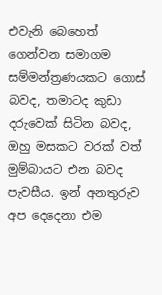එවැනි බෙහෙත් ගෙන්වන සමාගම සම්මන්ත්‍රණයකට ගොස් බවද, තමාටද කුඩා දරුවෙක් සිටින බවද, ඔහු මසකට වරක් වත් මුම්බායට එන බවද පැවසීය. ඉන් අනතුරුව අප දෙදෙනා එම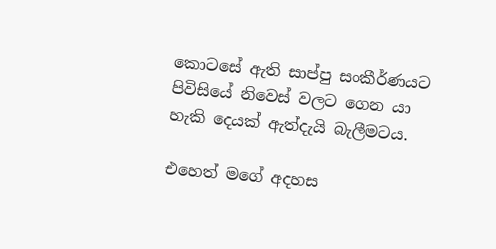කොටසේ ඇති සාප්පු සංකීර්ණයට පිවිසියේ නිවෙස් වලට ගෙන යා හැකි දෙයක් ඇත්දැයි බැලීමටය.

එහෙත් මගේ අදහස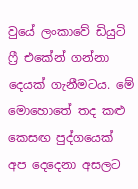වුයේ ලංකාවේ ඩියුටි ෆ්‍රී එකේන් ගන්නා දෙයක් ගැනීමටය. මේ මොහොතේ තද කළු කෙසඟ පුද්ගයෙක් අප දෙදෙනා අසලට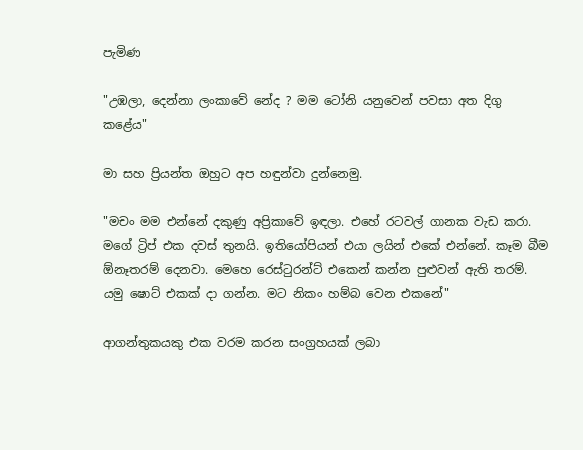පැමිණ

"උඹලා, දෙන්නා ලංකාවේ නේද ? මම ටෝනි යනුවෙන් පවසා අත දිගු කළේය"

මා සහ ප්‍රියන්ත ඔහුට අප හඳුන්වා දුන්නෙමු.

"මචං මම එන්නේ දකුණු අප්‍රිකාවේ ඉඳලා. එහේ රටවල් ගානක වැඩ කරා. මගේ ට්‍රිප් එක දවස් තුනයි. ඉතියෝපියන් එයා ලයින් එකේ එන්නේ. කෑම බීම ඕනෑතරම් දෙනවා. මෙහෙ රෙස්ටුරන්ට් එකෙන් කන්න පුළුවන් ඇති තරම්. යමු ෂොට් එකක් දා ගන්න. මට නිකං හම්බ වෙන එකනේ"

ආගන්තුකයකු එක වරම කරන සංග්‍රහයක් ලබා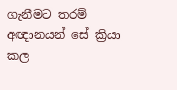ගැනීමට ත‍රම් අඥානයන් සේ ක්‍රියා කල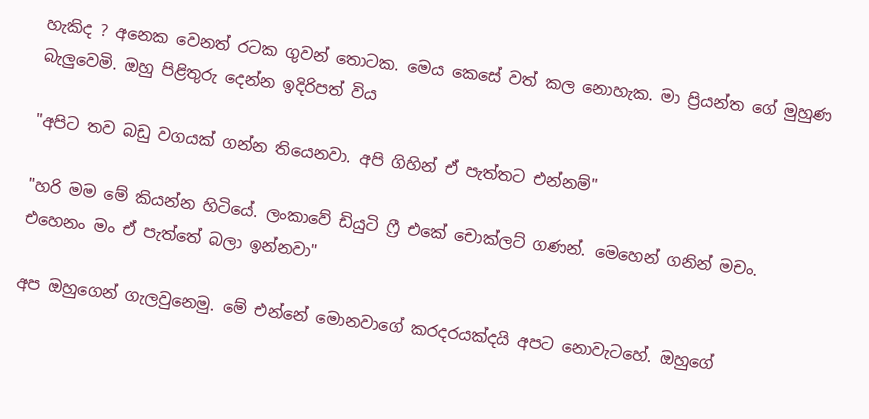හැකිද ? අනෙක වෙනත් රටක ගුවන් තොටක. මෙය කෙසේ වත් කල නොහැක. මා ප්‍රියන්ත ගේ මුහුණ බැලුවෙමි. ඔහු පිළිතුරු දෙන්න ඉදිරිපත් විය

"අපිට තව බඩු වගයක් ගන්න තියෙනවා. අපි ගිහින් ඒ පැත්තට එන්නම්"

"හරි මම මේ කියන්න හිටියේ. ලංකාවේ ඩියුටි ෆ්‍රී එකේ චොක්ලට් ගණන්. මෙහෙන් ගනින් මචං. එහෙනං මං ඒ පැත්තේ බලා ඉන්නවා"

අප ඔහුගෙන් ගැලවුනෙමු. මේ එන්නේ මොනවාගේ කරදරයක්දයි අපට නොවැටහේ. ඔහුගේ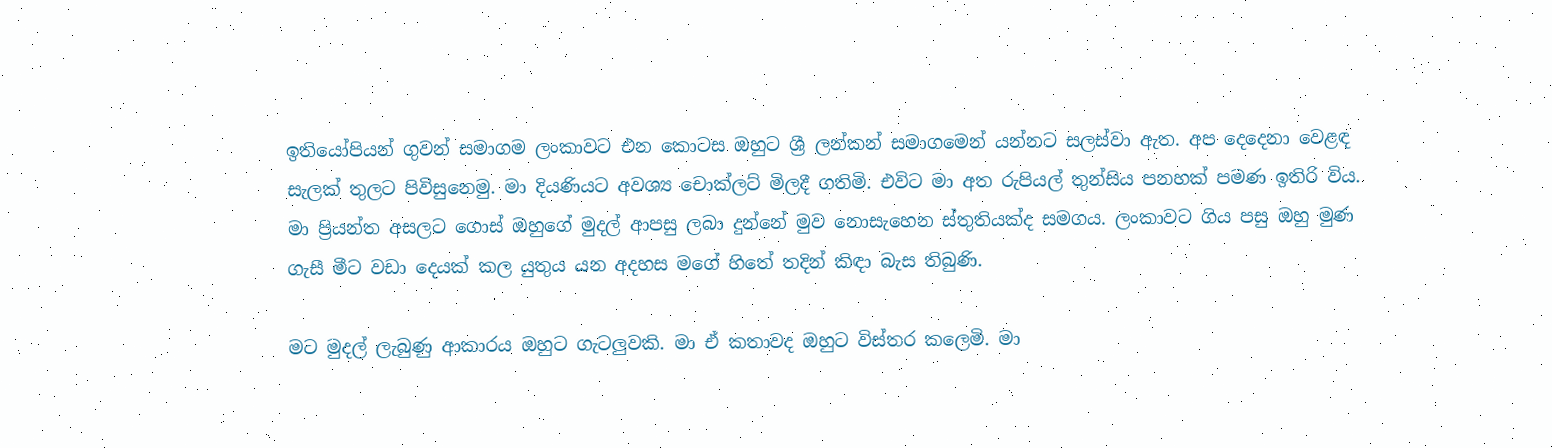ඉතියෝපියන් ගුවන් සමාගම ලංකාවට එන කොටස ඔහුට ශ්‍රී ලන්කන් සමාගමෙන් යන්නට සලස්වා ඇත. අප දෙදෙනා වෙළඳ සැලක් තුලට පිවිසුනෙමු. මා දියණියට අවශ්‍ය චොක්ලට් මිලදී ගතිමි. එවිට මා අත රුපියල් තුන්සිය පනහක් පමණ ඉතිරි විය. මා ප්‍රියන්ත අසලට ගොස් ඔහුගේ මුදල් ආපසු ලබා දුන්නේ මුව නොසැහෙන ස්තුතියක්ද සමගය. ලංකාවට ගිය පසු ඔහු මුණ ගැසී මීට වඩා දෙයක් කල යුතුය යන අදහස මගේ හිතේ තදින් කිඳා බැස තිබුණි.

මට මුදල් ලැබුණු ආකාරය ඔහුට ගැටලුවකි. මා ඒ කතාවද ඔහුට විස්තර කලෙමි. මා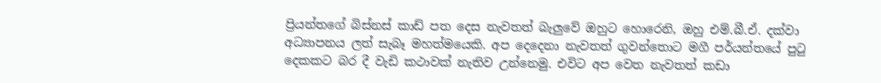ප්‍රියන්තගේ බිස්නස් කාඩ් පත දෙස නැවතත් බැලුවේ ඔහුට හොරෙනි, ඔහු එම්.බී.ඒ. දක්වා අධ්‍යාපනය ලත් සැබෑ මහත්මයෙකි. අප දෙදෙනා නැවතත් ගුවන්තොට මගී පර්යන්තයේ පුටු දෙකකට බර දී වැඩි කථාවක් නැතිව උන්නෙමු. එවිට අප වෙත නැවතත් කඩා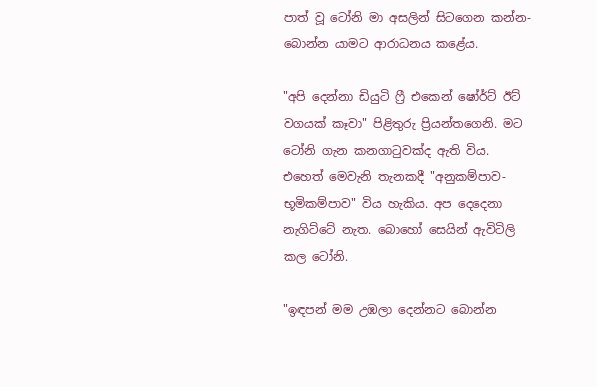පාත් වූ ටෝනි මා අසලින් සිටගෙන කන්න-බොන්න යාමට ආරාධනය කළේය.

"අපි දෙන්නා ඩියුටි ෆ්‍රී එකෙන් ෂෝර්ට් ඊට් වගයක් කෑවා" පිළිතුරු ප්‍රියන්තගෙනි. මට ටෝනි ගැන කනගාටුවක්ද ඇති විය. එහෙත් මෙවැනි තැනකදී "අනුකම්පාව-භූමිකම්පාව" විය හැකිය. අප දෙදෙනා නැගිට්ටේ නැත. බොහෝ සෙයින් ඇවිටිලි කල ටෝනි.

"ඉඳපන් මම උඹලා දෙන්නට බොන්න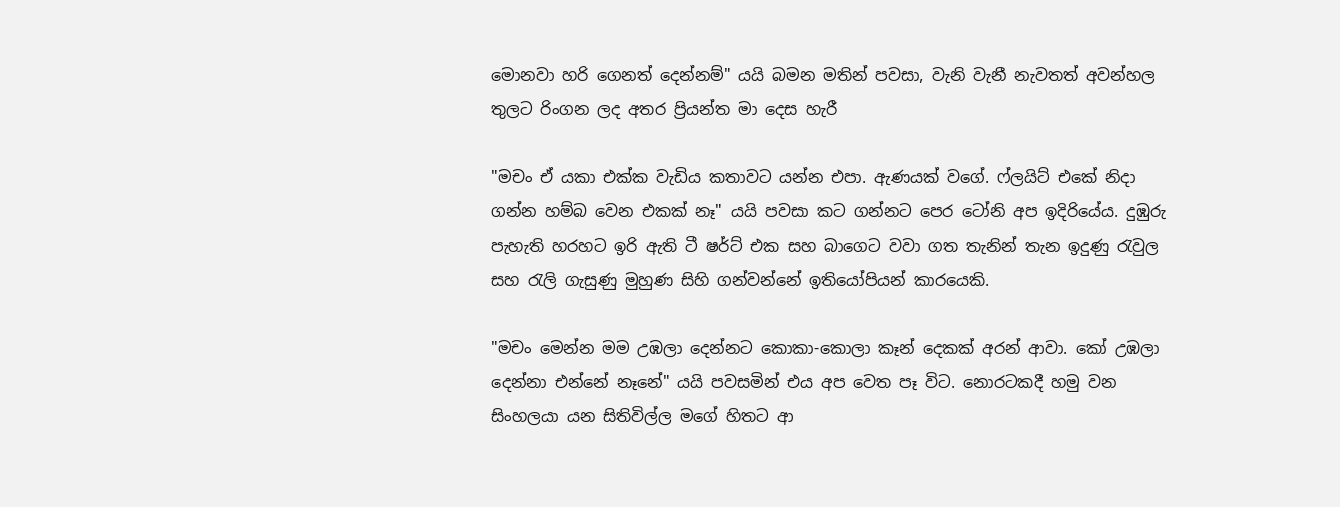මොනවා හරි ගෙනත් දෙන්නම්" යයි බමන මතින් පවසා, වැනි වැනී නැවතත් අවන්හල තුලට රිංගන ලද අතර ප්‍රියන්ත මා දෙස හැරී

"මචං ඒ යකා එක්ක වැඩිය කතාවට යන්න එපා. ඇණයක් වගේ. ෆ්ලයිට් එකේ නිදා ගන්න හම්බ වෙන එකක් නෑ" යයි පවසා කට ගන්නට පෙර ටෝනි අප ඉදිරියේය. දුඹුරු පැහැති හරහට ඉරි ඇති ටී ෂර්ට් එක සහ බාගෙට වවා ගත තැනින් තැන ඉදුණු රැවුල සහ රැලි ගැසුණු මුහුණ සිහි ගන්වන්නේ ඉතියෝපියන් කාරයෙකි.

"මචං මෙන්න මම උඹලා දෙන්නට කොකා-කොලා කෑන් දෙකක් අරන් ආවා. කෝ උඹලා දෙන්නා එන්නේ නෑනේ" යයි පවසමින් එය අප වෙත පෑ විට. නොරටකදී හමු වන සිංහලයා යන සිතිවිල්ල මගේ හිතට ආ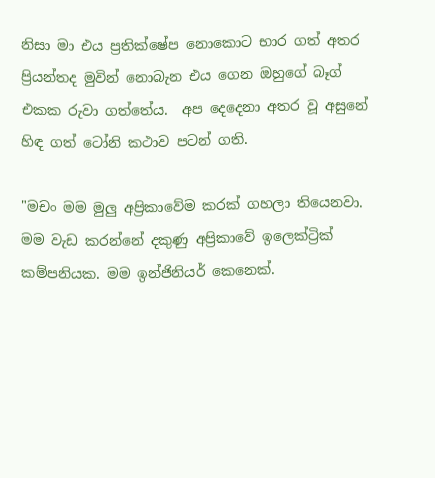නිසා මා එය ප්‍රතික්ෂේප නොකොට භාර ගත් අතර ප්‍රියන්තද මුවින් නොබැන එය ගෙන ඔහුගේ බෑග් එකක රුවා ගත්තේය.  අප දෙදෙනා අතර වූ අසුනේ හිඳ ගත් ටෝනි කථාව පටන් ගති.

"මචං මම මුලු අප්‍රිකාවේම කරක් ගහලා තියෙනවා. මම වැඩ කරන්නේ දකුණු අප්‍රිකාවේ ඉලෙක්ට්‍රික් කම්පනියක. මම ඉන්ජිනියර් කෙනෙක්.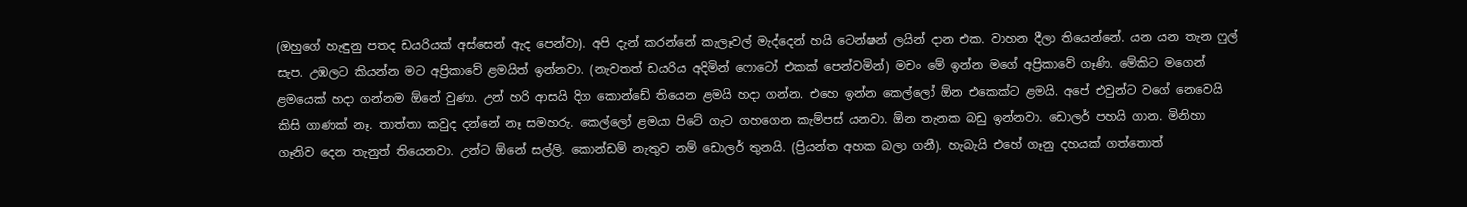(ඔහුගේ හැඳුනු පතද ඩයරියක් අස්සෙන් ඇද පෙන්වා). අපි දැන් කරන්නේ කැලෑවල් මැද්දෙන් හයි ටෙන්ෂන් ලයින් දාන එක. වාහන දීලා තියෙන්නේ. යන යන තැන ෆුල් සැප. උඹලට කියන්න මට අප්‍රිකාවේ ළමයිත් ඉන්නවා. (නැවතත් ඩයරිය අදිමින් ෆොටෝ එකක් පෙන්වමින්) මචං මේ ඉන්න මගේ අප්‍රිකාවේ ගෑණි. මේකිට මගෙන් ළමයෙක් හදා ගන්නම ඕනේ වුණා. උන් හරි ආසයි දිග කොන්ඩේ තියෙන ළමයි හදා ගන්න. එහෙ ඉන්න කෙල්ලෝ ඕන එකෙක්ට ළමයි. අපේ එවුන්ට වගේ නෙවෙයි කිසි ගාණක් නෑ. තාත්තා කවුද දන්නේ නෑ සමහරු. කෙල්ලෝ ළමයා පිටේ ගැට ගහගෙන කැම්පස් යනවා. ඕන තැනක බඩු ඉන්නවා. ඩොලර් පහයි ගාන. මිනිහා ගෑනිව දෙන තැනුත් තියෙනවා. උන්ට ඕනේ සල්ලි. කොන්ඩම් නැතුව නම් ඩොලර් තුනයි. (ප්‍රියන්ත අහක බලා ගනී). හැබැයි එහේ ගෑනු දහයක් ගත්තොත්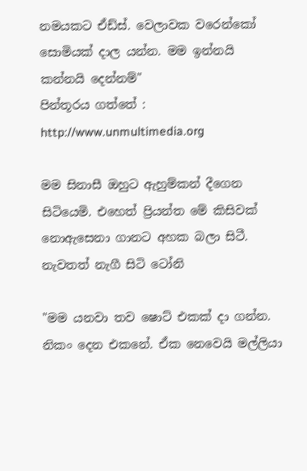නමයකට ඒඩ්ස්. වෙලාවක වරෙන්කෝ සොමියක් දාල යන්න. මම ඉන්නයි කන්නයි දෙන්නම්"
පින්තූරය ගත්තේ : http://www.unmultimedia.org

මම සිනාසී ඔහුට ඇහුම්කන් දීගෙන සිටියෙමි. එහෙත් ප්‍රියන්ත මේ කිසිවක් නොඇසෙනා ගානට අහක බලා සිටී. නැවතත් නැගී සිටි ටෝනි

"මම යනවා තව ෂොට් එකක් දා ගන්න. නිකං දෙන එකනේ. ඒක නෙවෙයි මල්ලියා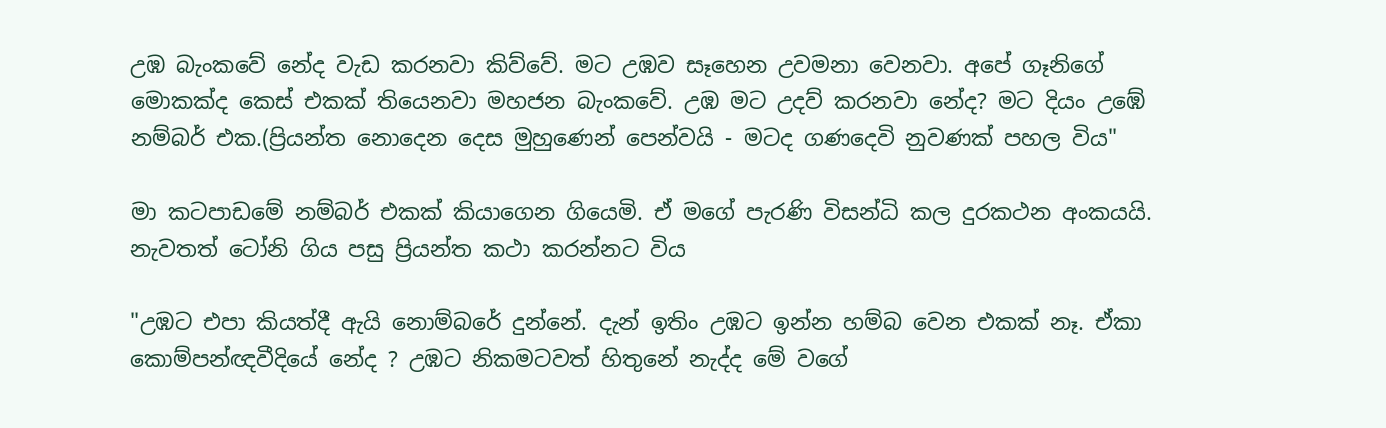උඹ බැංකවේ නේද වැඩ කරනවා කිව්වේ. මට උඹව සෑහෙන උවමනා වෙනවා. අපේ ගෑනිගේ මොකක්ද කෙස් එකක් තියෙනවා මහජන බැංකවේ. උඹ මට උදව් කරනවා නේද? මට දියං උඹේ නම්බර් එක.(ප්‍රියන්ත නොදෙන දෙස මුහුණෙන් පෙන්වයි - මටද ගණදෙවි නුවණක් පහල විය"

මා කටපාඩමේ නම්බර් එකක් කියාගෙන ගියෙමි. ඒ මගේ පැරණි විසන්ධි කල දුරකථන අංකයයි. නැවතත් ටෝනි ගිය පසු ප්‍රියන්ත කථා කරන්නට විය

"උඹට එපා කියත්දී ඇයි නොම්බරේ දුන්නේ. දැන් ඉතිං උඹට ඉන්න හම්බ වෙන එකක් නෑ. ඒකා කොම්පන්ඥවීදියේ නේද ? උඹට නිකමටවත් හිතුනේ නැද්ද මේ වගේ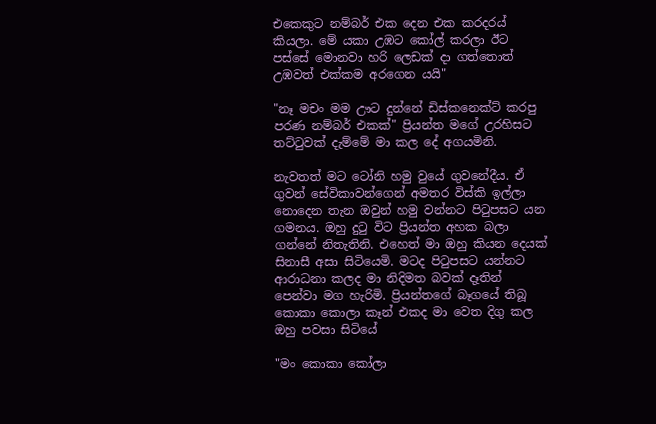එකෙකුට නම්බර් එක දෙන එක කරදරය් කියලා. මේ යකා උඹට කෝල් කරලා ඊට පස්සේ මොනවා හරි ලෙඩක් දා ගත්තොත් උඹවත් එක්කම අරගෙන යයි"

"නෑ මචං මම ඌට දුන්නේ ඩිස්කනෙක්ට් කරපු පරණ නම්බර් එකක්" ප්‍රියන්ත මගේ උරහිසට තට්ටුවක් දැම්මේ මා කල දේ අගයමිනි.

නැවතත් මට ටෝනි හමු වුයේ ගුවනේදීය. ඒ ගුවන් සේවිකාවන්ගෙන් අමතර විස්කි ඉල්ලා නොදෙන තැන ඔවුන් හමු වන්නට පිටුපසට යන ගමනය. ඔහු දුටු විට ප්‍රියන්ත අහක බලා ගන්නේ නිතැතිනි. එහෙත් මා ඔහු කියන දෙයක් සිනාසී අසා සිටියෙමි. මටද පිටුපසට යන්නට ආරාධනා කලද මා නිදිමත බවක් දෑතින් පෙන්වා මග හැරිමි. ප්‍රියන්තගේ බෑගයේ තිබූ කොකා කොලා කෑන් එකද මා වෙත දිගු කල ඔහු පවසා සිටියේ

"මං කොකා කෝලා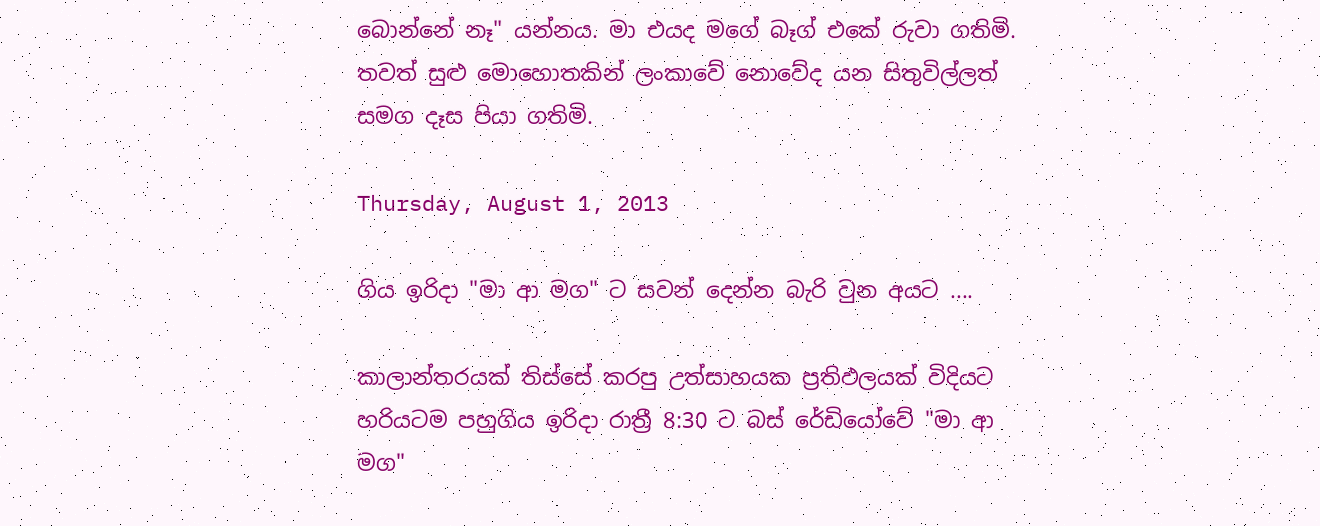බොන්නේ නෑ" යන්නය. මා එයද මගේ බෑග් එකේ රුවා ගතිමි. තවත් සුළු මොහොතකින් ලංකාවේ නොවේද යන සිතුවිල්ලත් සමග දෑස පියා ගතිමි.

Thursday, August 1, 2013

ගිය ඉරිදා "මා ආ මග" ට සවන් දෙන්න බැරි වුන අයට ....

කාලාන්තරයක් තිස්සේ කරපු උත්සාහයක ප්‍රතිඵලයක් විදියට හරියටම පහුගිය ඉරිදා රාත්‍රී 8:30 ට බස් රේඩියෝවේ "මා ආ මග"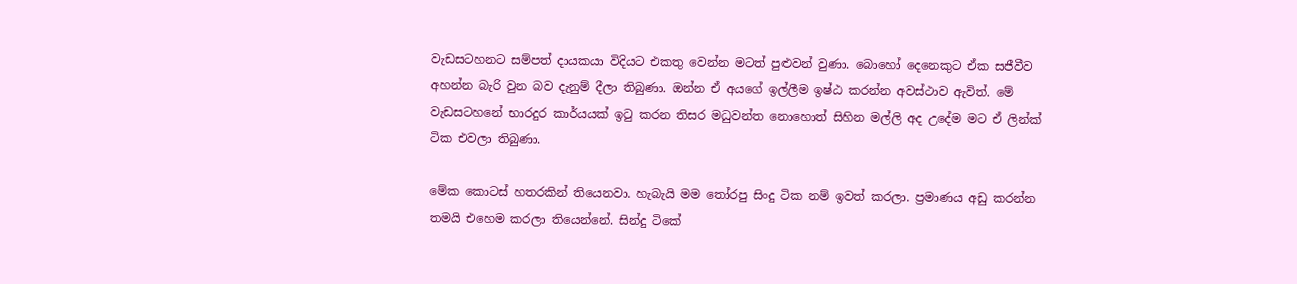වැඩසටහනට සම්පත් දායකයා විදියට එකතු වෙන්න මටත් පුළුවන් වුණා. බොහෝ දෙනෙකුට ඒක සජීවීව අහන්න බැරි වුන බව දැනුම් දීලා තිබුණා. ඔන්න ඒ අයගේ ඉල්ලීම ඉෂ්ඨ කරන්න අවස්ථාව ඇවිත්. මේ වැඩසටහනේ භාරදුර කාර්යයක් ඉටු කරන තිසර මධුවන්ත නොහොත් සිහින මල්ලි අද උදේම මට ඒ ලින්ක් ටික එවලා තිබුණා.

මේක කොටස් හතරකින් තියෙනවා. හැබැයි මම තෝරපු සිංදු ටික නම් ඉවත් කරලා. ප්‍රමාණය අඩු කරන්න තමයි එහෙම කරලා තියෙන්නේ. සින්දු ටිකේ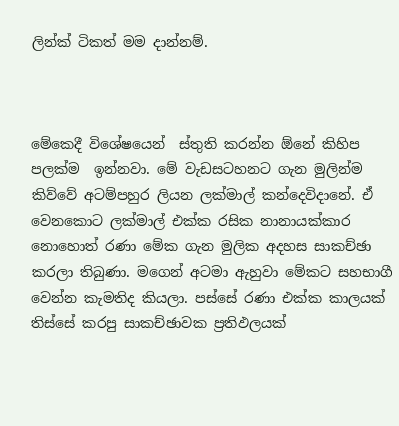ලින්ක් ටිකත් මම දාන්නම්.



මේකෙදී විශේෂයෙන්  ස්තුති කරන්න ඕනේ කිහිප පලක්ම  ඉන්නවා. මේ වැඩසටහනට ගැන මුලින්ම කිව්වේ අටම්පහුර ලියන ලක්මාල් කන්දෙවිදානේ. ඒ වෙනකොට ලක්මාල් එක්ක රසික නානායක්කාර    නොහොත් රණා මේක ගැන මුලික අදහස සාකච්ඡා කරලා තිබුණා. මගෙන් අටමා ඇහුවා මේකට සහභාගී වෙන්න කැමතිද කියලා. පස්සේ රණා එක්ක කාලයක් තිස්සේ කරපු සාකච්ඡාවක ප්‍රතිඵලයක්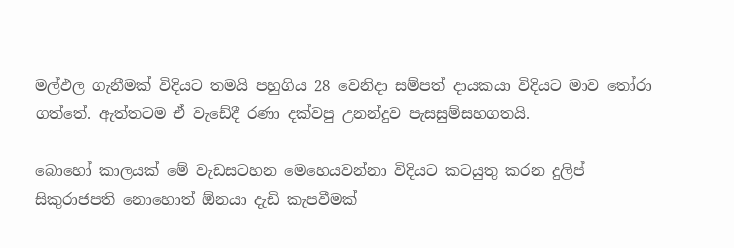මල්ඵල ගැනීමක් විදියට තමයි පහුගිය 28 වෙනිදා සම්පත් දායකයා විදියට මාව තෝරා ගත්තේ. ඇත්තටම ඒ වැඩේදී රණා දක්වපු උනන්දුව පැසසුම්සහගතයි.

බොහෝ කාලයක් මේ වැඩසටහන මෙහෙයවන්නා විදියට කටයුතු කරන දුලිප් සිකුරාජපති නොහොත් ඕනයා දැඩි කැපවීමක්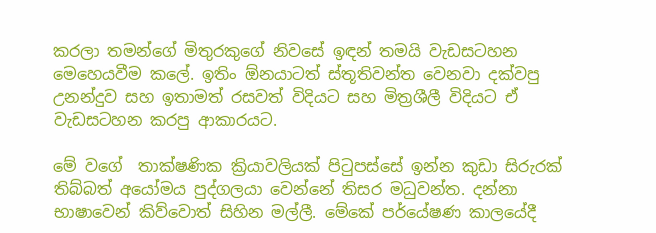කරලා තමන්ගේ මිතුරකුගේ නිවසේ ඉඳන් තමයි වැඩසටහන මෙහෙයවීම කලේ. ඉතිං ඕනයාටත් ස්තූතිවන්ත වෙනවා දක්වපු උනන්දුව සහ ඉතාමත් රසවත් විදියට සහ මිත්‍රශීලී විදියට ඒ වැඩසටහන කරපු ආකාරයට.

මේ වගේ  තාක්ෂණික ක්‍රියාවලියක් පිටුපස්සේ ඉන්න කුඩා සිරුරක් තිබ්බත් අයෝමය පුද්ගලයා වෙන්නේ තිසර මධුවන්ත. දන්නා භාෂාවෙන් කිව්වොත් සිහින මල්ලී. මේකේ පර්යේෂණ කාලයේදී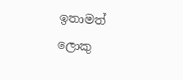ඉතාමත් ලොකු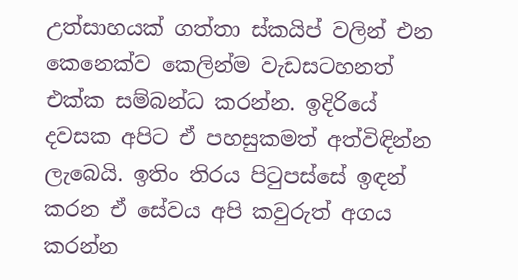උත්සාහයක් ගත්තා ස්කයිප් වලින් එන කෙනෙක්ව කෙලින්ම වැඩසටහනත් එක්ක සම්බන්ධ කරන්න. ඉදිරියේ දවසක අපිට ඒ පහසුකමත් අත්විඳින්න ලැබෙයි. ඉතිං තිරය පිටුපස්සේ ඉඳන් කරන ඒ සේවය අපි කවුරුත් අගය කරන්න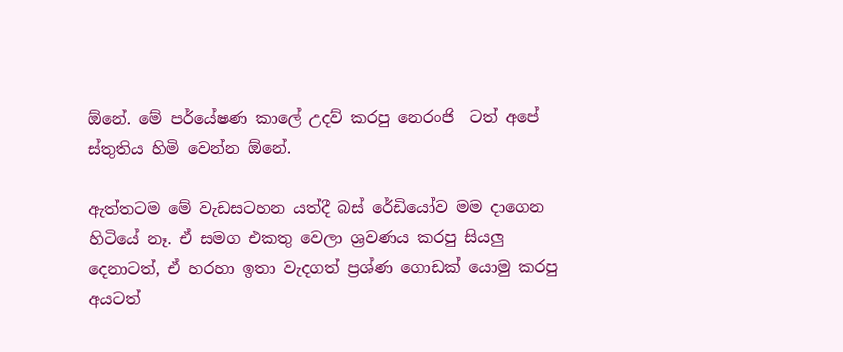ඕනේ. මේ පර්යේෂණ කාලේ උදව් කරපු නෙරංජි  ටත් අපේ ස්තුතිය හිමි වෙන්න ඕනේ.

ඇත්තටම මේ වැඩසටහන යත්දී බස් රේඩියෝව මම දාගෙන හිටියේ නෑ. ඒ සමග එකතු වෙලා ශ්‍රවණය කරපු සියලු දෙනාටත්, ඒ හරහා ඉතා වැදගත් ප්‍රශ්ණ ගොඩක් යොමු කරපු අයටත්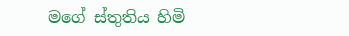මගේ ස්තුතිය හිමි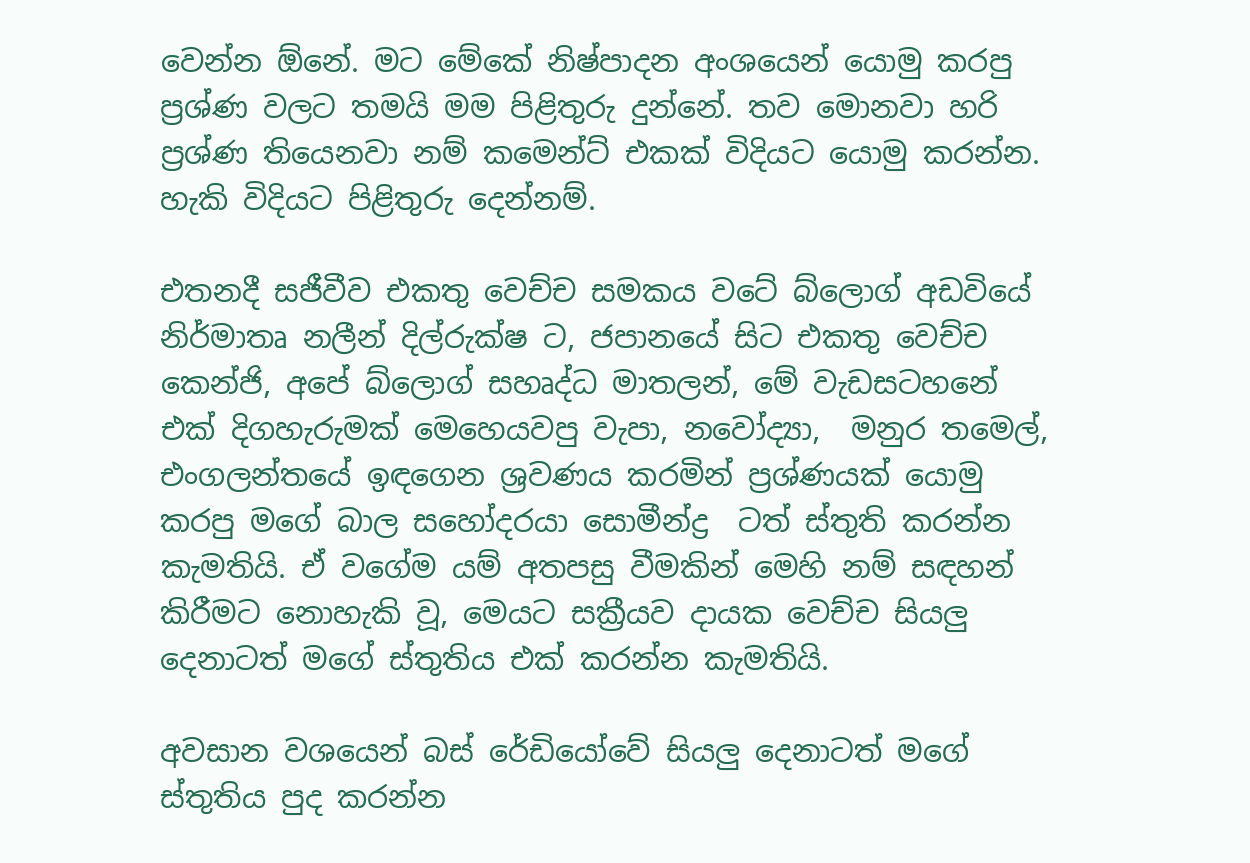වෙන්න ඕනේ. මට මේකේ නිෂ්පාදන අංශයෙන් යොමු කරපු ප්‍රශ්ණ වලට තමයි මම පිළිතුරු දුන්නේ. තව මොනවා හරි ප්‍රශ්ණ තියෙනවා නම් කමෙන්ට් එකක් විදියට යොමු කරන්න. හැකි විදියට පිළිතුරු දෙන්නම්.

එතනදී සජීවීව එකතු වෙච්ච සමකය වටේ බ්ලොග් අඩවියේ නිර්මාතෘ නලීන් දිල්රුක්ෂ ට, ජපානයේ සිට එකතු වෙච්ච කෙන්ජි, අපේ බ්ලොග් සහෘද්ධ මාතලන්, මේ වැඩසටහනේ එක් දිගහැරුමක් මෙහෙයවපු වැපා, නවෝද්‍යා,  මනුර තමෙල්, එංගලන්තයේ ඉඳගෙන ශ්‍රවණය කරමින් ප්‍රශ්ණයක් යොමු කරපු මගේ බාල සහෝදරයා සොමීන්ද්‍ර  ටත් ස්තුති කරන්න කැමතියි. ඒ වගේම යම් අතපසු වීමකින් මෙහි නම් සඳහන් කිරීමට නොහැකි වූ, මෙයට සක්‍රීයව දායක වෙච්ච සියලු දෙනාටත් මගේ ස්තුතිය එක් කරන්න කැමතියි.

අවසාන වශයෙන් බස් රේඩියෝවේ සියලු දෙනාටත් මගේ ස්තුතිය පුද කරන්න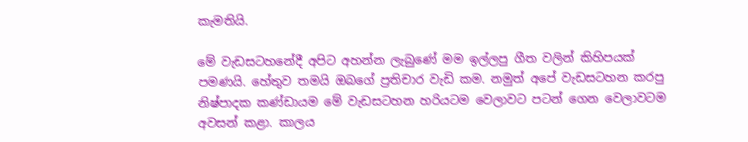කැමතියි.

මේ වැඩසටහනේදී අපිට අහන්න ලැබුණේ මම ඉල්ලපු ගීත වලින් කිහිපයක් පමණයි. හේතුව තමයි ඔබගේ ප්‍රතිචාර වැඩි කම. නමුත් අපේ වැඩසටහන කරපු නිෂ්පාදක කණ්ඩායම මේ වැඩසටහන හරියටම වෙලාවට පටන් ගෙන වෙලාවටම අවසන් කළා. කාලය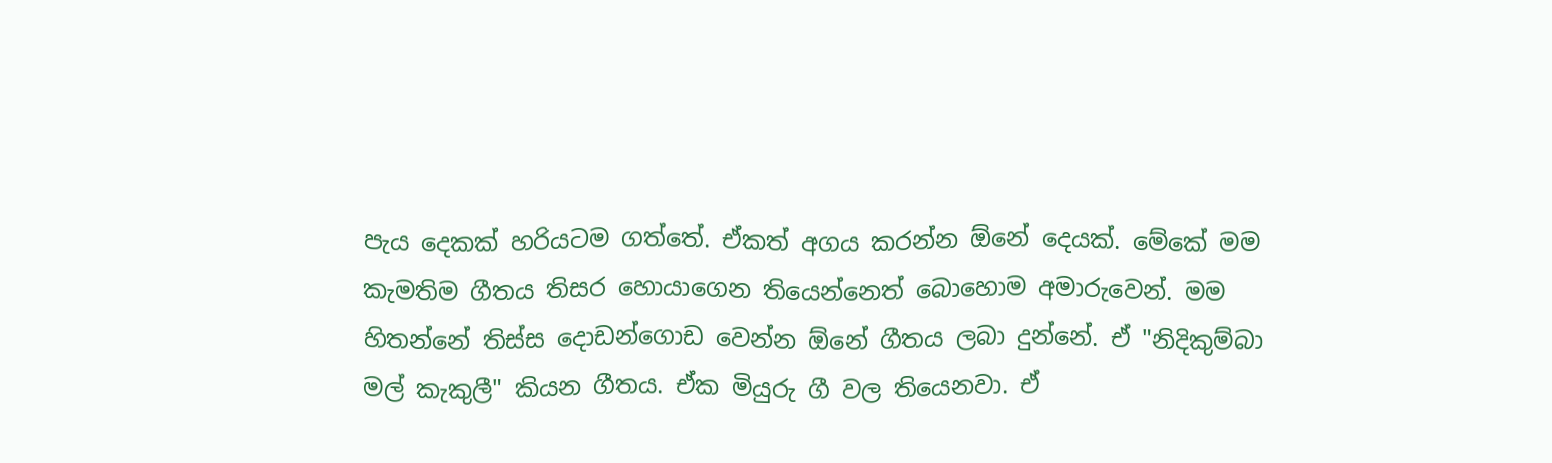පැය දෙකක් හරියටම ගත්තේ. ඒකත් අගය කරන්න ඕනේ දෙයක්. මේකේ මම කැමතිම ගීතය තිසර හොයාගෙන තියෙන්නෙත් බොහොම අමාරුවෙන්. මම හිතන්නේ තිස්ස දොඩන්ගොඩ වෙන්න ඕනේ ගීතය ලබා දුන්නේ. ඒ "නිදිකුම්බා මල් කැකුලී" කියන ගීතය. ඒක මියුරු ගී වල තියෙනවා. ඒ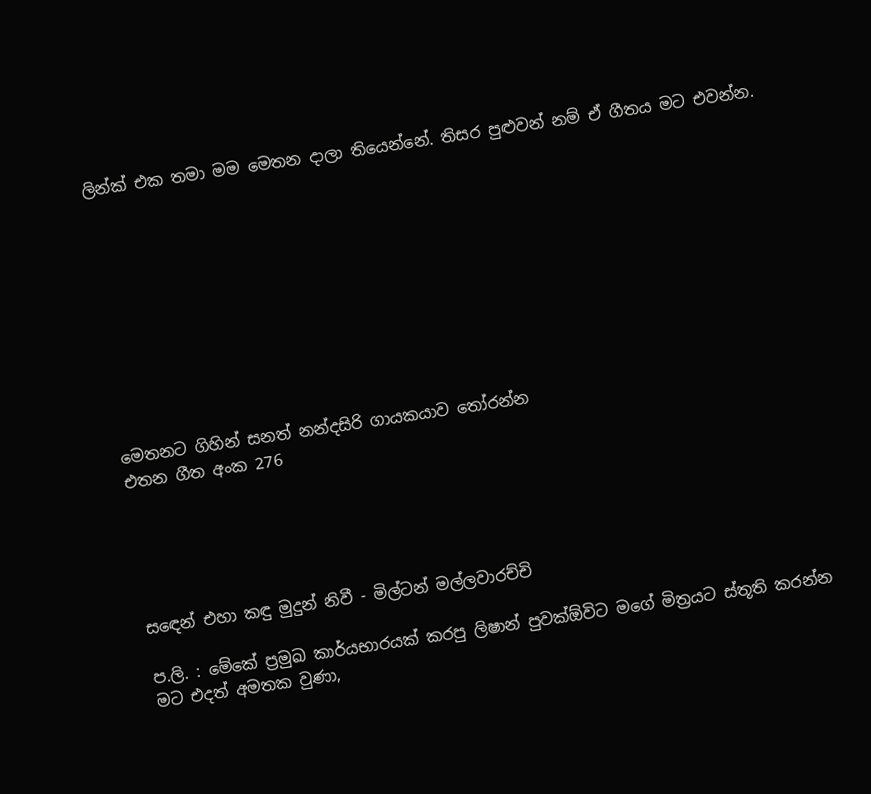ලින්ක් එක තමා මම මෙතන දාලා තියෙන්නේ. තිසර පුළුවන් නම් ඒ ගීතය මට එවන්න.










මෙතනට ගිහින් සනත් නන්දසිරි ගායකයාව තෝරන්න
එතන ගීත අංක 276





සඳෙන් එහා කඳු මුදුන් නිවී - මිල්ටන් මල්ලවාරච්චි

ප.ලි. : මේකේ ප්‍රමුඛ කාර්යභාරයක් කරපු ලිෂාන් පුවක්ඕවිට මගේ මිත්‍රයට ස්තූති කරන්න මට එදත් අමතක වුණා,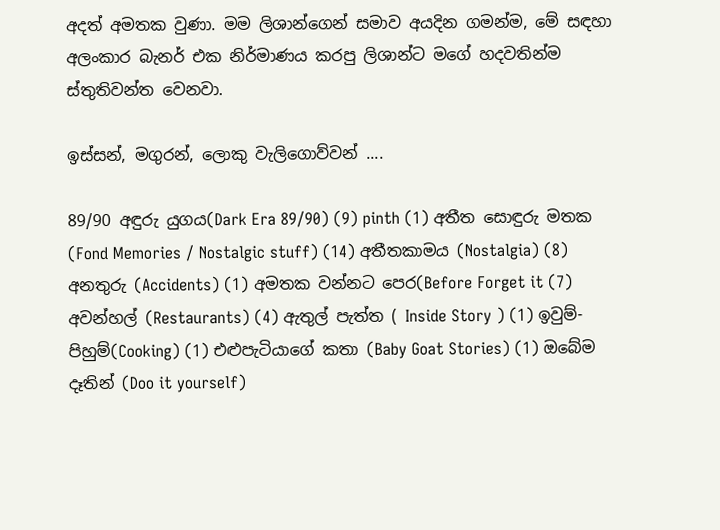අදත් අමතක වුණා. මම ලිශාන්ගෙන් සමාව අයදින ගමන්ම, මේ සඳහා අලංකාර බැනර් එක නිර්මාණය කරපු ලිශාන්ට මගේ හදවතින්ම ස්තුතිවන්ත වෙනවා.

ඉස්සන්, මගුරන්, ලොකු වැලිගොව්වන් ....

89/90 අඳුරු යුගය(Dark Era 89/90) (9) pinth (1) අතීත සොඳුරු මතක (Fond Memories / Nostalgic stuff) (14) අතීතකාමය (Nostalgia) (8) අනතුරු (Accidents) (1) අමතක වන්නට පෙර(Before Forget it (7) අවන්හල් (Restaurants) (4) ඇතුල් පැත්ත ( Inside Story ) (1) ඉවුම්-පිහුම්(Cooking) (1) එළුපැටියාගේ කතා (Baby Goat Stories) (1) ඔබේම දෑතින් (Doo it yourself)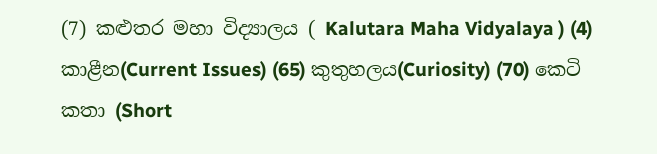(7) කළුතර මහා විද්‍යාලය ( Kalutara Maha Vidyalaya ) (4) කාළීන(Current Issues) (65) කුතුහලය(Curiosity) (70) කෙටි කතා (Short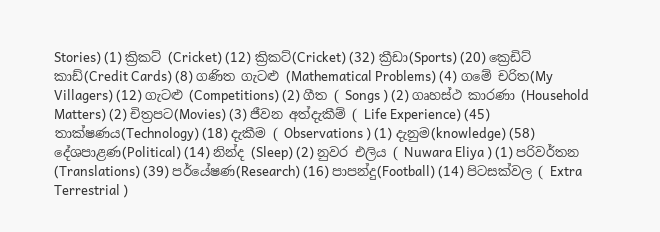Stories) (1) ක්‍රිකට් (Cricket) (12) ක්‍රිකට්(Cricket) (32) ක්‍රීඩා(Sports) (20) ක්‍රෙඩිට් කාඩ්(Credit Cards) (8) ගණිත ගැටළු (Mathematical Problems) (4) ගමේ චරිත(My Villagers) (12) ගැටළු (Competitions) (2) ගීත ( Songs ) (2) ගෘහස්ථ කාරණා (Household Matters) (2) චිත්‍රපට(Movies) (3) ජීවන අත්දැකීම් ( Life Experience) (45) තාක්ෂණය(Technology) (18) දැකීම ( Observations ) (1) දැනුම(knowledge) (58) දේශපාළණ(Political) (14) නින්ද (Sleep) (2) නුවර එලිය ( Nuwara Eliya ) (1) පරිවර්තන (Translations) (39) පර්යේෂණ(Research) (16) පාපන්දු(Football) (14) පිටසක්වල ( Extra Terrestrial )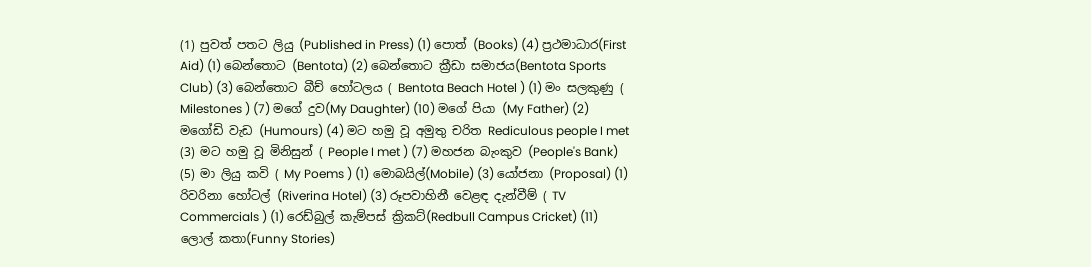(1) පුවත් පතට ලියු (Published in Press) (1) පොත් (Books) (4) ප්‍රථමාධාර(First Aid) (1) බෙන්තොට (Bentota) (2) බෙන්තොට ක්‍රීඩා සමාජය(Bentota Sports Club) (3) බෙන්තොට බීච් හෝටලය ( Bentota Beach Hotel ) (1) මං සලකුණු ( Milestones ) (7) මගේ දුව(My Daughter) (10) මගේ පියා (My Father) (2) මගෝඩි වැඩ (Humours) (4) මට හමු වූ අමුතු චරිත Rediculous people I met (3) මට හමු වූ මිනිසුන් ( People I met ) (7) මහජන බැංකුව (People's Bank) (5) මා ලියු කවි ( My Poems ) (1) මොබයිල්(Mobile) (3) යෝජනා (Proposal) (1) රිවරිනා හෝටල් (Riverina Hotel) (3) රූපවාහිනී වෙළඳ දැන්වීම් ( TV Commercials ) (1) රෙඩ්බුල් කැම්පස් ක්‍රිකට්(Redbull Campus Cricket) (11) ලොල් කතා(Funny Stories)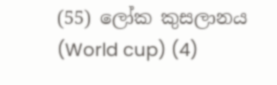(55) ලෝක කුසලානය (World cup) (4)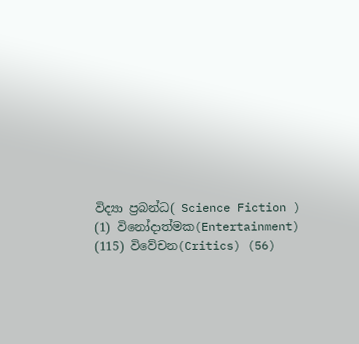විද්‍යා ප්‍රබන්ධ( Science Fiction ) (1) විනෝදාත්මක(Entertainment) (115) විවේචන(Critics) (56)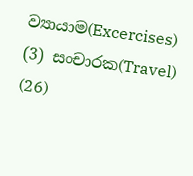ව්‍යායාම(Excercises) (3) සංචාරක(Travel) (26)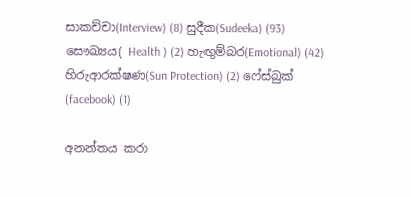සාකච්චා(Interview) (8) සුදීක(Sudeeka) (93) සෞඛ්‍යය( Health ) (2) හැඟුම්බර(Emotional) (42) හිරුආරක්ෂණ(Sun Protection) (2) ෆේස්බුක් (facebook) (1)

අනන්තය කරා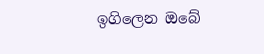ඉගිලෙන ඔබේ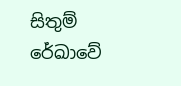සිතුම් රේඛාවේ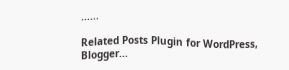......

Related Posts Plugin for WordPress, Blogger...